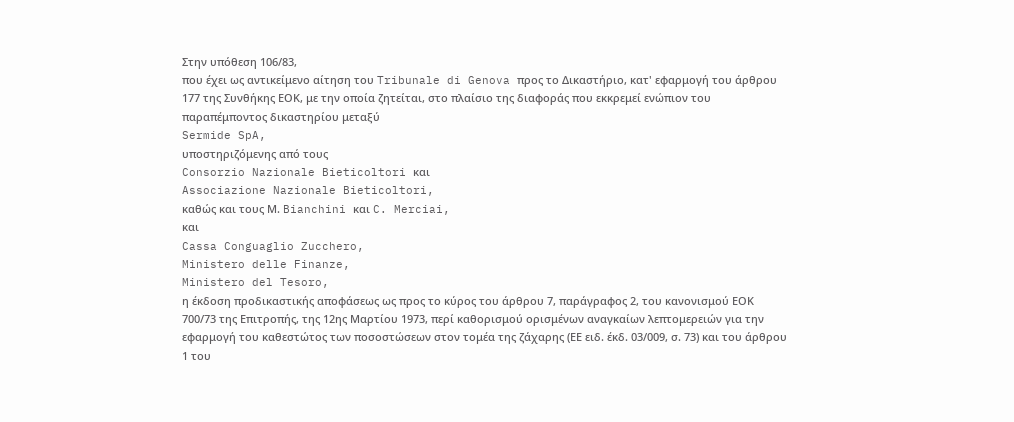Στην υπόθεση 106/83,
που έχει ως αντικείμενο αίτηση του Tribunale di Genova προς το Δικαστήριο, κατ' εφαρμογή του άρθρου 177 της Συνθήκης ΕΟΚ, με την οποία ζητείται, στο πλαίσιο της διαφοράς που εκκρεμεί ενώπιον του παραπέμποντος δικαστηρίου μεταξύ
Sermide SpA,
υποστηριζόμενης από τους
Consorzio Nazionale Bieticoltori και
Associazione Nazionale Bieticoltori,
καθώς και τους Μ. Bianchini και C. Merciai,
και
Cassa Conguaglio Zucchero,
Ministero delle Finanze,
Ministero del Tesoro,
η έκδοση προδικαστικής αποφάσεως ως προς το κύρος του άρθρου 7, παράγραφος 2, του κανονισμού ΕΟΚ 700/73 της Επιτροπής, της 12ης Μαρτίου 1973, περί καθορισμού ορισμένων αναγκαίων λεπτομερειών για την εφαρμογή του καθεστώτος των ποσοστώσεων στον τομέα της ζάχαρης (ΕΕ ειδ. έκδ. 03/009, σ. 73) και του άρθρου 1 του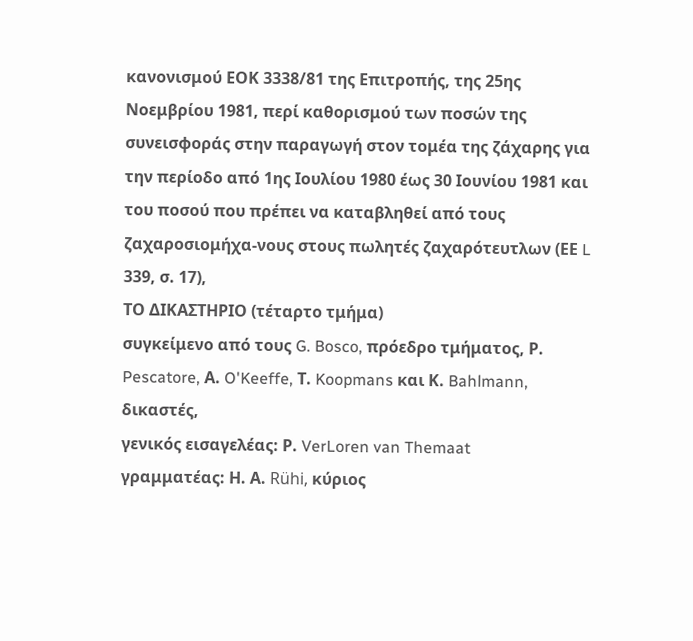κανονισμού ΕΟΚ 3338/81 της Επιτροπής, της 25ης Νοεμβρίου 1981, περί καθορισμού των ποσών της συνεισφοράς στην παραγωγή στον τομέα της ζάχαρης για την περίοδο από 1ης Ιουλίου 1980 έως 30 Ιουνίου 1981 και του ποσού που πρέπει να καταβληθεί από τους ζαχαροσιομήχα-νους στους πωλητές ζαχαρότευτλων (ΕΕ L 339, σ. 17),
ΤΟ ΔΙΚΑΣΤΗΡΙΟ (τέταρτο τμήμα)
συγκείμενο από τους G. Bosco, πρόεδρο τμήματος, Ρ. Pescatore, Α. O'Keeffe, Τ. Koopmans και Κ. Bahlmann, δικαστές,
γενικός εισαγελέας: Ρ. VerLoren van Themaat
γραμματέας: Η. Α. Rühi, κύριος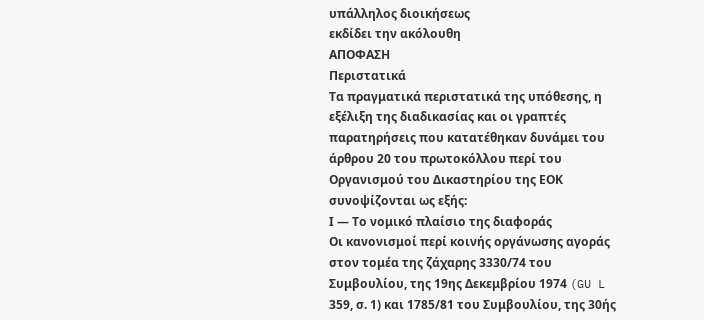υπάλληλος διοικήσεως
εκδίδει την ακόλουθη
ΑΠΟΦΑΣΗ
Περιστατικά
Τα πραγματικά περιστατικά της υπόθεσης, η εξέλιξη της διαδικασίας και οι γραπτές παρατηρήσεις που κατατέθηκαν δυνάμει του άρθρου 20 του πρωτοκόλλου περί του Οργανισμού του Δικαστηρίου της ΕΟΚ συνοψίζονται ως εξής:
Ι — Το νομικό πλαίσιο της διαφοράς
Οι κανονισμοί περί κοινής οργάνωσης αγοράς στον τομέα της ζάχαρης 3330/74 του Συμβουλίου, της 19ης Δεκεμβρίου 1974 (GU L 359, σ. 1) και 1785/81 του Συμβουλίου, της 30ής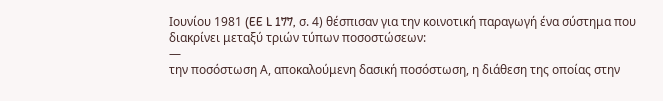Ιουνίου 1981 (EE L 177, σ. 4) θέσπισαν για την κοινοτική παραγωγή ένα σύστημα που διακρίνει μεταξύ τριών τύπων ποσοστώσεων:
—
την ποσόστωση Α, αποκαλούμενη δασική ποσόστωση, η διάθεση της οποίας στην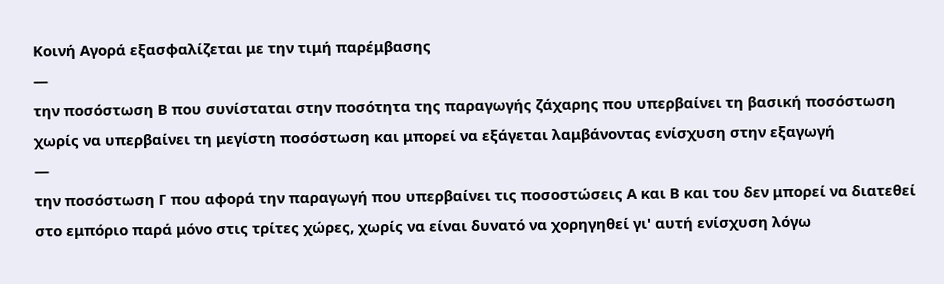Κοινή Αγορά εξασφαλίζεται με την τιμή παρέμβασης
—
την ποσόστωση Β που συνίσταται στην ποσότητα της παραγωγής ζάχαρης που υπερβαίνει τη βασική ποσόστωση χωρίς να υπερβαίνει τη μεγίστη ποσόστωση και μπορεί να εξάγεται λαμβάνοντας ενίσχυση στην εξαγωγή
—
την ποσόστωση Γ που αφορά την παραγωγή που υπερβαίνει τις ποσοστώσεις Α και Β και του δεν μπορεί να διατεθεί στο εμπόριο παρά μόνο στις τρίτες χώρες, χωρίς να είναι δυνατό να χορηγηθεί γι' αυτή ενίσχυση λόγω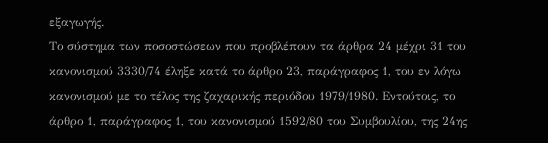εξαγωγής.
Το σύστημα των ποσοστώσεων που προβλέπουν τα άρθρα 24 μέχρι 31 του κανονισμού 3330/74 έληξε κατά το άρθρο 23, παράγραφος 1, του εν λόγω κανονισμού με το τέλος της ζαχαρικής περιόδου 1979/1980. Εντούτοις, το άρθρο 1, παράγραφος 1, του κανονισμού 1592/80 του Συμβουλίου, της 24ης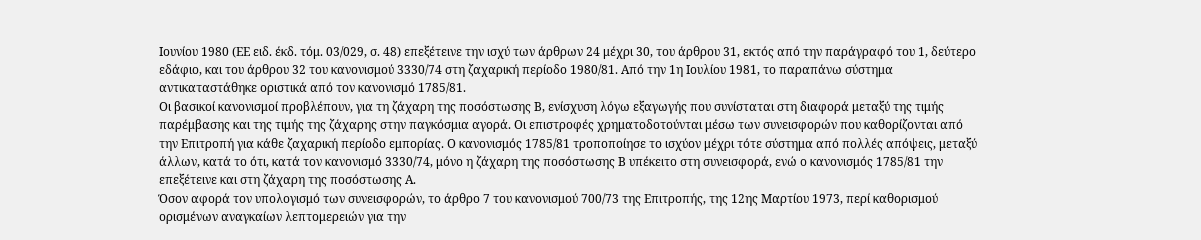Ιουνίου 1980 (ΕΕ ειδ. έκδ. τόμ. 03/029, σ. 48) επεξέτεινε την ισχύ των άρθρων 24 μέχρι 30, του άρθρου 31, εκτός από την παράγραφό του 1, δεύτερο εδάφιο, και του άρθρου 32 του κανονισμού 3330/74 στη ζαχαρική περίοδο 1980/81. Από την 1η Ιουλίου 1981, το παραπάνω σύστημα αντικαταστάθηκε οριστικά από τον κανονισμό 1785/81.
Οι βασικοί κανονισμοί προβλέπουν, για τη ζάχαρη της ποσόστωσης Β, ενίσχυση λόγω εξαγωγής που συνίσταται στη διαφορά μεταξύ της τιμής παρέμβασης και της τιμής της ζάχαρης στην παγκόσμια αγορά. Οι επιστροφές χρηματοδοτούνται μέσω των συνεισφορών που καθορίζονται από την Επιτροπή για κάθε ζαχαρική περίοδο εμπορίας. Ο κανονισμός 1785/81 τροποποίησε το ισχύον μέχρι τότε σύστημα από πολλές απόψεις, μεταξύ άλλων, κατά το ότι, κατά τον κανονισμό 3330/74, μόνο η ζάχαρη της ποσόστωσης Β υπέκειτο στη συνεισφορά, ενώ ο κανονισμός 1785/81 την επεξέτεινε και στη ζάχαρη της ποσόστωσης Α.
Όσον αφορά τον υπολογισμό των συνεισφορών, το άρθρο 7 του κανονισμού 700/73 της Επιτροπής, της 12ης Μαρτίου 1973, περί καθορισμού ορισμένων αναγκαίων λεπτομερειών για την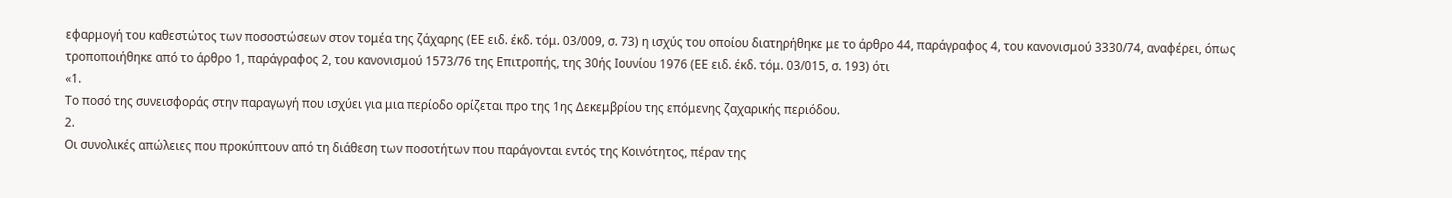εφαρμογή του καθεστώτος των ποσοστώσεων στον τομέα της ζάχαρης (ΕΕ ειδ. έκδ. τόμ. 03/009, σ. 73) η ισχύς του οποίου διατηρήθηκε με το άρθρο 44, παράγραφος 4, του κανονισμού 3330/74, αναφέρει, όπως τροποποιήθηκε από το άρθρο 1, παράγραφος 2, του κανονισμού 1573/76 της Επιτροπής, της 30ής Ιουνίου 1976 (ΕΕ ειδ. έκδ. τόμ. 03/015, σ. 193) ότι
«1.
Το ποσό της συνεισφοράς στην παραγωγή που ισχύει για μια περίοδο ορίζεται προ της 1ης Δεκεμβρίου της επόμενης ζαχαρικής περιόδου.
2.
Οι συνολικές απώλειες που προκύπτουν από τη διάθεση των ποσοτήτων που παράγονται εντός της Κοινότητος, πέραν της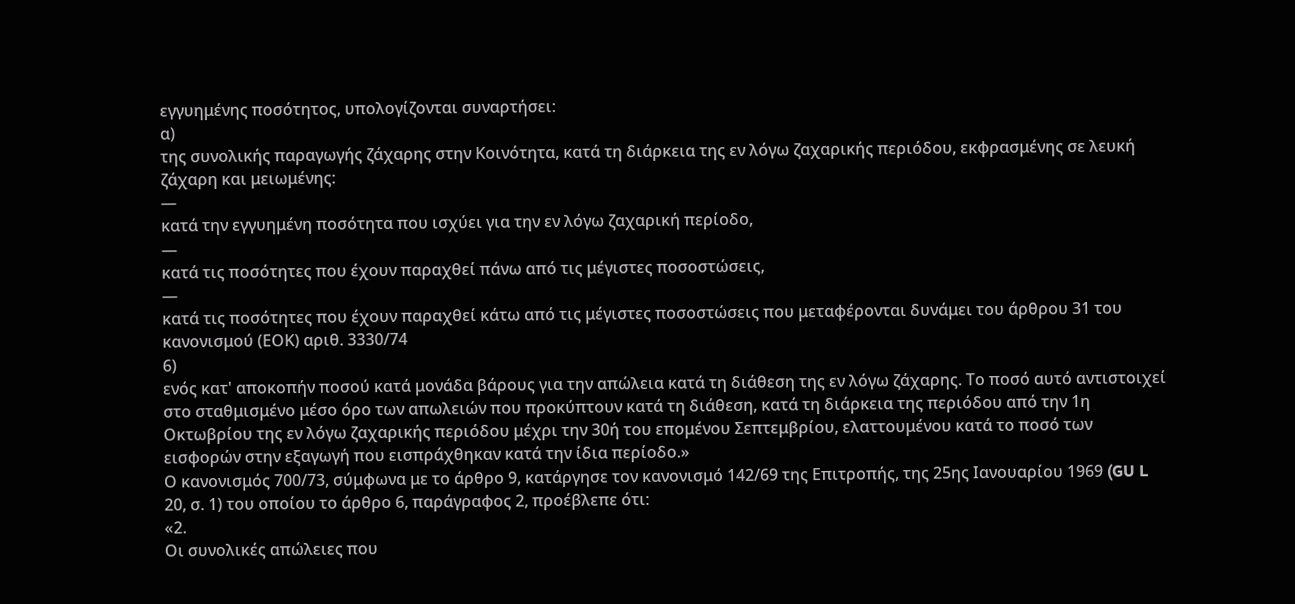εγγυημένης ποσότητος, υπολογίζονται συναρτήσει:
α)
της συνολικής παραγωγής ζάχαρης στην Κοινότητα, κατά τη διάρκεια της εν λόγω ζαχαρικής περιόδου, εκφρασμένης σε λευκή ζάχαρη και μειωμένης:
—
κατά την εγγυημένη ποσότητα που ισχύει για την εν λόγω ζαχαρική περίοδο,
—
κατά τις ποσότητες που έχουν παραχθεί πάνω από τις μέγιστες ποσοστώσεις,
—
κατά τις ποσότητες που έχουν παραχθεί κάτω από τις μέγιστες ποσοστώσεις που μεταφέρονται δυνάμει του άρθρου 31 του κανονισμού (ΕΟΚ) αριθ. 3330/74
6)
ενός κατ' αποκοπήν ποσού κατά μονάδα βάρους για την απώλεια κατά τη διάθεση της εν λόγω ζάχαρης. Το ποσό αυτό αντιστοιχεί στο σταθμισμένο μέσο όρο των απωλειών που προκύπτουν κατά τη διάθεση, κατά τη διάρκεια της περιόδου από την 1η Οκτωβρίου της εν λόγω ζαχαρικής περιόδου μέχρι την 30ή του επομένου Σεπτεμβρίου, ελαττουμένου κατά το ποσό των εισφορών στην εξαγωγή που εισπράχθηκαν κατά την ίδια περίοδο.»
Ο κανονισμός 700/73, σύμφωνα με το άρθρο 9, κατάργησε τον κανονισμό 142/69 της Επιτροπής, της 25ης Ιανουαρίου 1969 (GU L 20, σ. 1) του οποίου το άρθρο 6, παράγραφος 2, προέβλεπε ότι:
«2.
Οι συνολικές απώλειες που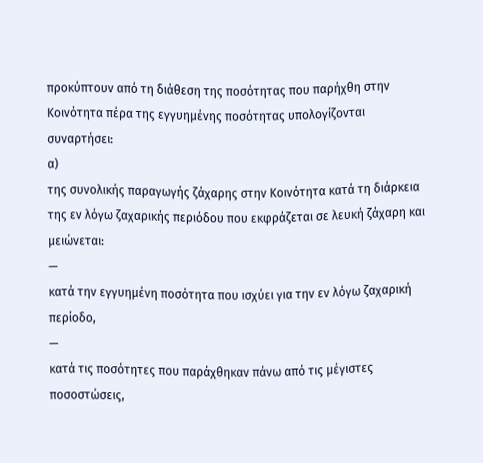προκύπτουν από τη διάθεση της ποσότητας που παρήχθη στην Κοινότητα πέρα της εγγυημένης ποσότητας υπολογίζονται συναρτήσει:
α)
της συνολικής παραγωγής ζάχαρης στην Κοινότητα κατά τη διάρκεια της εν λόγω ζαχαρικής περιόδου που εκφράζεται σε λευκή ζάχαρη και μειώνεται:
—
κατά την εγγυημένη ποσότητα που ισχύει για την εν λόγω ζαχαρική περίοδο,
—
κατά τις ποσότητες που παράχθηκαν πάνω από τις μέγιστες ποσοστώσεις,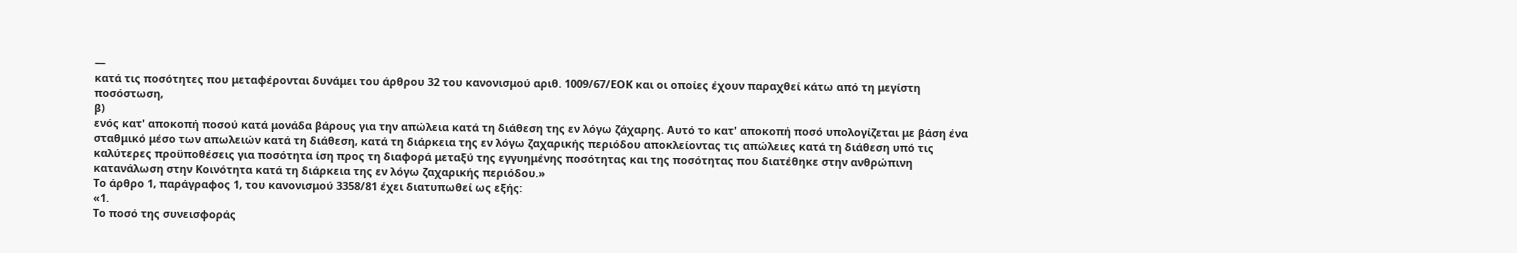—
κατά τις ποσότητες που μεταφέρονται δυνάμει του άρθρου 32 του κανονισμού αριθ. 1009/67/ΕΟΚ και οι οποίες έχουν παραχθεί κάτω από τη μεγίστη ποσόστωση,
β)
ενός κατ' αποκοπή ποσού κατά μονάδα βάρους για την απώλεια κατά τη διάθεση της εν λόγω ζάχαρης. Αυτό το κατ' αποκοπή ποσό υπολογίζεται με βάση ένα σταθμικό μέσο των απωλειών κατά τη διάθεση, κατά τη διάρκεια της εν λόγω ζαχαρικής περιόδου αποκλείοντας τις απώλειες κατά τη διάθεση υπό τις καλύτερες προϋποθέσεις για ποσότητα ίση προς τη διαφορά μεταξύ της εγγυημένης ποσότητας και της ποσότητας που διατέθηκε στην ανθρώπινη κατανάλωση στην Κοινότητα κατά τη διάρκεια της εν λόγω ζαχαρικής περιόδου.»
Το άρθρο 1, παράγραφος 1, του κανονισμού 3358/81 έχει διατυπωθεί ως εξής:
«1.
Το ποσό της συνεισφοράς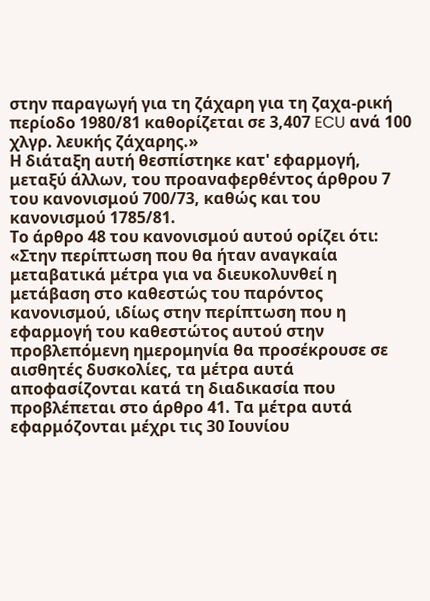στην παραγωγή για τη ζάχαρη για τη ζαχα-ρική περίοδο 1980/81 καθορίζεται σε 3,407 ECU ανά 100 χλγρ. λευκής ζάχαρης.»
Η διάταξη αυτή θεσπίστηκε κατ' εφαρμογή, μεταξύ άλλων, του προαναφερθέντος άρθρου 7 του κανονισμού 700/73, καθώς και του κανονισμού 1785/81.
Το άρθρο 48 του κανονισμού αυτού ορίζει ότι:
«Στην περίπτωση που θα ήταν αναγκαία μεταβατικά μέτρα για να διευκολυνθεί η μετάβαση στο καθεστώς του παρόντος κανονισμού, ιδίως στην περίπτωση που η εφαρμογή του καθεστώτος αυτού στην προβλεπόμενη ημερομηνία θα προσέκρουσε σε αισθητές δυσκολίες, τα μέτρα αυτά αποφασίζονται κατά τη διαδικασία που προβλέπεται στο άρθρο 41. Τα μέτρα αυτά εφαρμόζονται μέχρι τις 30 Ιουνίου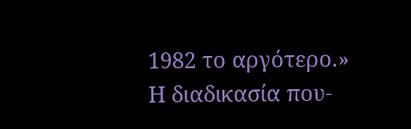1982 το αργότερο.»
Η διαδικασία που-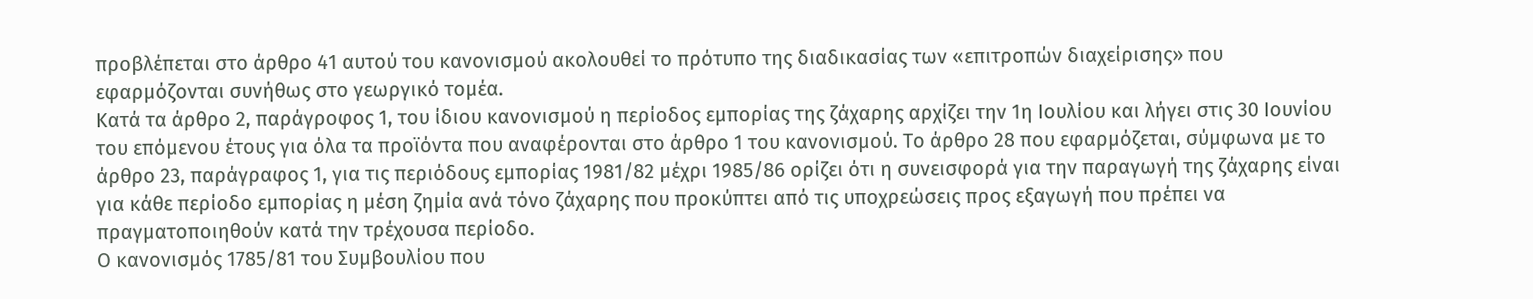προβλέπεται στο άρθρο 41 αυτού του κανονισμού ακολουθεί το πρότυπο της διαδικασίας των «επιτροπών διαχείρισης» που εφαρμόζονται συνήθως στο γεωργικό τομέα.
Κατά τα άρθρο 2, παράγροφος 1, του ίδιου κανονισμού η περίοδος εμπορίας της ζάχαρης αρχίζει την 1η Ιουλίου και λήγει στις 30 Ιουνίου του επόμενου έτους για όλα τα προϊόντα που αναφέρονται στο άρθρο 1 του κανονισμού. Το άρθρο 28 που εφαρμόζεται, σύμφωνα με το άρθρο 23, παράγραφος 1, για τις περιόδους εμπορίας 1981/82 μέχρι 1985/86 ορίζει ότι η συνεισφορά για την παραγωγή της ζάχαρης είναι για κάθε περίοδο εμπορίας η μέση ζημία ανά τόνο ζάχαρης που προκύπτει από τις υποχρεώσεις προς εξαγωγή που πρέπει να πραγματοποιηθούν κατά την τρέχουσα περίοδο.
Ο κανονισμός 1785/81 του Συμβουλίου που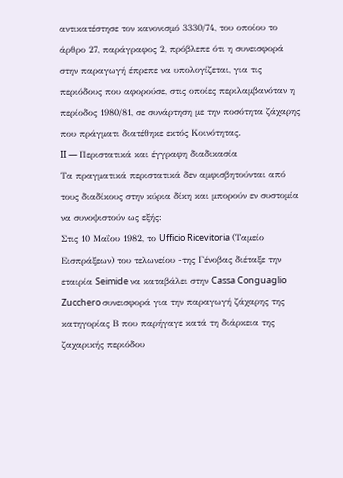αντικατέστησε τον κανονισμό 3330/74, του οποίου το άρθρο 27, παράγραφος 2, πρόβλεπε ότι η συνεισφορά στην παραγωγή έπρεπε να υπολογίζεται, για τις περιόδους που αφορούσε, στις οποίες περιλαμβανόταν η περίοδος 1980/81, σε συνάρτηση με την ποσότητα ζάχαρης που πράγματι διατέθηκε εκτός Κοινότητας.
II — Περιστατικά και έγγραφη διαδικασία
Τα πραγματικά περιστατικά δεν αμφισβητούνται από τους διαδίκους στην κύρια δίκη και μπορούν εν συστομία να συνοψιστούν ως εξής:
Στις 10 Μαΐου 1982, το Ufficio Ricevitoria (Ταμείο Εισπράξεων) του τελωνείου -της Γένοβας διέταξε την εταιρία Seimide να καταβάλει στην Cassa Conguaglio Zucchero συνεισφορά για την παραγωγή ζάχαρης της κατηγορίας Β που παρήγαγε κατά τη διάρκεια της ζαχαρικής περιόδου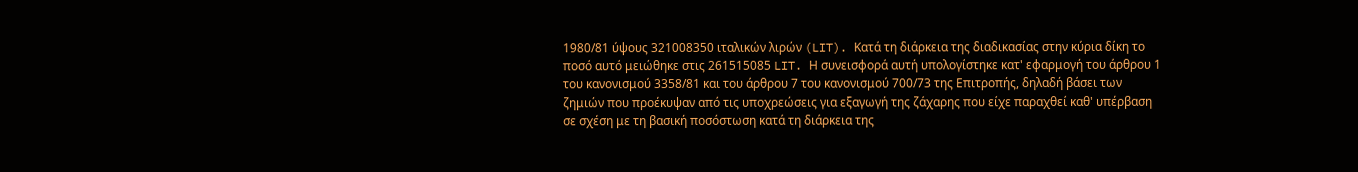1980/81 ύψους 321008350 ιταλικών λιρών (LIT). Κατά τη διάρκεια της διαδικασίας στην κύρια δίκη το ποσό αυτό μειώθηκε στις 261515085 LIT. Η συνεισφορά αυτή υπολογίστηκε κατ' εφαρμογή του άρθρου 1 του κανονισμού 3358/81 και του άρθρου 7 του κανονισμού 700/73 της Επιτροπής, δηλαδή βάσει των ζημιών που προέκυψαν από τις υποχρεώσεις για εξαγωγή της ζάχαρης που είχε παραχθεί καθ' υπέρβαση σε σχέση με τη βασική ποσόστωση κατά τη διάρκεια της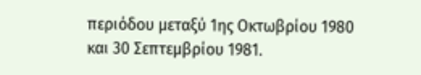περιόδου μεταξύ 1ης Οκτωβρίου 1980 και 30 Σεπτεμβρίου 1981.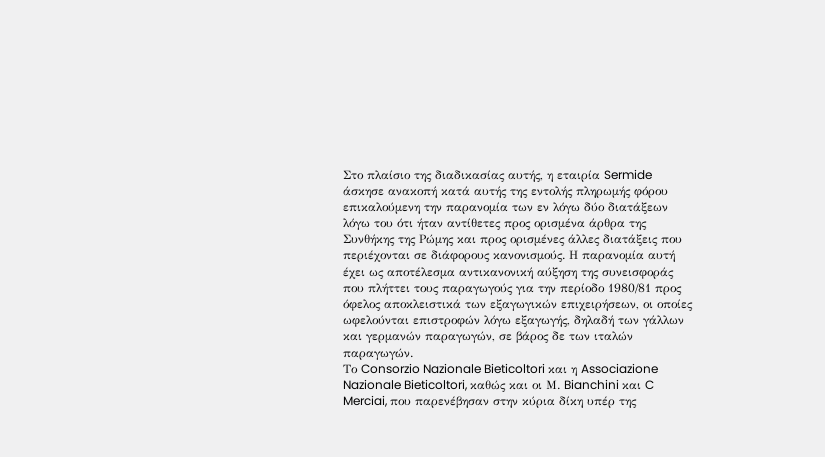Στο πλαίσιο της διαδικασίας αυτής, η εταιρία Sermide άσκησε ανακοπή κατά αυτής της εντολής πληρωμής φόρου επικαλούμενη την παρανομία των εν λόγω δύο διατάξεων λόγω του ότι ήταν αντίθετες προς ορισμένα άρθρα της Συνθήκης της Ρώμης και προς ορισμένες άλλες διατάξεις που περιέχονται σε διάφορους κανονισμούς. Η παρανομία αυτή έχει ως αποτέλεσμα αντικανονική αύξηση της συνεισφοράς που πλήττει τους παραγωγούς για την περίοδο 1980/81 προς όφελος αποκλειστικά των εξαγωγικών επιχειρήσεων, οι οποίες ωφελούνται επιστροφών λόγω εξαγωγής, δηλαδή των γάλλων και γερμανών παραγωγών, σε βάρος δε των ιταλών παραγωγών.
Το Consorzio Nazionale Bieticoltori και η Associazione Nazionale Bieticoltori, καθώς και οι Μ. Bianchini και C Merciai, που παρενέβησαν στην κύρια δίκη υπέρ της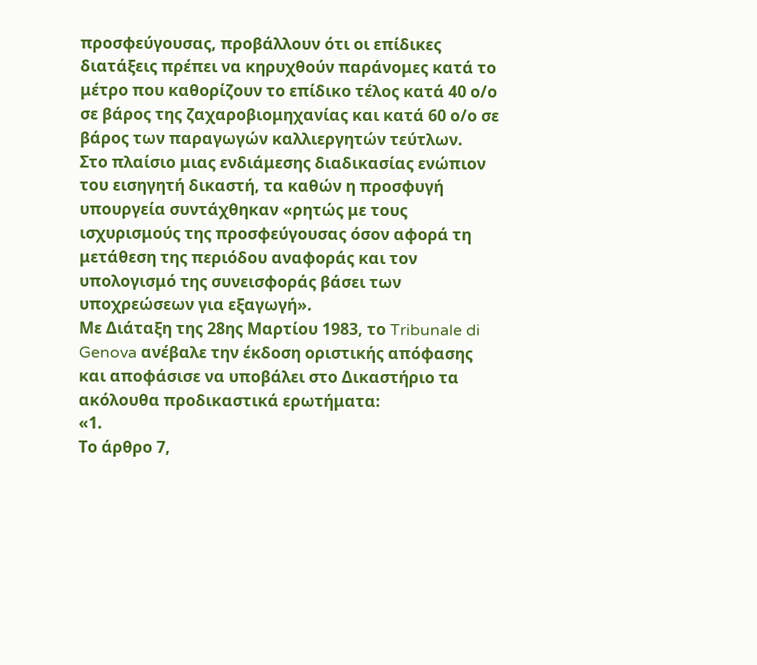προσφεύγουσας, προβάλλουν ότι οι επίδικες διατάξεις πρέπει να κηρυχθούν παράνομες κατά το μέτρο που καθορίζουν το επίδικο τέλος κατά 40 ο/ο σε βάρος της ζαχαροβιομηχανίας και κατά 60 ο/ο σε βάρος των παραγωγών καλλιεργητών τεύτλων.
Στο πλαίσιο μιας ενδιάμεσης διαδικασίας ενώπιον του εισηγητή δικαστή, τα καθών η προσφυγή υπουργεία συντάχθηκαν «ρητώς με τους ισχυρισμούς της προσφεύγουσας όσον αφορά τη μετάθεση της περιόδου αναφοράς και τον υπολογισμό της συνεισφοράς βάσει των υποχρεώσεων για εξαγωγή».
Με Διάταξη της 28ης Μαρτίου 1983, το Tribunale di Genova ανέβαλε την έκδοση οριστικής απόφασης και αποφάσισε να υποβάλει στο Δικαστήριο τα ακόλουθα προδικαστικά ερωτήματα:
«1.
Το άρθρο 7,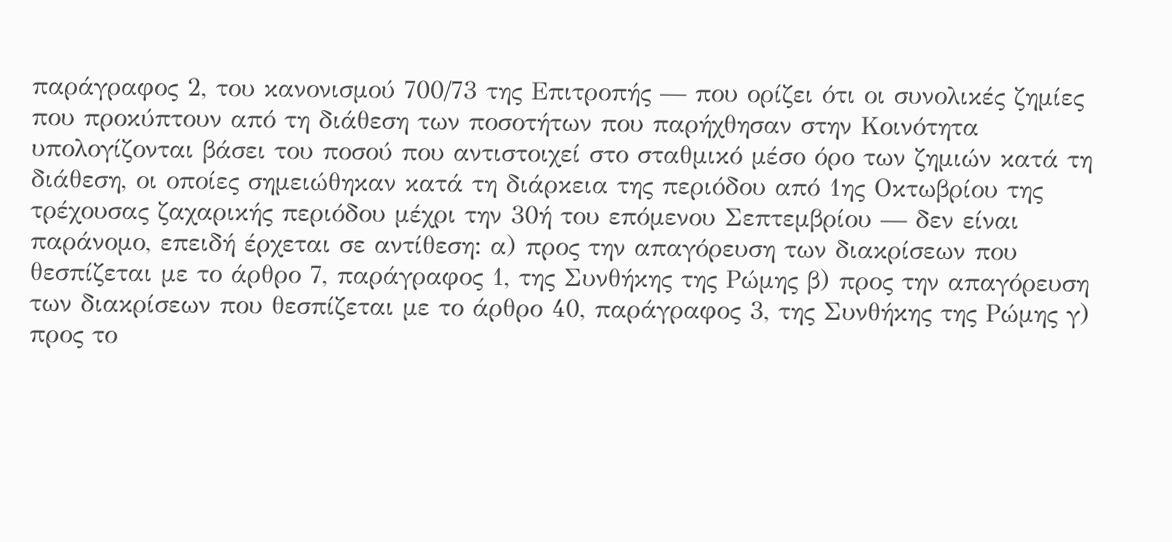παράγραφος 2, του κανονισμού 700/73 της Επιτροπής — που ορίζει ότι οι συνολικές ζημίες που προκύπτουν από τη διάθεση των ποσοτήτων που παρήχθησαν στην Κοινότητα υπολογίζονται βάσει του ποσού που αντιστοιχεί στο σταθμικό μέσο όρο των ζημιών κατά τη διάθεση, οι οποίες σημειώθηκαν κατά τη διάρκεια της περιόδου από 1ης Οκτωβρίου της τρέχουσας ζαχαρικής περιόδου μέχρι την 30ή του επόμενου Σεπτεμβρίου — δεν είναι παράνομο, επειδή έρχεται σε αντίθεση: α) προς την απαγόρευση των διακρίσεων που θεσπίζεται με το άρθρο 7, παράγραφος 1, της Συνθήκης της Ρώμης β) προς την απαγόρευση των διακρίσεων που θεσπίζεται με το άρθρο 40, παράγραφος 3, της Συνθήκης της Ρώμης γ) προς το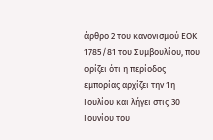άρθρο 2 του κανονισμού ΕΟΚ 1785/81 του Συμβουλίου, που ορίζει ότι η περίοδος εμπορίας αρχίζει την 1η Ιουλίου και λήγει στις 30 Ιουνίου του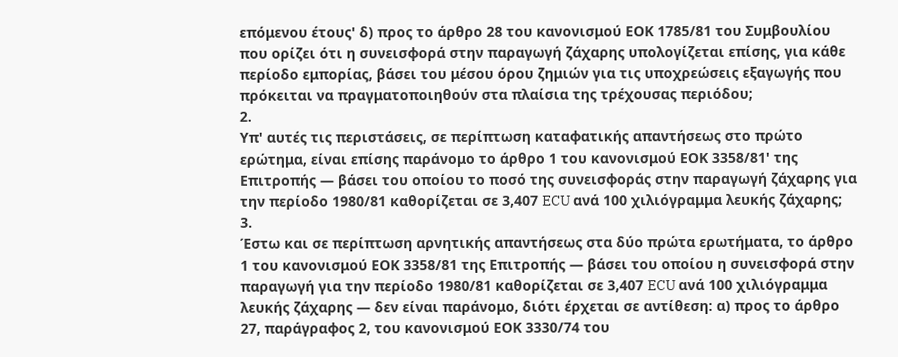επόμενου έτους' δ) προς το άρθρο 28 του κανονισμού ΕΟΚ 1785/81 του Συμβουλίου που ορίζει ότι η συνεισφορά στην παραγωγή ζάχαρης υπολογίζεται επίσης, για κάθε περίοδο εμπορίας, βάσει του μέσου όρου ζημιών για τις υποχρεώσεις εξαγωγής που πρόκειται να πραγματοποιηθούν στα πλαίσια της τρέχουσας περιόδου;
2.
Υπ' αυτές τις περιστάσεις, σε περίπτωση καταφατικής απαντήσεως στο πρώτο ερώτημα, είναι επίσης παράνομο το άρθρο 1 του κανονισμού ΕΟΚ 3358/81' της Επιτροπής — βάσει του οποίου το ποσό της συνεισφοράς στην παραγωγή ζάχαρης για την περίοδο 1980/81 καθορίζεται σε 3,407 ECU ανά 100 χιλιόγραμμα λευκής ζάχαρης;
3.
Έστω και σε περίπτωση αρνητικής απαντήσεως στα δύο πρώτα ερωτήματα, το άρθρο 1 του κανονισμού ΕΟΚ 3358/81 της Επιτροπής — βάσει του οποίου η συνεισφορά στην παραγωγή για την περίοδο 1980/81 καθορίζεται σε 3,407 ECU ανά 100 χιλιόγραμμα λευκής ζάχαρης — δεν είναι παράνομο, διότι έρχεται σε αντίθεση: α) προς το άρθρο 27, παράγραφος 2, του κανονισμού ΕΟΚ 3330/74 του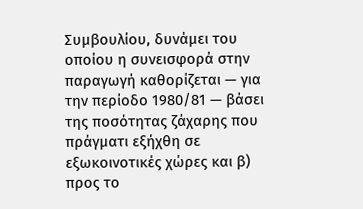Συμβουλίου, δυνάμει του οποίου η συνεισφορά στην παραγωγή καθορίζεται — για την περίοδο 1980/81 — βάσει της ποσότητας ζάχαρης που πράγματι εξήχθη σε εξωκοινοτικές χώρες και β) προς το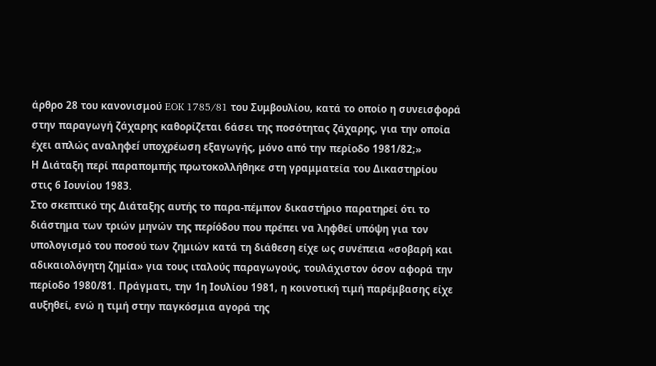άρθρο 28 του κανονισμού EOK 1785/81 του Συμβουλίου, κατά το οποίο η συνεισφορά στην παραγωγή ζάχαρης καθορίζεται 6άσει της ποσότητας ζάχαρης, για την οποία έχει απλώς αναληφεí υποχρέωση εξαγωγής, μόνο από την περίοδο 1981/82;»
Η Διάταξη περί παραπομπής πρωτοκολλήθηκε στη γραμματεία του Δικαστηρίου στις 6 Ιουνίου 1983.
Στο σκεπτικό της Διάταξης αυτής το παρα-πέμπον δικαστήριο παρατηρεί ότι το διάστημα των τριών μηνών της περíόδου που πρέπει να ληφθεί υπόψη για τον υπολογισμό του ποσού των ζημιών κατά τη διάθεση είχε ως συνέπεια «σοβαρή και αδικαιολόγητη ζημία» για τους ιταλούς παραγωγούς, τουλάχιστον όσον αφορά την περίοδο 1980/81. Πράγματι, την 1η Ιουλίου 1981, η κοινοτική τιμή παρέμβασης είχε αυξηθεί, ενώ η τιμή στην παγκόσμια αγορά της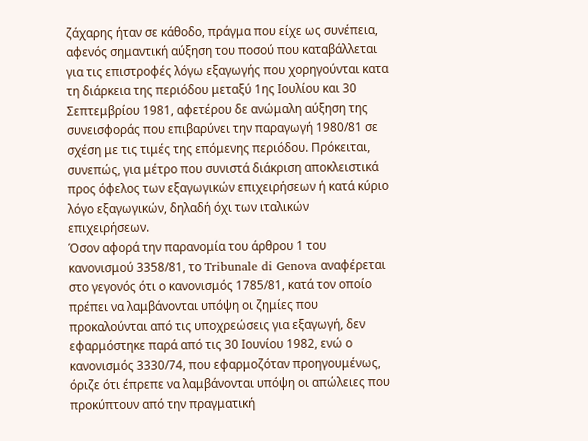ζάχαρης ήταν σε κάθοδο, πράγμα που είχε ως συνέπεια, αφενός σημαντική αύξηση του ποσού που καταβάλλεται για τις επιστροφές λόγω εξαγωγής που χορηγούνται κατα τη διάρκεια της περιόδου μεταξύ 1ης Ιουλίου και 30 Σεπτεμβρίου 1981, αφετέρου δε ανώμαλη αύξηση της συνεισφοράς που επιβαρύνει την παραγωγή 1980/81 σε σχέση με τις τιμές της επόμενης περιόδου. Πρόκειται, συνεπώς, για μέτρο που συνιστά διάκριση αποκλειστικά προς όφελος των εξαγωγικών επιχειρήσεων ή κατά κύριο λόγο εξαγωγικών, δηλαδή όχι των ιταλικών επιχειρήσεων.
Όσον αφορά την παρανομία του άρθρου 1 του κανονισμού 3358/81, το Tribunale di Genova αναφέρεται στο γεγονός ότι ο κανονισμός 1785/81, κατά τον οποίο πρέπει να λαμβάνονται υπόψη οι ζημίες που προκαλούνται από τις υποχρεώσεις για εξαγωγή, δεν εφαρμόστηκε παρά από τις 30 Ιουνίου 1982, ενώ ο κανονισμός 3330/74, που εφαρμοζόταν προηγουμένως, όριζε ότι έπρεπε να λαμβάνονται υπόψη οι απώλειες που προκύπτουν από την πραγματική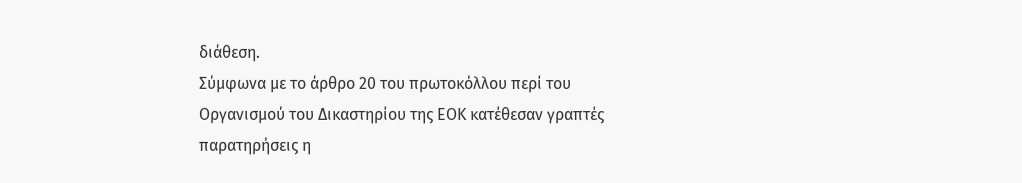διάθεση.
Σύμφωνα με το άρθρο 20 του πρωτοκόλλου περί του Οργανισμού του Δικαστηρίου της ΕΟΚ κατέθεσαν γραπτές παρατηρήσεις η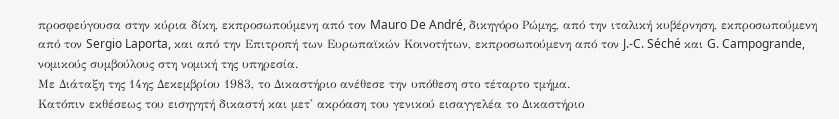προσφεύγουσα στην κύρια δίκη, εκπροσωπούμενη από τον Mauro De André, δικηγόρο Ρώμης, από την ιταλική κυβέρνηση, εκπροσωπούμενη από τον Sergio Laporta, και από την Επιτροπή των Ευρωπαϊκών Κοινοτήτων, εκπροσωπούμενη από τον J.-C. Séché και G. Campogrande, νομικούς συμβούλους στη νομική της υπηρεσία.
Με Διάταξη της 14ης Δεκεμβρίου 1983, το Δικαστήριο ανέθεσε την υπόθεση στο τέταρτο τμήμα.
Κατόπιν εκθέσεως του εισηγητή δικαστή και μετ' ακρόαση του γενικού εισαγγελέα το Δικαστήριο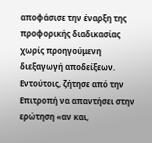αποφάσισε την έναρξη της προφορικής διαδικασίας χωρίς προηγούμενη διεξαγωγή αποδείξεων. Εντούτοις, ζήτησε από την Επιτροπή να απαντήσει στην ερώτηση «αν και,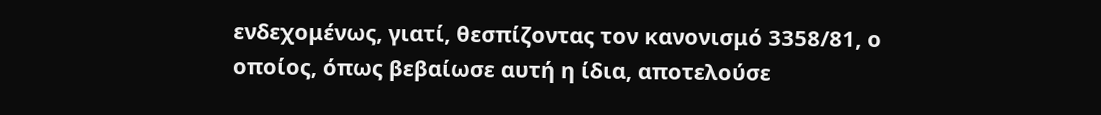ενδεχομένως, γιατί, θεσπίζοντας τον κανονισμό 3358/81, ο οποίος, όπως βεβαίωσε αυτή η ίδια, αποτελούσε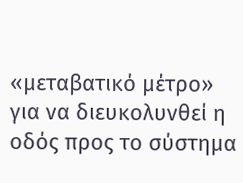«μεταβατικό μέτρο» για να διευκολυνθεί η οδός προς το σύστημα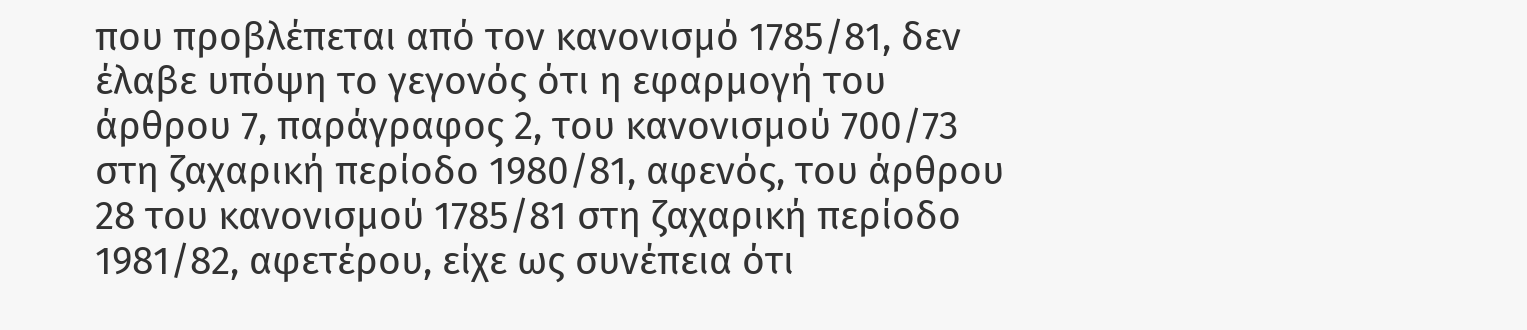που προβλέπεται από τον κανονισμό 1785/81, δεν έλαβε υπόψη το γεγονός ότι η εφαρμογή του άρθρου 7, παράγραφος 2, του κανονισμού 700/73 στη ζαχαρική περίοδο 1980/81, αφενός, του άρθρου 28 του κανονισμού 1785/81 στη ζαχαρική περίοδο 1981/82, αφετέρου, είχε ως συνέπεια ότι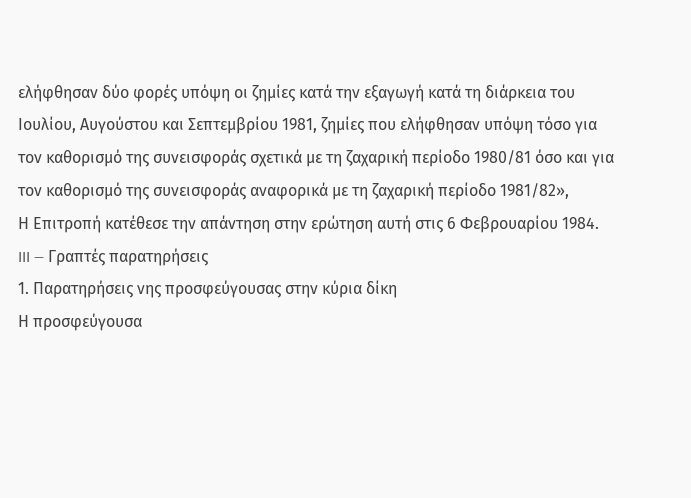ελήφθησαν δύο φορές υπόψη οι ζημίες κατά την εξαγωγή κατά τη διάρκεια του Ιουλίου, Αυγούστου και Σεπτεμβρίου 1981, ζημίες που ελήφθησαν υπόψη τόσο για τον καθορισμό της συνεισφοράς σχετικά με τη ζαχαρική περίοδο 1980/81 όσο και για τον καθορισμό της συνεισφοράς αναφορικά με τη ζαχαρική περίοδο 1981/82»,
Η Επιτροπή κατέθεσε την απάντηση στην ερώτηση αυτή στις 6 Φεβρουαρίου 1984.
III — Γραπτές παρατηρήσεις
1. Παρατηρήσεις νης προσφεύγουσας στην κύρια δίκη
Η προσφεύγουσα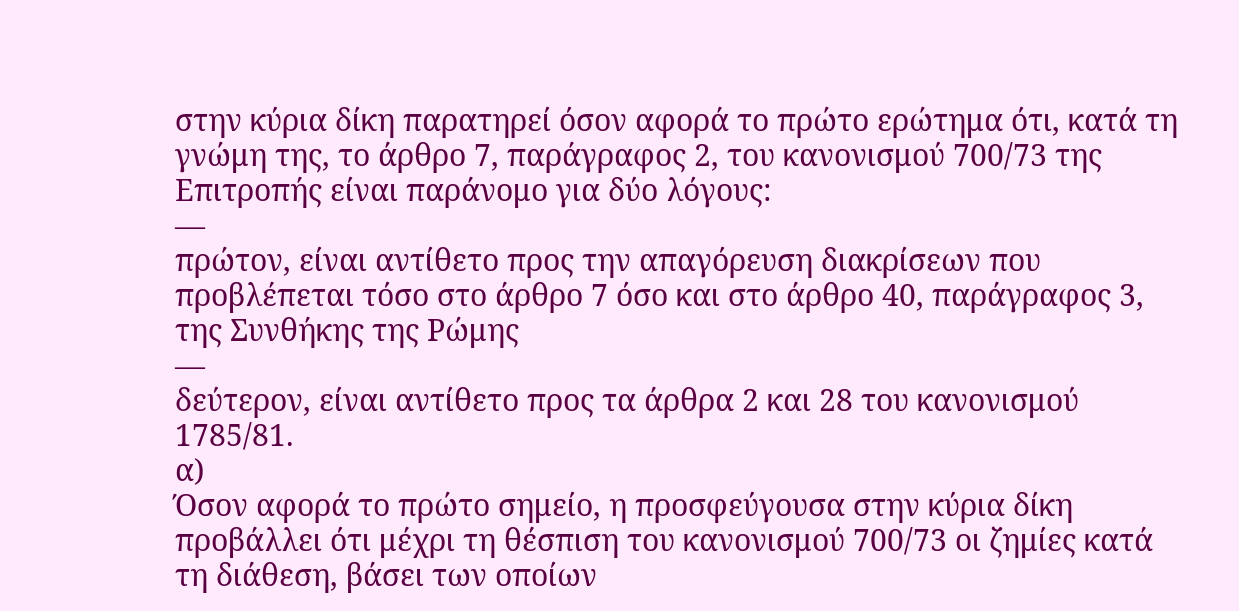στην κύρια δίκη παρατηρεί όσον αφορά το πρώτο ερώτημα ότι, κατά τη γνώμη της, το άρθρο 7, παράγραφος 2, του κανονισμού 700/73 της Επιτροπής είναι παράνομο για δύο λόγους:
—
πρώτον, είναι αντίθετο προς την απαγόρευση διακρίσεων που προβλέπεται τόσο στο άρθρο 7 όσο και στο άρθρο 40, παράγραφος 3, της Συνθήκης της Ρώμης
—
δεύτερον, είναι αντίθετο προς τα άρθρα 2 και 28 του κανονισμού 1785/81.
α)
Όσον αφορά το πρώτο σημείο, η προσφεύγουσα στην κύρια δίκη προβάλλει ότι μέχρι τη θέσπιση του κανονισμού 700/73 οι ζημίες κατά τη διάθεση, βάσει των οποίων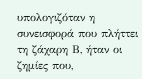υπολογιζόταν η συνεισφορά που πλήττει τη ζάχαρη Β, ήταν οι ζημίες που,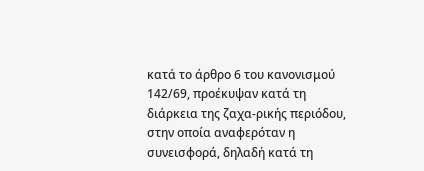κατά το άρθρο 6 του κανονισμού 142/69, προέκυψαν κατά τη διάρκεια της ζαχα-ρικής περιόδου, στην οποία αναφερόταν η συνεισφορά, δηλαδή κατά τη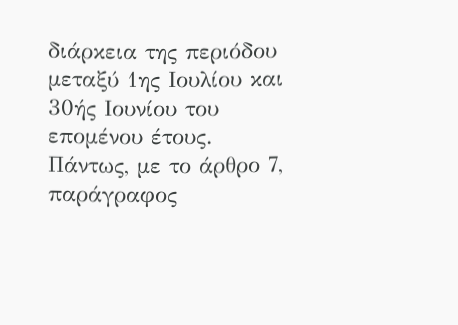διάρκεια της περιόδου μεταξύ 1ης Ιουλίου και 30ής Ιουνίου του επομένου έτους. Πάντως, με το άρθρο 7, παράγραφος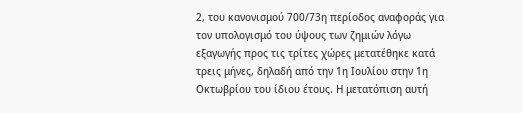2, του κανονισμού 700/73η περίοδος αναφοράς για τον υπολογισμό του ύψους των ζημιών λόγω εξαγωγής προς τις τρίτες χώρες μετατέθηκε κατά τρεις μήνες, δηλαδή από την 1η Ιουλίου στην 1η Οκτωβρίου του ίδιου έτους. Η μετατόπιση αυτή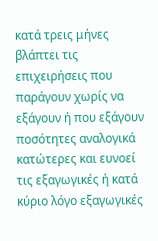κατά τρεις μήνες βλάπτει τις επιχειρήσεις που παράγουν χωρίς να εξάγουν ή που εξάγουν ποσότητες αναλογικά κατώτερες και ευνοεί τις εξαγωγικές ή κατά κύριο λόγο εξαγωγικές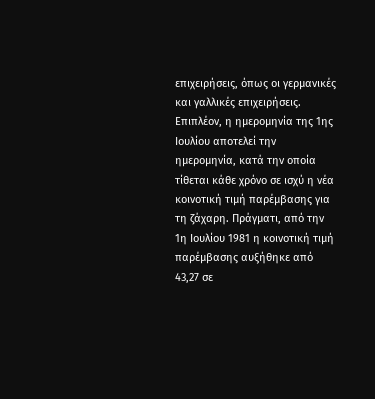επιχειρήσεις, όπως οι γερμανικές και γαλλικές επιχειρήσεις.
Επιπλέον, η ημερομηνία της 1ης Ιουλίου αποτελεί την ημερομηνία, κατά την οποία τίθεται κάθε χρόνο σε ισχύ η νέα κοινοτική τιμή παρέμβασης για τη ζάχαρη. Πράγματι, από την 1η Ιουλίου 1981 η κοινοτική τιμή παρέμβασης αυξήθηκε από 43,27 σε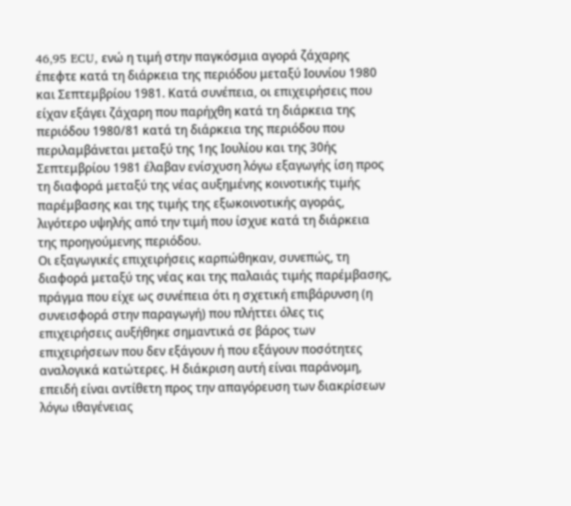46,95 ECU, ενώ η τιμή στην παγκόσμια αγορά ζάχαρης έπεφτε κατά τη διάρκεια της περιόδου μεταξύ Ιουνίου 1980 και Σεπτεμβρίου 1981. Κατά συνέπεια, οι επιχειρήσεις που είχαν εξάγει ζάχαρη που παρήχθη κατά τη διάρκεια της περιόδου 1980/81 κατά τη διάρκεια της περιόδου που περιλαμβάνεται μεταξύ της 1ης Ιουλίου και της 30ής Σεπτεμβρίου 1981 έλαβαν ενίσχυση λόγω εξαγωγής ίση προς τη διαφορά μεταξύ της νέας αυξημένης κοινοτικής τιμής παρέμβασης και της τιμής της εξωκοινοτικής αγοράς, λιγότερο υψηλής από την τιμή που ίσχυε κατά τη διάρκεια της προηγούμενης περιόδου.
Οι εξαγωγικές επιχειρήσεις καρπώθηκαν, συνεπώς, τη διαφορά μεταξύ της νέας και της παλαιάς τιμής παρέμβασης, πράγμα που είχε ως συνέπεια ότι η σχετική επιβάρυνση (η συνεισφορά στην παραγωγή) που πλήττει όλες τις επιχειρήσεις αυξήθηκε σημαντικά σε βάρος των επιχειρήσεων που δεν εξάγουν ή που εξάγουν ποσότητες αναλογικά κατώτερες. Η διάκριση αυτή είναι παράνομη, επειδή είναι αντίθετη προς την απαγόρευση των διακρίσεων λόγω ιθαγένειας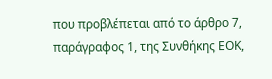που προβλέπεται από το άρθρο 7, παράγραφος 1, της Συνθήκης ΕΟΚ,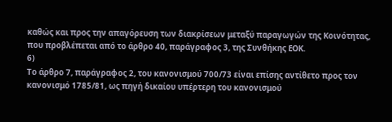καθώς και προς την απαγόρευση των διακρίσεων μεταξύ παραγωγών της Κοινότητας, που προβλέπεται από το άρθρο 40, παράγραφος 3, της Συνθήκης ΕΟΚ.
6)
Το άρθρο 7, παράγραφος 2, του κανονισμού 700/73 είναι επίσης αντίθετο προς τον κανονισμό 1785/81, ως πηγή δικαίου υπέρτερη του κανονισμού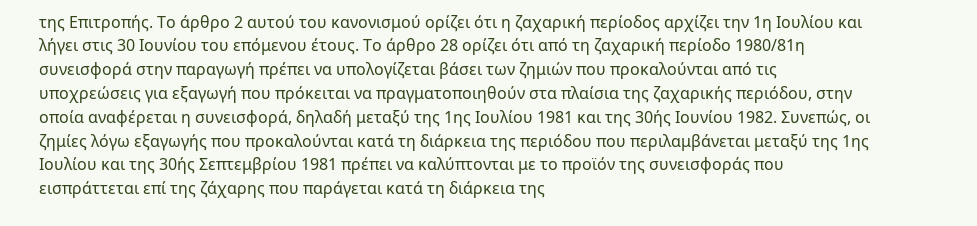της Επιτροπής. Το άρθρο 2 αυτού του κανονισμού ορίζει ότι η ζαχαρική περίοδος αρχίζει την 1η Ιουλίου και λήγει στις 30 Ιουνίου του επόμενου έτους. Το άρθρο 28 ορίζει ότι από τη ζαχαρική περίοδο 1980/81η συνεισφορά στην παραγωγή πρέπει να υπολογίζεται βάσει των ζημιών που προκαλούνται από τις υποχρεώσεις για εξαγωγή που πρόκειται να πραγματοποιηθούν στα πλαίσια της ζαχαρικής περιόδου, στην οποία αναφέρεται η συνεισφορά, δηλαδή μεταξύ της 1ης Ιουλίου 1981 και της 30ής Ιουνίου 1982. Συνεπώς, οι ζημίες λόγω εξαγωγής που προκαλούνται κατά τη διάρκεια της περιόδου που περιλαμβάνεται μεταξύ της 1ης Ιουλίου και της 30ής Σεπτεμβρίου 1981 πρέπει να καλύπτονται με το προϊόν της συνεισφοράς που εισπράττεται επί της ζάχαρης που παράγεται κατά τη διάρκεια της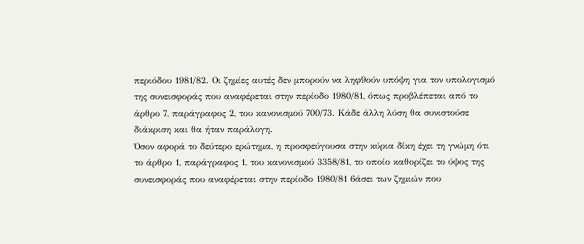περιόδου 1981/82. Οι ζημίες αυτές δεν μπορούν να ληφ9ούν υπόψη για τον υπολογισμό της συνεισφοράς που αναφέρεται στην περίοδο 1980/81, όπως προβλέπεται από το άρθρο 7, παράγραφος 2, του κανονισμού 700/73. Κάδε άλλη λύση θα συνιστούσε διάκριση και θα ήταν παράλογη.
Όσον αφορά το δεύτερο ερώτημα, η προσφεύγουσα στην κύρια δίκη έχει τη γνώμη ότι το άρθρο 1, παράγραφος 1, του κανονισμού 3358/81, το οποίο καθορίζει το ύψος της συνεισφοράς που αναφέρεται στην περίοδο 1980/81 6άσει των ζημιών που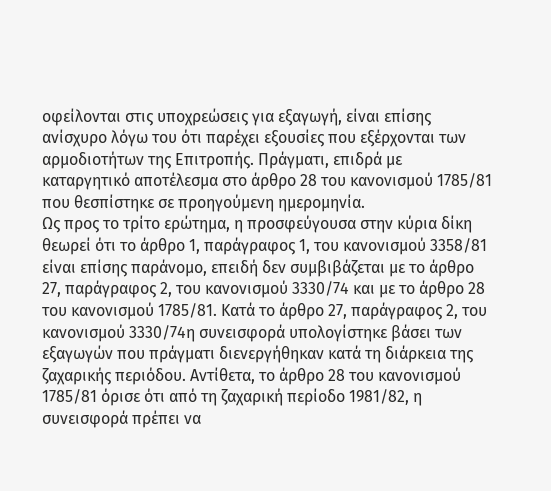οφείλονται στις υποχρεώσεις για εξαγωγή, είναι επίσης ανίσχυρο λόγω του ότι παρέχει εξουσίες που εξέρχονται των αρμοδιοτήτων της Επιτροπής. Πράγματι, επιδρά με καταργητικό αποτέλεσμα στο άρθρο 28 του κανονισμού 1785/81 που θεσπίστηκε σε προηγούμενη ημερομηνία.
Ως προς το τρίτο ερώτημα, η προσφεύγουσα στην κύρια δίκη θεωρεί ότι το άρθρο 1, παράγραφος 1, του κανονισμού 3358/81 είναι επίσης παράνομο, επειδή δεν συμβιβάζεται με το άρθρο 27, παράγραφος 2, του κανονισμού 3330/74 και με το άρθρο 28 του κανονισμού 1785/81. Κατά το άρθρο 27, παράγραφος 2, του κανονισμού 3330/74η συνεισφορά υπολογίστηκε βάσει των εξαγωγών που πράγματι διενεργήθηκαν κατά τη διάρκεια της ζαχαρικής περιόδου. Αντίθετα, το άρθρο 28 του κανονισμού 1785/81 όρισε ότι από τη ζαχαρική περίοδο 1981/82, η συνεισφορά πρέπει να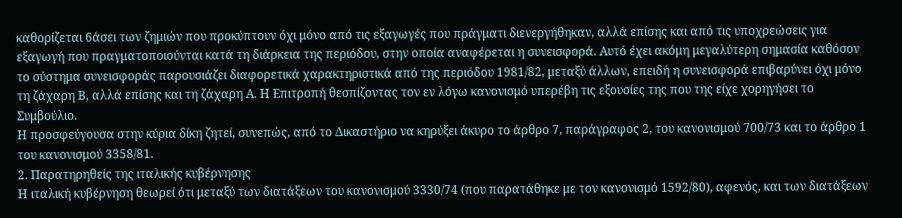καθορίζεται 6άσει των ζημιών που προκύπτουν όχι μόνο από τις εξαγωγές που πράγματι διενεργήθηκαν, αλλά επίσης και από τις υποχρεώσεις για εξαγωγή που πραγματοποιούνται κατά τη διάρκεια της περιόδου, στην οποία αναφέρεται η συνεισφορά. Αυτό έχει ακόμη μεγαλύτερη σημασία καθόσον το σύστημα συνεισφοράς παρουσιάζει διαφορετικά χαρακτηριστικά από της περιόδου 1981/82, μεταξύ άλλων, επειδή η συνεισφορά επιβαρύνει όχι μόνο τη ζάχαρη Β, αλλά επίσης και τη ζάχαρη Α. Η Επιτροπή θεσπίζοντας τον εν λόγω κανονισμό υπερέβη τις εξουσίες της που της είχε χορηγήσει το Συμβούλιο.
Η προσφεύγουσα στην κύρια δίκη ζητεί, συνεπώς, από το Δικαστήριο να κηρύξει άκυρο το άρθρο 7, παράγραφος 2, του κανονισμού 700/73 και το άρθρο 1 του κανονισμού 3358/81.
2. Παρατηρηθείς της ιταλικής κυβέρνησης
Η ιταλική κυβέρνηση θεωρεί ότι μεταξύ των διατάξεων του κανονισμού 3330/74 (που παρατάθηκε με τον κανονισμό 1592/80), αφενός, και των διατάξεων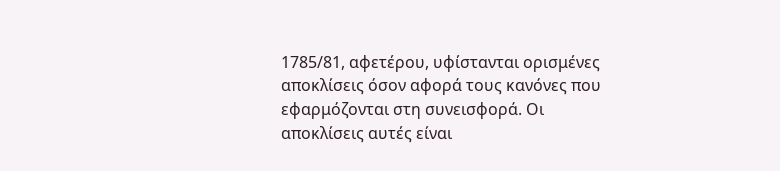1785/81, αφετέρου, υφίστανται ορισμένες αποκλίσεις όσον αφορά τους κανόνες που εφαρμόζονται στη συνεισφορά. Οι αποκλίσεις αυτές είναι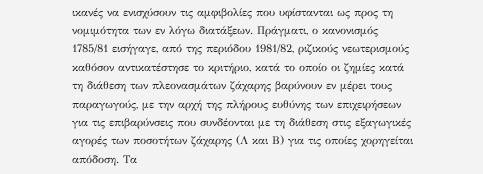ικανές να ενισχύσουν τις αμφιβολίες που υφίστανται ως προς τη νομιμότητα των εν λόγω διατάξεων. Πράγματι, ο κανονισμός 1785/81 εισήγαγε, από της περιόδου 1981/82, ριζικούς νεωτερισμούς καθόσον αντικατέστησε το κριτήριο, κατά το οποίο οι ζημίες κατά τη διάθεση των πλεονασμάτων ζάχαρης βαρύνουν εν μέρει τους παραγωγούς, με την αρχή της πλήρους ευθύνης των επιχειρήσεων για τις επιβαρύνσεις που συνδέονται με τη διάθεση στις εξαγωγικές αγορές των ποσοτήτων ζάχαρης (Λ και Β) για τις οποίες χορηγείται απόδοση. Τα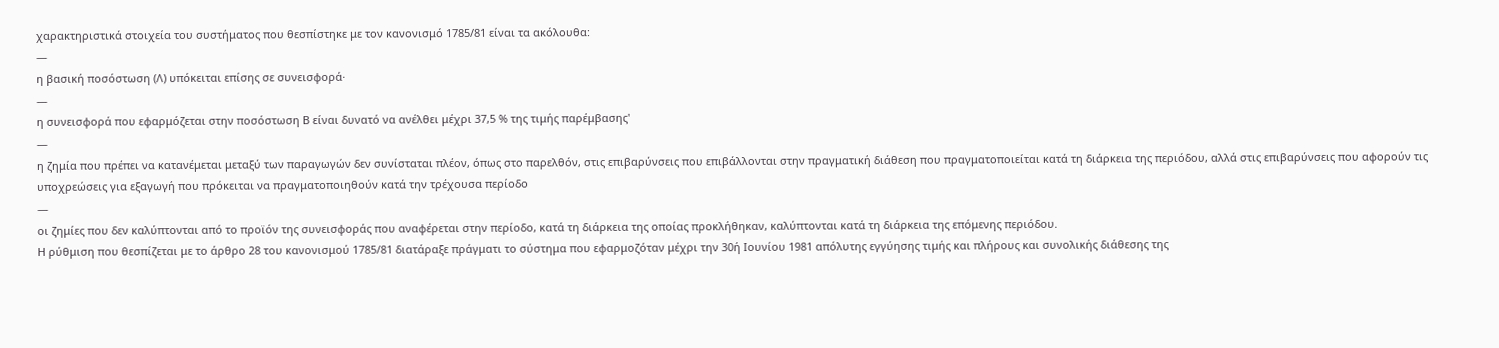χαρακτηριστικά στοιχεία του συστήματος που θεσπίστηκε με τον κανονισμό 1785/81 είναι τα ακόλουθα:
—
η βασική ποσόστωση (Λ) υπόκειται επίσης σε συνεισφορά·
—
η συνεισφορά που εφαρμόζεται στην ποσόστωση Β είναι δυνατό να ανέλθει μέχρι 37,5 % της τιμής παρέμβασης'
—
η ζημία που πρέπει να κατανέμεται μεταξύ των παραγωγών δεν συνίσταται πλέον, όπως στο παρελθόν, στις επιβαρύνσεις που επιβάλλονται στην πραγματική διάθεση που πραγματοποιείται κατά τη διάρκεια της περιόδου, αλλά στις επιβαρύνσεις που αφορούν τις υποχρεώσεις για εξαγωγή που πρόκειται να πραγματοποιηθούν κατά την τρέχουσα περίοδο
—
οι ζημίες που δεν καλύπτονται από το προϊόν της συνεισφοράς που αναφέρεται στην περίοδο, κατά τη διάρκεια της οποίας προκλήθηκαν, καλύπτονται κατά τη διάρκεια της επόμενης περιόδου.
Η ρύθμιση που θεσπίζεται με το άρθρο 28 του κανονισμού 1785/81 διατάραξε πράγματι το σύστημα που εφαρμοζόταν μέχρι την 30ή Ιουνίου 1981 απόλυτης εγγύησης τιμής και πλήρους και συνολικής διάθεσης της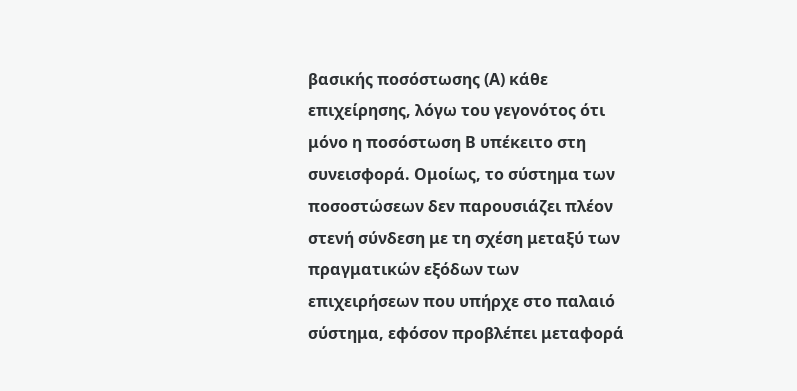βασικής ποσόστωσης (Α) κάθε επιχείρησης, λόγω του γεγονότος ότι μόνο η ποσόστωση Β υπέκειτο στη συνεισφορά. Ομοίως, το σύστημα των ποσοστώσεων δεν παρουσιάζει πλέον στενή σύνδεση με τη σχέση μεταξύ των πραγματικών εξόδων των επιχειρήσεων που υπήρχε στο παλαιό σύστημα, εφόσον προβλέπει μεταφορά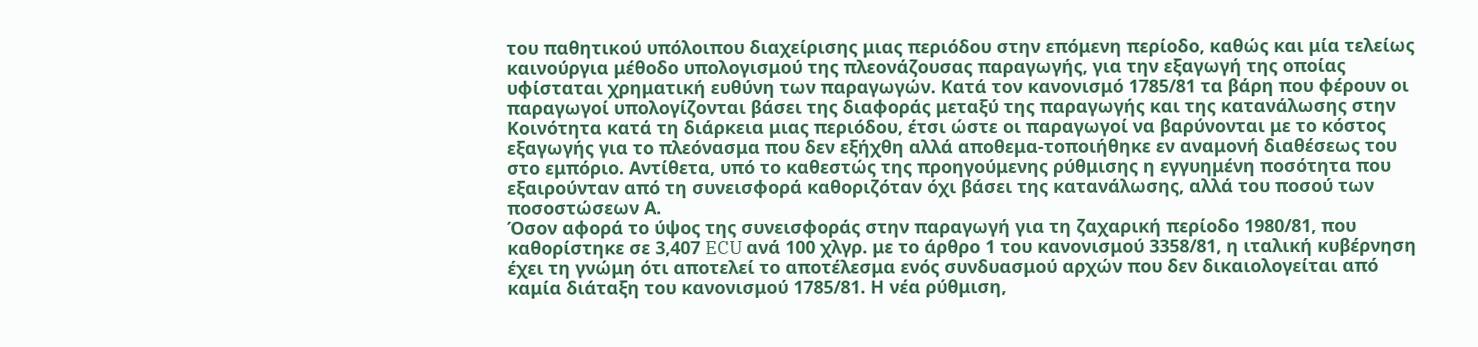του παθητικού υπόλοιπου διαχείρισης μιας περιόδου στην επόμενη περίοδο, καθώς και μία τελείως καινούργια μέθοδο υπολογισμού της πλεονάζουσας παραγωγής, για την εξαγωγή της οποίας υφίσταται χρηματική ευθύνη των παραγωγών. Κατά τον κανονισμό 1785/81 τα βάρη που φέρουν οι παραγωγοί υπολογίζονται βάσει της διαφοράς μεταξύ της παραγωγής και της κατανάλωσης στην Κοινότητα κατά τη διάρκεια μιας περιόδου, έτσι ώστε οι παραγωγοί να βαρύνονται με το κόστος εξαγωγής για το πλεόνασμα που δεν εξήχθη αλλά αποθεμα-τοποιήθηκε εν αναμονή διαθέσεως του στο εμπόριο. Αντίθετα, υπό το καθεστώς της προηγούμενης ρύθμισης η εγγυημένη ποσότητα που εξαιρούνταν από τη συνεισφορά καθοριζόταν όχι βάσει της κατανάλωσης, αλλά του ποσού των ποσοστώσεων Α.
Όσον αφορά το ύψος της συνεισφοράς στην παραγωγή για τη ζαχαρική περίοδο 1980/81, που καθορίστηκε σε 3,407 ECU ανά 100 χλγρ. με το άρθρο 1 του κανονισμού 3358/81, η ιταλική κυβέρνηση έχει τη γνώμη ότι αποτελεί το αποτέλεσμα ενός συνδυασμού αρχών που δεν δικαιολογείται από καμία διάταξη του κανονισμού 1785/81. Η νέα ρύθμιση,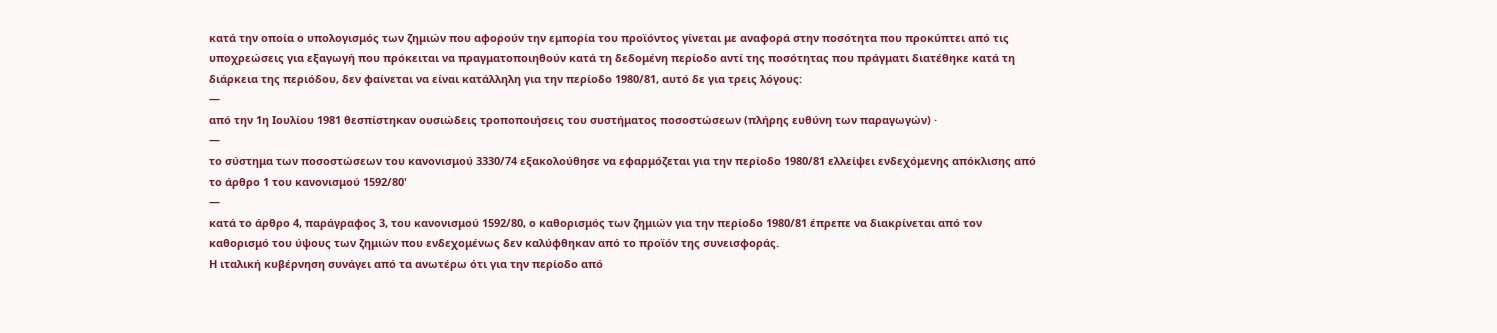κατά την οποία ο υπολογισμός των ζημιών που αφορούν την εμπορία του προϊόντος γίνεται με αναφορά στην ποσότητα που προκύπτει από τις υποχρεώσεις για εξαγωγή που πρόκειται να πραγματοποιηθούν κατά τη δεδομένη περίοδο αντί της ποσότητας που πράγματι διατέθηκε κατά τη διάρκεια της περιόδου, δεν φαίνεται να είναι κατάλληλη για την περίοδο 1980/81, αυτό δε για τρεις λόγους:
—
από την 1η Ιουλίου 1981 θεσπίστηκαν ουσιώδεις τροποποιήσεις του συστήματος ποσοστώσεων (πλήρης ευθύνη των παραγωγών) ·
—
το σύστημα των ποσοστώσεων του κανονισμού 3330/74 εξακολούθησε να εφαρμόζεται για την περίοδο 1980/81 ελλείψει ενδεχόμενης απόκλισης από το άρθρο 1 του κανονισμού 1592/80'
—
κατά το άρθρο 4, παράγραφος 3, του κανονισμού 1592/80, ο καθορισμός των ζημιών για την περίοδο 1980/81 έπρεπε να διακρίνεται από τον καθορισμό του ύψους των ζημιών που ενδεχομένως δεν καλύφθηκαν από το προϊόν της συνεισφοράς.
Η ιταλική κυβέρνηση συνάγει από τα ανωτέρω ότι για την περίοδο από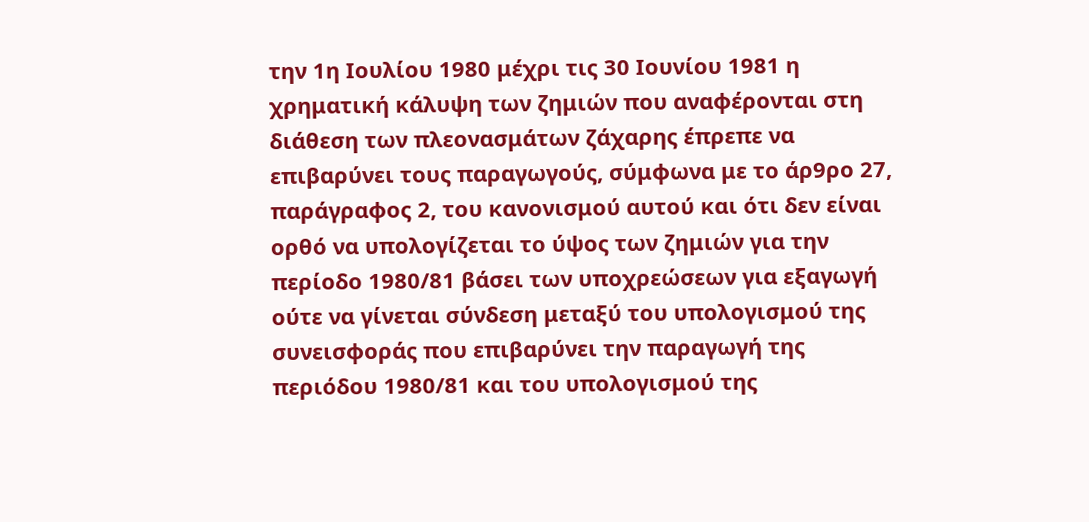την 1η Ιουλίου 1980 μέχρι τις 30 Ιουνίου 1981 η χρηματική κάλυψη των ζημιών που αναφέρονται στη διάθεση των πλεονασμάτων ζάχαρης έπρεπε να επιβαρύνει τους παραγωγούς, σύμφωνα με το άρ9ρο 27, παράγραφος 2, του κανονισμού αυτού και ότι δεν είναι ορθό να υπολογίζεται το ύψος των ζημιών για την περίοδο 1980/81 βάσει των υποχρεώσεων για εξαγωγή ούτε να γίνεται σύνδεση μεταξύ του υπολογισμού της συνεισφοράς που επιβαρύνει την παραγωγή της περιόδου 1980/81 και του υπολογισμού της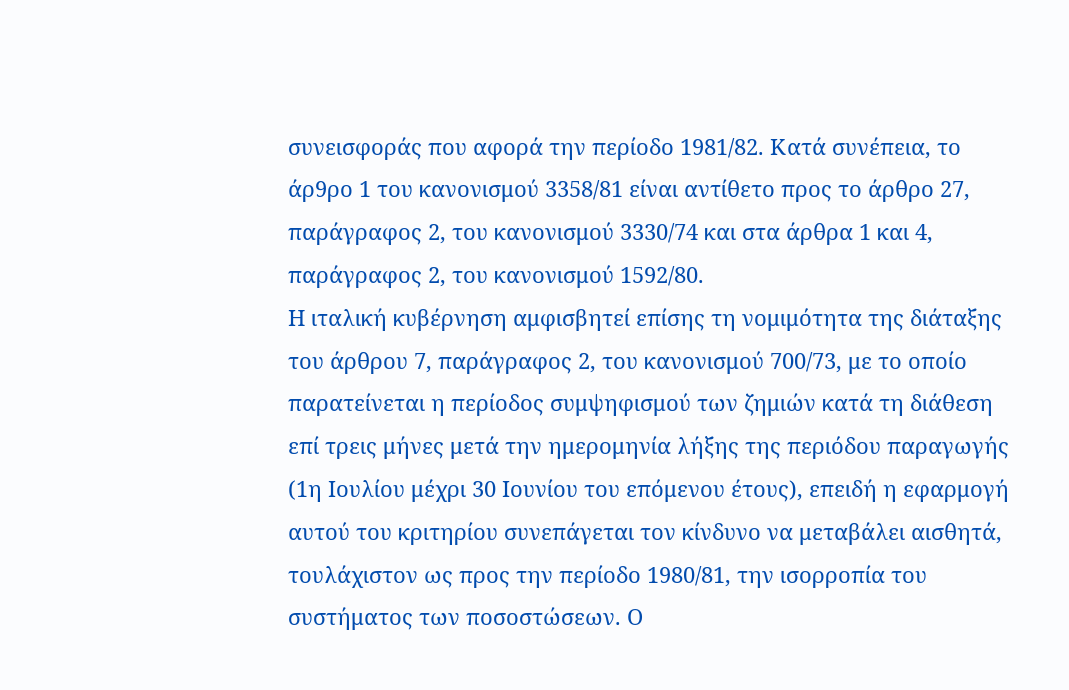συνεισφοράς που αφορά την περίοδο 1981/82. Κατά συνέπεια, το άρ9ρο 1 του κανονισμού 3358/81 είναι αντίθετο προς το άρθρο 27, παράγραφος 2, του κανονισμού 3330/74 και στα άρθρα 1 και 4, παράγραφος 2, του κανονισμού 1592/80.
Η ιταλική κυβέρνηση αμφισβητεί επίσης τη νομιμότητα της διάταξης του άρθρου 7, παράγραφος 2, του κανονισμού 700/73, με το οποίο παρατείνεται η περίοδος συμψηφισμού των ζημιών κατά τη διάθεση επί τρεις μήνες μετά την ημερομηνία λήξης της περιόδου παραγωγής (1η Ιουλίου μέχρι 30 Ιουνίου του επόμενου έτους), επειδή η εφαρμογή αυτού του κριτηρίου συνεπάγεται τον κίνδυνο να μεταβάλει αισθητά, τουλάχιστον ως προς την περίοδο 1980/81, την ισορροπία του συστήματος των ποσοστώσεων. Ο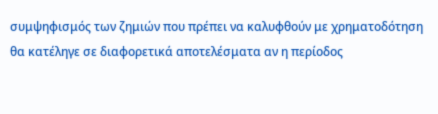συμψηφισμός των ζημιών που πρέπει να καλυφθούν με χρηματοδότηση θα κατέληγε σε διαφορετικά αποτελέσματα αν η περίοδος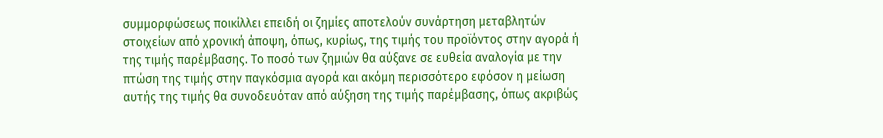συμμορφώσεως ποικίλλει επειδή οι ζημίες αποτελούν συνάρτηση μεταβλητών στοιχείων από χρονική άποψη, όπως, κυρίως, της τιμής του προϊόντος στην αγορά ή της τιμής παρέμβασης. Το ποσό των ζημιών θα αύξανε σε ευθεία αναλογία με την πτώση της τιμής στην παγκόσμια αγορά και ακόμη περισσότερο εφόσον η μείωση αυτής της τιμής θα συνοδευόταν από αύξηση της τιμής παρέμβασης, όπως ακριβώς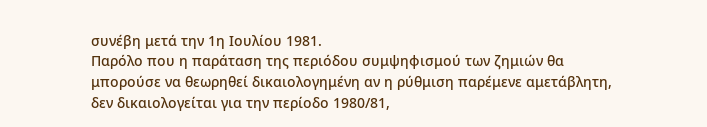συνέβη μετά την 1η Ιουλίου 1981.
Παρόλο που η παράταση της περιόδου συμψηφισμού των ζημιών θα μπορούσε να θεωρηθεί δικαιολογημένη αν η ρύθμιση παρέμενε αμετάβλητη, δεν δικαιολογείται για την περίοδο 1980/81,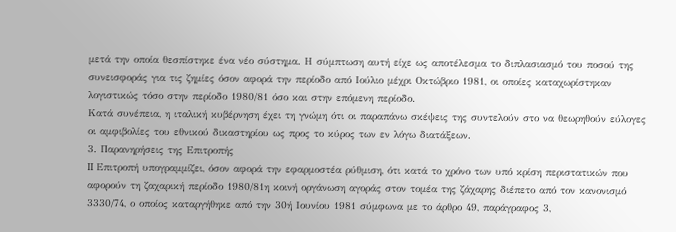μετά την οποία θεσπίστηκε ένα νέο σύστημα. Η σύμπτωση αυτή είχε ως αποτέλεσμα το διπλασιασμό του ποσού της συνεισφοράς για τις ζημίες όσον αφορά την περίοδο από Ιούλιο μέχρι Οκτώβριο 1981, οι οποίες καταχωρίστηκαν λογιστικώς τόσο στην περίοδο 1980/81 όσο και στην επόμενη περίοδο.
Κατά συνέπεια, η ιταλική κυβέρνηση έχει τη γνώμη ότι οι παραπάνω σκέψεις της συντελούν στο να θεωρηθούν εύλογες οι αμφιβολίες του εθνικού δικαστηρίου ως προς το κύρος των εν λόγω διατάξεων.
3. Παρανηρήσεις της Επιτροπής
II Επιτροπή υπογραμμίζει, όσον αφορά την εφαρμοστέα ρύθμιση, ότι κατά το χρόνο των υπό κρίση περιστατικών που αφορούν τη ζαχαρική περίοδο 1980/81η κοινή οργάνωση αγοράς στον τομέα της ζάχαρης διέπετο από τον κανονισμό 3330/74, ο οποίος καταργήθηκε από την 30ή Ιουνίου 1981 σύμφωνα με το άρθρο 49, παράγραφος 3,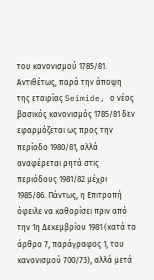του κανονισμού 1785/81. Αντιθέτως, παρά την άποψη της εταιρίας Seimide, ο νέος βασικός κανονισμός 1785/81 δεν εφαρμόζεται ως προς την περίοδο 1980/81, αλλά αναφέρεται ρητά στις περιόδους 1981/82 μέχρι 1985/86. Πάντως, η Επιτροπή όφειλε να καθορίσει πριν από την 1η Δεκεμβρίου 1981 (κατά το άρθρο 7, παράγραφος 1, του κανονισμού 700/73), αλλά μετά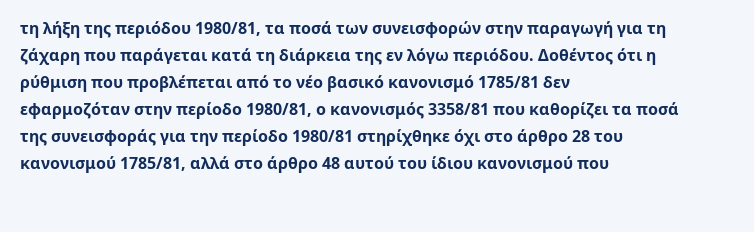τη λήξη της περιόδου 1980/81, τα ποσά των συνεισφορών στην παραγωγή για τη ζάχαρη που παράγεται κατά τη διάρκεια της εν λόγω περιόδου. Δοθέντος ότι η ρύθμιση που προβλέπεται από το νέο βασικό κανονισμό 1785/81 δεν εφαρμοζόταν στην περίοδο 1980/81, ο κανονισμός 3358/81 που καθορίζει τα ποσά της συνεισφοράς για την περίοδο 1980/81 στηρίχθηκε όχι στο άρθρο 28 του κανονισμού 1785/81, αλλά στο άρθρο 48 αυτού του ίδιου κανονισμού που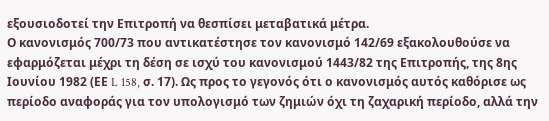εξουσιοδοτεί την Επιτροπή να θεσπίσει μεταβατικά μέτρα.
Ο κανονισμός 700/73 που αντικατέστησε τον κανονισμό 142/69 εξακολουθούσε να εφαρμόζεται μέχρι τη δέση σε ισχύ του κανονισμού 1443/82 της Επιτροπής, της 8ης Ιουνίου 1982 (ΕΕ L 158, σ. 17). Ως προς το γεγονός ότι ο κανονισμός αυτός καθόρισε ως περίοδο αναφοράς για τον υπολογισμό των ζημιών όχι τη ζαχαρική περίοδο, αλλά την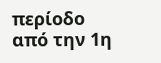περίοδο από την 1η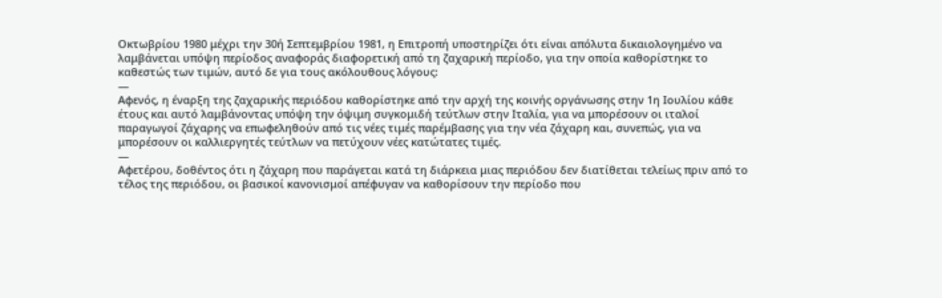Οκτωβρίου 1980 μέχρι την 30ή Σεπτεμβρίου 1981, η Επιτροπή υποστηρίζει ότι είναι απόλυτα δικαιολογημένο να λαμβάνεται υπόψη περίοδος αναφοράς διαφορετική από τη ζαχαρική περίοδο, για την οποία καθορίστηκε το καθεστώς των τιμών, αυτό δε για τους ακόλουθους λόγους:
—
Αφενός, η έναρξη της ζαχαρικής περιόδου καθορίστηκε από την αρχή της κοινής οργάνωσης στην 1η Ιουλίου κάθε έτους και αυτό λαμβάνοντας υπόψη την όψιμη συγκομιδή τεύτλων στην Ιταλία, για να μπορέσουν οι ιταλοί παραγωγοί ζάχαρης να επωφεληθούν από τις νέες τιμές παρέμβασης για την νέα ζάχαρη και, συνεπώς, για να μπορέσουν οι καλλιεργητές τεύτλων να πετύχουν νέες κατώτατες τιμές.
—
Αφετέρου, δοθέντος ότι η ζάχαρη που παράγεται κατά τη διάρκεια μιας περιόδου δεν διατίθεται τελείως πριν από το τέλος της περιόδου, οι βασικοί κανονισμοί απέφυγαν να καθορίσουν την περίοδο που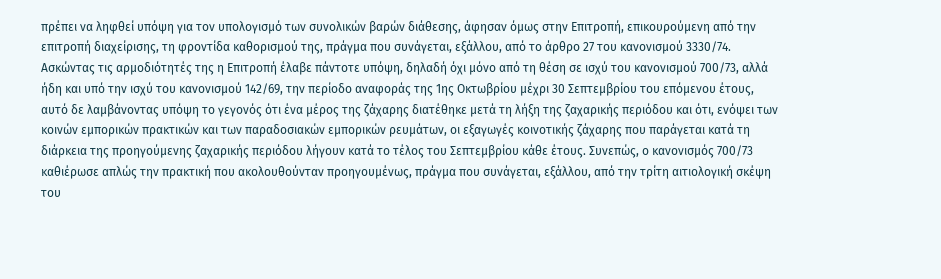πρέπει να ληφθεί υπόψη για τον υπολογισμό των συνολικών βαρών διάθεσης, άφησαν όμως στην Επιτροπή, επικουρούμενη από την επιτροπή διαχείρισης, τη φροντίδα καθορισμού της, πράγμα που συνάγεται, εξάλλου, από το άρθρο 27 του κανονισμού 3330/74.
Ασκώντας τις αρμοδιότητές της η Επιτροπή έλαβε πάντοτε υπόψη, δηλαδή όχι μόνο από τη θέση σε ισχύ του κανονισμού 700/73, αλλά ήδη και υπό την ισχύ του κανονισμού 142/69, την περίοδο αναφοράς της 1ης Οκτωβρίου μέχρι 30 Σεπτεμβρίου του επόμενου έτους, αυτό δε λαμβάνοντας υπόψη το γεγονός ότι ένα μέρος της ζάχαρης διατέθηκε μετά τη λήξη της ζαχαρικής περιόδου και ότι, ενόψει των κοινών εμπορικών πρακτικών και των παραδοσιακών εμπορικών ρευμάτων, οι εξαγωγές κοινοτικής ζάχαρης που παράγεται κατά τη διάρκεια της προηγούμενης ζαχαρικής περιόδου λήγουν κατά το τέλος του Σεπτεμβρίου κάθε έτους. Συνεπώς, ο κανονισμός 700/73 καθιέρωσε απλώς την πρακτική που ακολουθούνταν προηγουμένως, πράγμα που συνάγεται, εξάλλου, από την τρίτη αιτιολογική σκέψη του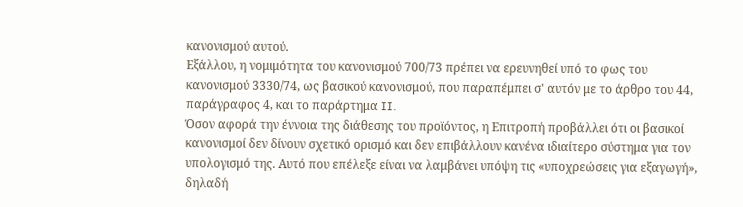κανονισμού αυτού.
Εξάλλου, η νομιμότητα του κανονισμού 700/73 πρέπει να ερευνηθεί υπό το φως του κανονισμού 3330/74, ως βασικού κανονισμού, που παραπέμπει σ' αυτόν με το άρθρο του 44, παράγραφος 4, και το παράρτημα II.
Όσον αφορά την έννοια της διάθεσης του προϊόντος, η Επιτροπή προβάλλει ότι οι βασικοί κανονισμοί δεν δίνουν σχετικό ορισμό και δεν επιβάλλουν κανένα ιδιαίτερο σύστημα για τον υπολογισμό της. Αυτό που επέλεξε είναι να λαμβάνει υπόψη τις «υποχρεώσεις για εξαγωγή», δηλαδή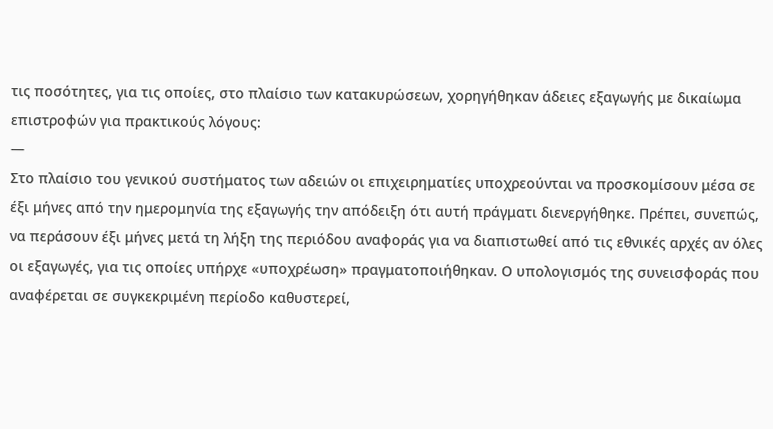τις ποσότητες, για τις οποίες, στο πλαίσιο των κατακυρώσεων, χορηγήθηκαν άδειες εξαγωγής με δικαίωμα επιστροφών για πρακτικούς λόγους:
—
Στο πλαίσιο του γενικού συστήματος των αδειών οι επιχειρηματίες υποχρεούνται να προσκομίσουν μέσα σε έξι μήνες από την ημερομηνία της εξαγωγής την απόδειξη ότι αυτή πράγματι διενεργήθηκε. Πρέπει, συνεπώς, να περάσουν έξι μήνες μετά τη λήξη της περιόδου αναφοράς για να διαπιστωθεί από τις εθνικές αρχές αν όλες οι εξαγωγές, για τις οποίες υπήρχε «υποχρέωση» πραγματοποιήθηκαν. Ο υπολογισμός της συνεισφοράς που αναφέρεται σε συγκεκριμένη περίοδο καθυστερεί,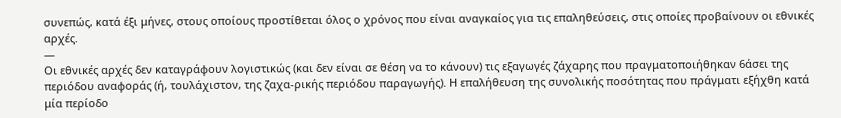συνεπώς, κατά έξι μήνες, στους οποίους προστίθεται όλος ο χρόνος που είναι αναγκαίος για τις επαληθεύσεις, στις οποίες προβαίνουν οι εθνικές αρχές.
—
Οι εθνικές αρχές δεν καταγράφουν λογιστικώς (και δεν είναι σε θέση να το κάνουν) τις εξαγωγές ζάχαρης που πραγματοποιήθηκαν 6άσει της περιόδου αναφοράς (ή, τουλάχιστον, της ζαχα-ρικής περιόδου παραγωγής). Η επαλήθευση της συνολικής ποσότητας που πράγματι εξήχθη κατά μία περίοδο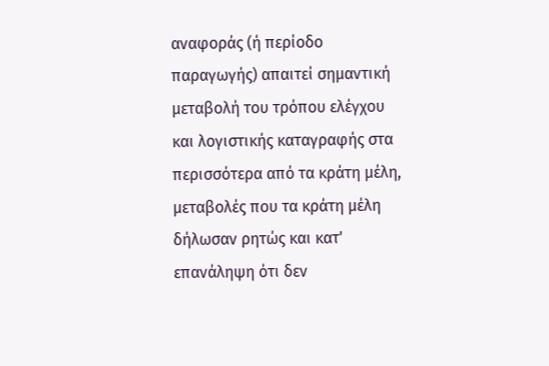αναφοράς (ή περίοδο παραγωγής) απαιτεί σημαντική μεταβολή του τρόπου ελέγχου και λογιστικής καταγραφής στα περισσότερα από τα κράτη μέλη, μεταβολές που τα κράτη μέλη δήλωσαν ρητώς και κατ' επανάληψη ότι δεν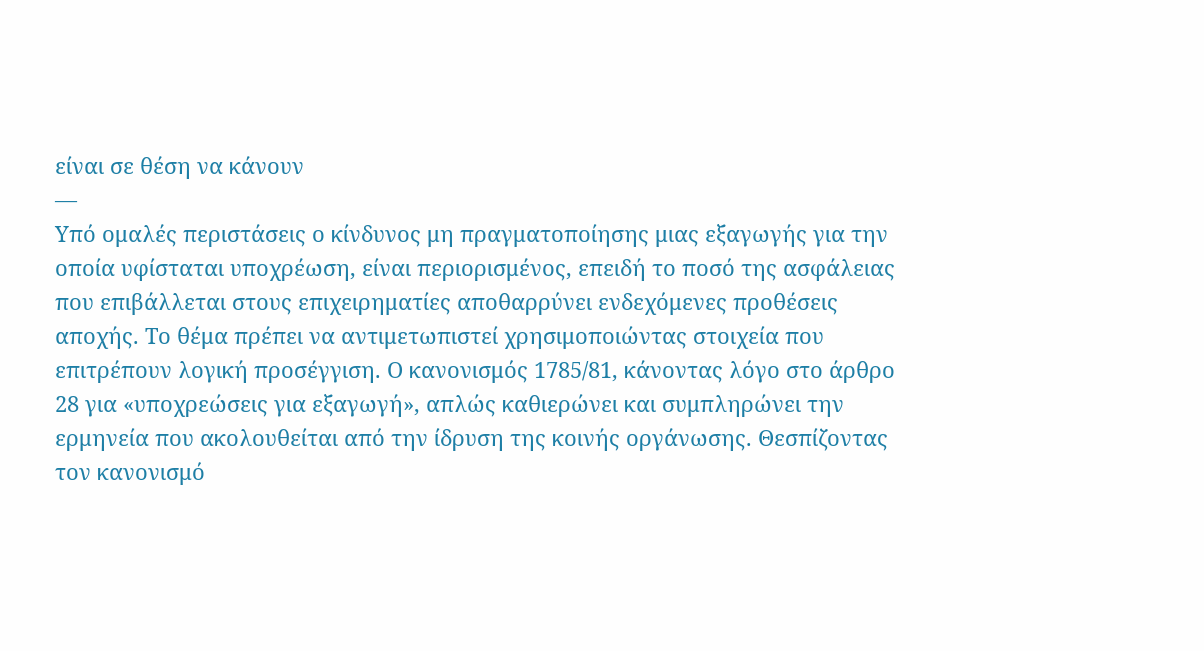είναι σε θέση να κάνουν
—
Υπό ομαλές περιστάσεις ο κίνδυνος μη πραγματοποίησης μιας εξαγωγής για την οποία υφίσταται υποχρέωση, είναι περιορισμένος, επειδή το ποσό της ασφάλειας που επιβάλλεται στους επιχειρηματίες αποθαρρύνει ενδεχόμενες προθέσεις αποχής. Το θέμα πρέπει να αντιμετωπιστεί χρησιμοποιώντας στοιχεία που επιτρέπουν λογική προσέγγιση. Ο κανονισμός 1785/81, κάνοντας λόγο στο άρθρο 28 για «υποχρεώσεις για εξαγωγή», απλώς καθιερώνει και συμπληρώνει την ερμηνεία που ακολουθείται από την ίδρυση της κοινής οργάνωσης. Θεσπίζοντας τον κανονισμό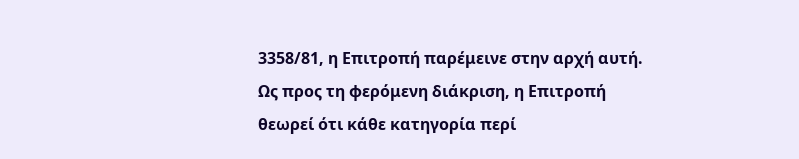3358/81, η Επιτροπή παρέμεινε στην αρχή αυτή.
Ως προς τη φερόμενη διάκριση, η Επιτροπή θεωρεί ότι κάθε κατηγορία περί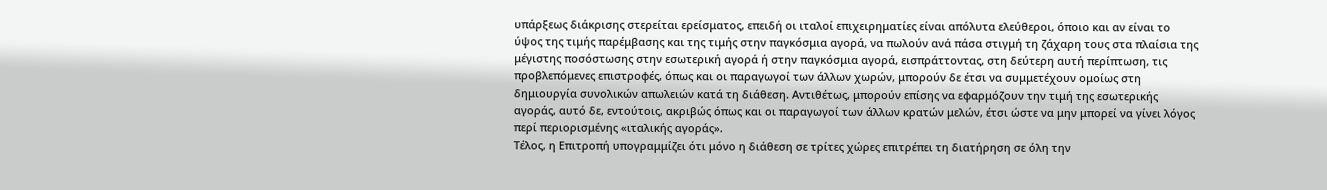υπάρξεως διάκρισης στερείται ερείσματος, επειδή οι ιταλοί επιχειρηματίες είναι απόλυτα ελεύθεροι, όποιο και αν είναι το ύψος της τιμής παρέμβασης και της τιμής στην παγκόσμια αγορά, να πωλούν ανά πάσα στιγμή τη ζάχαρη τους στα πλαίσια της μέγιστης ποσόστωσης στην εσωτερική αγορά ή στην παγκόσμια αγορά, εισπράττοντας, στη δεύτερη αυτή περίπτωση, τις προβλεπόμενες επιστροφές, όπως και οι παραγωγοί των άλλων χωρών, μπορούν δε έτσι να συμμετέχουν ομοίως στη δημιουργία συνολικών απωλειών κατά τη διάθεση. Αντιθέτως, μπορούν επίσης να εφαρμόζουν την τιμή της εσωτερικής αγοράς, αυτό δε, εντούτοις, ακριβώς όπως και οι παραγωγοί των άλλων κρατών μελών, έτσι ώστε να μην μπορεί να γίνει λόγος περί περιορισμένης «ιταλικής αγοράς».
Τέλος, η Επιτροπή υπογραμμίζει ότι μόνο η διάθεση σε τρίτες χώρες επιτρέπει τη διατήρηση σε όλη την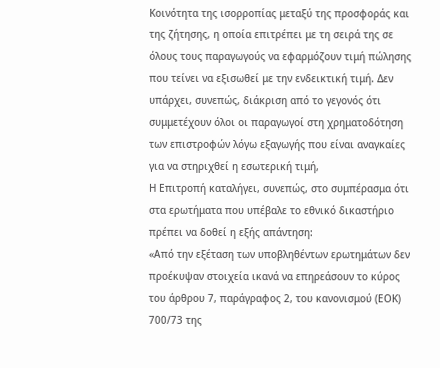Κοινότητα της ισορροπίας μεταξύ της προσφοράς και της ζήτησης, η οποία επιτρέπει με τη σειρά της σε όλους τους παραγωγούς να εφαρμόζουν τιμή πώλησης που τείνει να εξισωθεί με την ενδεικτική τιμή. Δεν υπάρχει, συνεπώς, διάκριση από το γεγονός ότι συμμετέχουν όλοι οι παραγωγοί στη χρηματοδότηση των επιστροφών λόγω εξαγωγής που είναι αναγκαίες για να στηριχθεί η εσωτερική τιμή,
Η Επιτροπή καταλήγει, συνεπώς, στο συμπέρασμα ότι στα ερωτήματα που υπέβαλε το εθνικό δικαστήριο πρέπει να δοθεί η εξής απάντηση:
«Από την εξέταση των υποβληθέντων ερωτημάτων δεν προέκυψαν στοιχεία ικανά να επηρεάσουν το κύρος του άρθρου 7, παράγραφος 2, του κανονισμού (ΕΟΚ) 700/73 της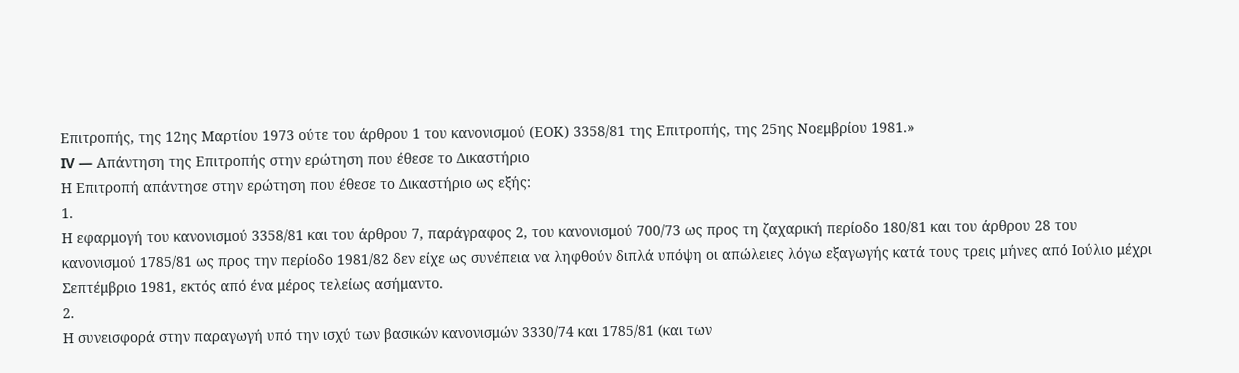Επιτροπής, της 12ης Μαρτίου 1973 ούτε του άρθρου 1 του κανονισμού (ΕΟΚ) 3358/81 της Επιτροπής, της 25ης Νοεμβρίου 1981.»
IV — Απάντηση της Επιτροπής στην ερώτηση που έθεσε το Δικαστήριο
Η Επιτροπή απάντησε στην ερώτηση που έθεσε το Δικαστήριο ως εξής:
1.
Η εφαρμογή του κανονισμού 3358/81 και του άρθρου 7, παράγραφος 2, του κανονισμού 700/73 ως προς τη ζαχαρική περίοδο 180/81 και του άρθρου 28 του κανονισμού 1785/81 ως προς την περίοδο 1981/82 δεν είχε ως συνέπεια να ληφθούν διπλά υπόψη οι απώλειες λόγω εξαγωγής κατά τους τρεις μήνες από Ιούλιο μέχρι Σεπτέμβριο 1981, εκτός από ένα μέρος τελείως ασήμαντο.
2.
Η συνεισφορά στην παραγωγή υπό την ισχύ των βασικών κανονισμών 3330/74 και 1785/81 (και των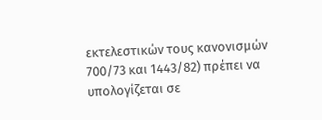εκτελεστικών τους κανονισμών 700/73 και 1443/82) πρέπει να υπολογίζεται σε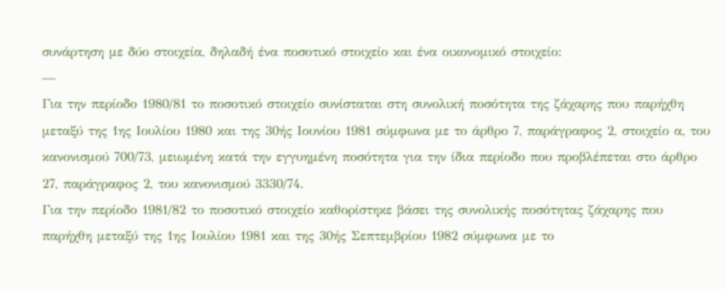συνάρτηση με δύο στοιχεία, δηλαδή ένα ποσοτικό στοιχείο και ένα οικονομικό στοιχείο:
—
Για την περίοδο 1980/81 το ποσοτικό στοιχείο συνίσταται στη συνολική ποσότητα της ζάχαρης που παρήχθη μεταξύ της 1ης Ιουλίου 1980 και της 30ής Ιουνίου 1981 σύμφωνα με το άρθρο 7, παράγραφος 2, στοιχείο α, του κανονισμού 700/73, μειωμένη κατά την εγγυημένη ποσότητα για την ίδια περίοδο που προβλέπεται στο άρθρο 27, παράγραφος 2, του κανονισμού 3330/74.
Για την περίοδο 1981/82 το ποσοτικό στοιχείο καθορίστηκε βάσει της συνολικής ποσότητας ζάχαρης που παρήχθη μεταξύ της 1ης Ιουλίου 1981 και της 30ής Σεπτεμβρίου 1982 σύμφωνα με το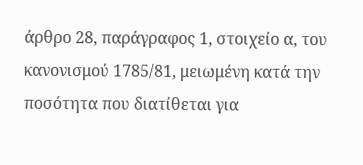άρθρο 28, παράγραφος 1, στοιχείο α, του κανονισμού 1785/81, μειωμένη κατά την ποσότητα που διατίθεται για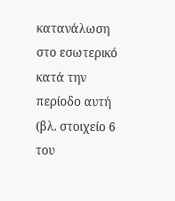κατανάλωση στο εσωτερικό κατά την περίοδο αυτή (βλ. στοιχείο 6 του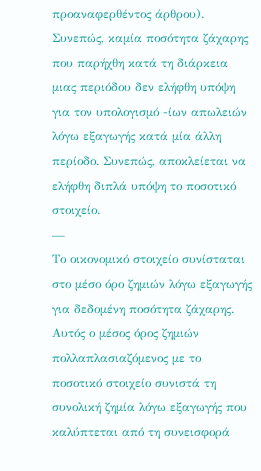προαναφερθέντος άρθρου).
Συνεπώς, καμία ποσότητα ζάχαρης που παρήχθη κατά τη διάρκεια μιας περιόδου δεν ελήφθη υπόψη για τον υπολογισμό -ίων απωλειών λόγω εξαγωγής κατά μία άλλη περίοδο. Συνεπώς, αποκλείεται να ελήφθη διπλά υπόψη το ποσοτικό στοιχείο.
—
Το οικονομικό στοιχείο συνίσταται στο μέσο όρο ζημιών λόγω εξαγωγής για δεδομένη ποσότητα ζάχαρης. Αυτός ο μέσος όρος ζημιών πολλαπλασιαζόμενος με το ποσοτικό στοιχείο συνιστά τη συνολική ζημία λόγω εξαγωγής που καλύπτεται από τη συνεισφορά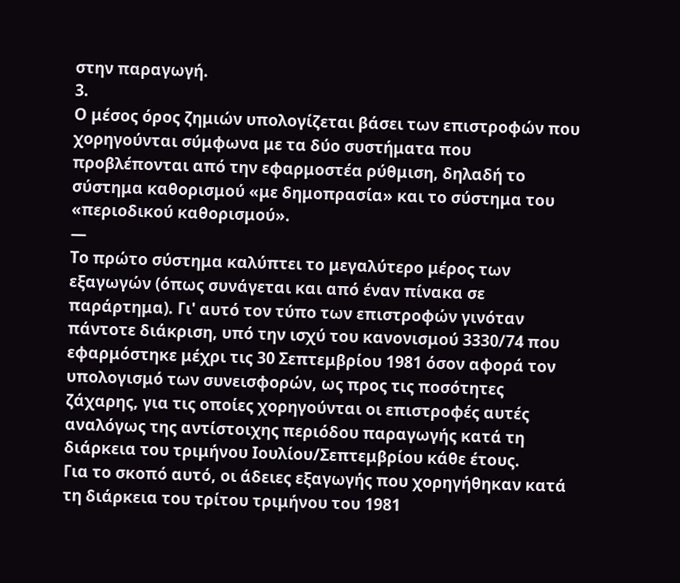στην παραγωγή.
3.
Ο μέσος όρος ζημιών υπολογίζεται βάσει των επιστροφών που χορηγούνται σύμφωνα με τα δύο συστήματα που προβλέπονται από την εφαρμοστέα ρύθμιση, δηλαδή το σύστημα καθορισμού «με δημοπρασία» και το σύστημα του «περιοδικού καθορισμού».
—
Το πρώτο σύστημα καλύπτει το μεγαλύτερο μέρος των εξαγωγών (όπως συνάγεται και από έναν πίνακα σε παράρτημα). Γι' αυτό τον τύπο των επιστροφών γινόταν πάντοτε διάκριση, υπό την ισχύ του κανονισμού 3330/74 που εφαρμόστηκε μέχρι τις 30 Σεπτεμβρίου 1981 όσον αφορά τον υπολογισμό των συνεισφορών, ως προς τις ποσότητες ζάχαρης, για τις οποίες χορηγούνται οι επιστροφές αυτές αναλόγως της αντίστοιχης περιόδου παραγωγής κατά τη διάρκεια του τριμήνου Ιουλίου/Σεπτεμβρίου κάθε έτους.
Για το σκοπό αυτό, οι άδειες εξαγωγής που χορηγήθηκαν κατά τη διάρκεια του τρίτου τριμήνου του 1981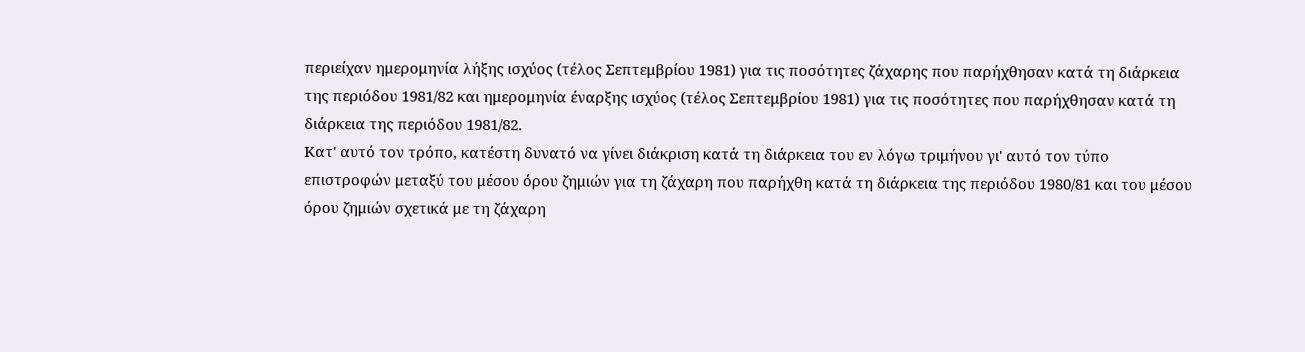περιείχαν ημερομηνία λήξης ισχύος (τέλος Σεπτεμβρίου 1981) για τις ποσότητες ζάχαρης που παρήχθησαν κατά τη διάρκεια της περιόδου 1981/82 και ημερομηνία έναρξης ισχύος (τέλος Σεπτεμβρίου 1981) για τις ποσότητες που παρήχθησαν κατά τη διάρκεια της περιόδου 1981/82.
Κατ' αυτό τον τρόπο, κατέστη δυνατό να γίνει διάκριση κατά τη διάρκεια του εν λόγω τριμήνου γι' αυτό τον τύπο επιστροφών μεταξύ του μέσου όρου ζημιών για τη ζάχαρη που παρήχθη κατά τη διάρκεια της περιόδου 1980/81 και του μέσου όρου ζημιών σχετικά με τη ζάχαρη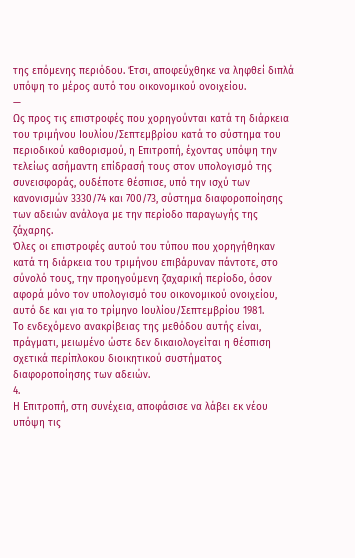της επόμενης περιόδου. Έτσι, αποφεύχθηκε να ληφθεί διπλά υπόψη το μέρος αυτό του οικονομικού ονοιχείου.
—
Ως προς τις επιστροφές που χορηγούνται κατά τη διάρκεια του τριμήνου Ιουλίου/Σεπτεμβρίου κατά το σύστημα του περιοδικού καθορισμού, η Επιτροπή, έχοντας υπόψη την τελείως ασήμαντη επίδρασή τους στον υπολογισμό της συνεισφοράς, ουδέποτε θέσπισε, υπό την ισχύ των κανονισμών 3330/74 και 700/73, σύστημα διαφοροποίησης των αδειών ανάλογα με την περίοδο παραγωγής της ζάχαρης.
Όλες οι επιστροφές αυτού του τύπου που χορηγήθηκαν κατά τη διάρκεια του τριμήνου επιβάρυναν πάντοτε, στο σύνολό τους, την προηγούμενη ζαχαρική περίοδο, όσον αφορά μόνο τον υπολογισμό του οικονομικού ονοιχείου, αυτό δε και για το τρίμηνο Ιουλίου/Σεπτεμβρίου 1981.
Το ενδεχόμενο ανακρίβειας της μεθόδου αυτής είναι, πράγματι, μειωμένο ώστε δεν δικαιολογείται η θέσπιση σχετικά περίπλοκου διοικητικού συστήματος διαφοροποίησης των αδειών.
4.
Η Επιτροπή, στη συνέχεια, αποφάσισε να λάβει εκ νέου υπόψη τις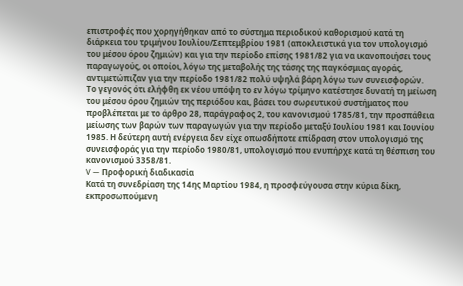επιστροφές που χορηγήθηκαν από το σύστημα περιοδικού καθορισμού κατά τη διάρκεια του τριμήνου Ιουλίου/Σεπτεμβρίου 1981 (αποκλειστικά για τον υπολογισμό του μέσου όρου ζημιών) και για την περίοδο επίσης 1981/82 για να ικανοποιήσει τους παραγωγούς, οι οποίοι, λόγω της μεταβολής της τάσης της παγκόσμιας αγοράς, αντιμετώπιζαν για την περίοδο 1981/82 πολύ υψηλά βάρη λόγω των συνεισφορών.
Το γεγονός ότι ελήφθη εκ νέου υπόψη το εν λόγω τρίμηνο κατέστησε δυνατή τη μείωση του μέσου όρου ζημιών της περιόδου και, βάσει του σωρευτικού συστήματος που προβλέπεται με το άρθρο 28, παράγραφος 2, του κανονισμού 1785/81, την προσπάθεια μείωσης των βαρών των παραγωγών για την περίοδο μεταξύ Ιουλίου 1981 και Ιουνίου 1985. Η δεύτερη αυτή ενέργεια δεν είχε οπωσδήποτε επίδραση στον υπολογισμό της συνεισφοράς για την περίοδο 1980/81, υπολογισμό που ενυπήρχε κατά τη θέσπιση του κανονισμού 3358/81.
V — Προφορική διαδικασία
Κατά τη συνεδρίαση της 14ης Μαρτίου 1984, η προσφεύγουσα στην κύρια δίκη, εκπροσωπούμενη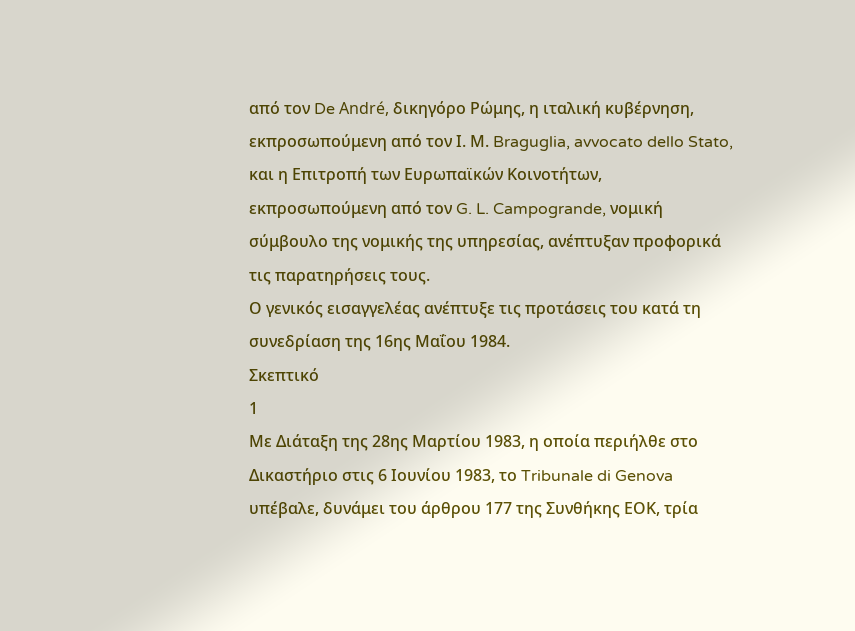από τον De André, δικηγόρο Ρώμης, η ιταλική κυβέρνηση, εκπροσωπούμενη από τον Ι. Μ. Braguglia, avvocato dello Stato, και η Επιτροπή των Ευρωπαϊκών Κοινοτήτων, εκπροσωπούμενη από τον G. L. Campogrande, νομική σύμβουλο της νομικής της υπηρεσίας, ανέπτυξαν προφορικά τις παρατηρήσεις τους.
Ο γενικός εισαγγελέας ανέπτυξε τις προτάσεις του κατά τη συνεδρίαση της 16ης Μαΐου 1984.
Σκεπτικό
1
Με Διάταξη της 28ης Μαρτίου 1983, η οποία περιήλθε στο Δικαστήριο στις 6 Ιουνίου 1983, το Tribunale di Genova υπέβαλε, δυνάμει του άρθρου 177 της Συνθήκης ΕΟΚ, τρία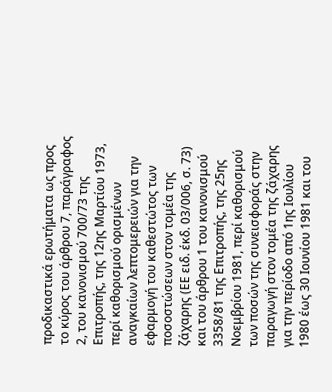προδικαστικά ερωτήματα ως προς το κύρος του άρθρου 7, παράγραφος 2, του κανονισμού 700/73 της Επιτροπής, της 12ης Μαρτίου 1973, περί καθορισμού ορισμένων αναγκαίων λεπτομερειών για την εφαρμογή του καθεστώτος των ποσοστώσεων στον τομέα της ζάχαρης (ΕΕ ειδ. έκδ. 03/006, σ. 73) και του άρθρου 1 του κανονισμού 3358/81 της Επιτροπής, της 25ης Νοεμβρίου 1981, περί καθορισμού των ποσών της συνεισφοράς στην παραγωγή στον τομέα της ζάχαρης για την περίοδο από 1ης Ιουλίου 1980 έως 30 Ιουνίου 1981 και του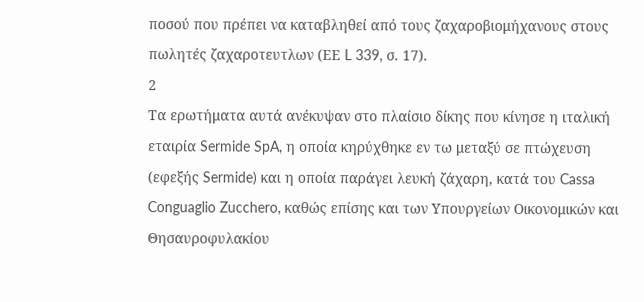ποσού που πρέπει να καταβληθεί από τους ζαχαροβιομήχανους στους πωλητές ζαχαροτευτλων (ΕΕ L 339, σ. 17).
2
Τα ερωτήματα αυτά ανέκυψαν στο πλαίσιο δίκης που κίνησε η ιταλική εταιρία Sermide SpA, η οποία κηρύχθηκε εν τω μεταξύ σε πτώχευση (εφεξής Sermide) και η οποία παράγει λευκή ζάχαρη, κατά του Cassa Conguaglio Zucchero, καθώς επίσης και των Υπουργείων Οικονομικών και Θησαυροφυλακίου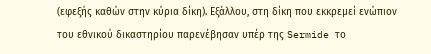(εφεξής καθών στην κύρια δίκη). Εξάλλου, στη δίκη που εκκρεμεί ενώπιον του εθνικού δικαστηρίου παρενέβησαν υπέρ της Sermide το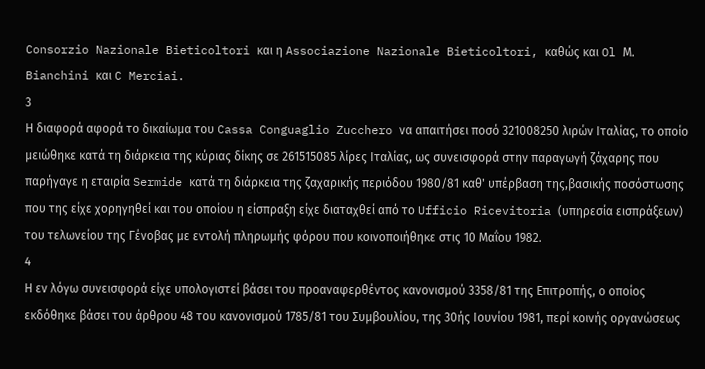Consorzio Nazionale Bieticoltori και η Associazione Nazionale Bieticoltori, καθώς και Ol Μ. Bianchini και C Merciai.
3
Η διαφορά αφορά το δικαίωμα του Cassa Conguaglio Zucchero να απαιτήσει ποσό 321008250 λιρών Ιταλίας, το οποίο μειώθηκε κατά τη διάρκεια της κύριας δίκης σε 261515085 λίρες Ιταλίας, ως συνεισφορά στην παραγωγή ζάχαρης που παρήγαγε η εταιρία Sermide κατά τη διάρκεια της ζαχαρικής περιόδου 1980/81 καθ' υπέρβαση της,βασικής ποσόστωσης που της είχε χορηγηθεί και του οποίου η είσπραξη είχε διαταχθεί από το Ufficio Ricevitoria (υπηρεσία εισπράξεων) του τελωνείου της Γένοβας με εντολή πληρωμής φόρου που κοινοποιήθηκε στις 10 Μαΐου 1982.
4
Η εν λόγω συνεισφορά είχε υπολογιστεί βάσει του προαναφερθέντος κανονισμού 3358/81 της Επιτροπής, ο οποίος εκδόθηκε βάσει του άρθρου 48 του κανονισμού 1785/81 του Συμβουλίου, της 30ής Ιουνίου 1981, περί κοινής οργανώσεως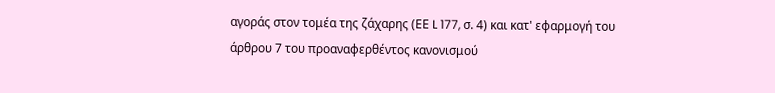αγοράς στον τομέα της ζάχαρης (ΕΕ L 177, σ. 4) και κατ' εφαρμογή του άρθρου 7 του προαναφερθέντος κανονισμού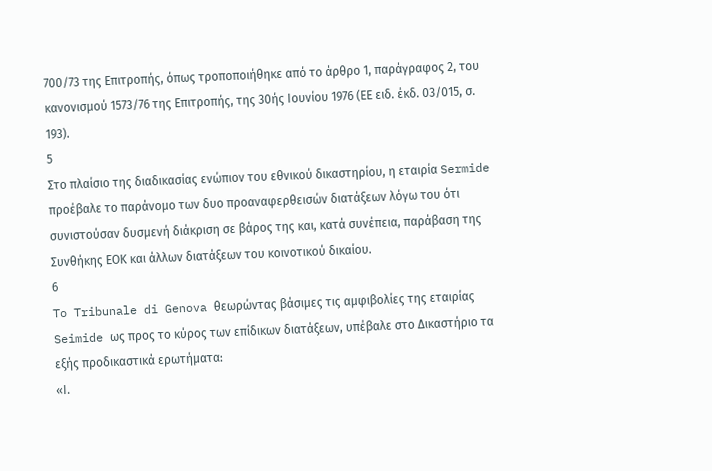700/73 της Επιτροπής, όπως τροποποιήθηκε από το άρθρο 1, παράγραφος 2, του κανονισμού 1573/76 της Επιτροπής, της 30ής Ιουνίου 1976 (ΕΕ ειδ. έκδ. 03/015, σ. 193).
5
Στο πλαίσιο της διαδικασίας ενώπιον του εθνικού δικαστηρίου, η εταιρία Sermide προέβαλε το παράνομο των δυο προαναφερθεισών διατάξεων λόγω του ότι συνιστούσαν δυσμενή διάκριση σε βάρος της και, κατά συνέπεια, παράβαση της Συνθήκης ΕΟΚ και άλλων διατάξεων του κοινοτικού δικαίου.
6
To Tribunale di Genova θεωρώντας βάσιμες τις αμφιβολίες της εταιρίας Seimide ως προς το κύρος των επίδικων διατάξεων, υπέβαλε στο Δικαστήριο τα εξής προδικαστικά ερωτήματα:
«Ι.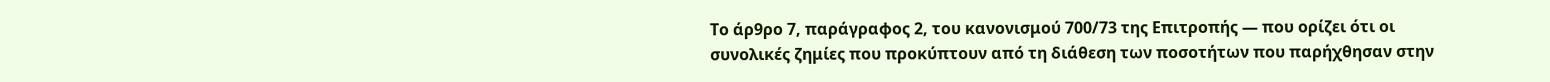Το άρ9ρο 7, παράγραφος 2, του κανονισμού 700/73 της Επιτροπής — που ορίζει ότι οι συνολικές ζημίες που προκύπτουν από τη διάθεση των ποσοτήτων που παρήχθησαν στην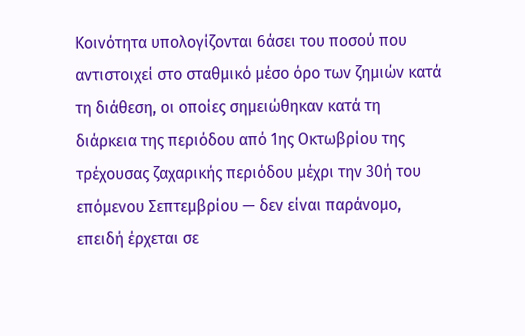Κοινότητα υπολογίζονται 6άσει του ποσού που αντιστοιχεί στο σταθμικό μέσο όρο των ζημιών κατά τη διάθεση, οι οποίες σημειώθηκαν κατά τη διάρκεια της περιόδου από 1ης Οκτωβρίου της τρέχουσας ζαχαρικής περιόδου μέχρι την 30ή του επόμενου Σεπτεμβρίου — δεν είναι παράνομο, επειδή έρχεται σε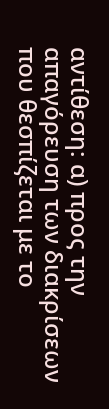αντίθεση: α) προς την απαγόρευση των διακρίσεων που θεσπίζεται με το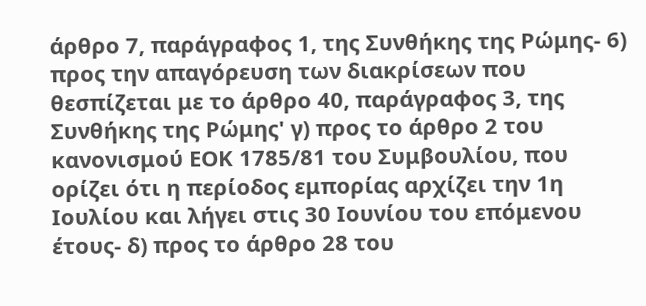άρθρο 7, παράγραφος 1, της Συνθήκης της Ρώμης- 6) προς την απαγόρευση των διακρίσεων που θεσπίζεται με το άρθρο 40, παράγραφος 3, της Συνθήκης της Ρώμης' γ) προς το άρθρο 2 του κανονισμού ΕΟΚ 1785/81 του Συμβουλίου, που ορίζει ότι η περίοδος εμπορίας αρχίζει την 1η Ιουλίου και λήγει στις 30 Ιουνίου του επόμενου έτους- δ) προς το άρθρο 28 του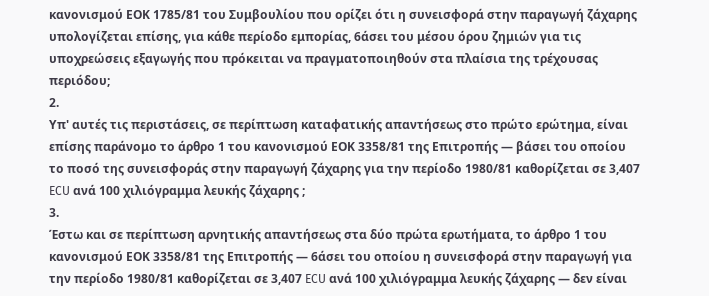κανονισμού ΕΟΚ 1785/81 του Συμβουλίου που ορίζει ότι η συνεισφορά στην παραγωγή ζάχαρης υπολογίζεται επίσης, για κάθε περίοδο εμπορίας, 6άσει του μέσου όρου ζημιών για τις υποχρεώσεις εξαγωγής που πρόκειται να πραγματοποιηθούν στα πλαίσια της τρέχουσας περιόδου;
2.
Υπ' αυτές τις περιστάσεις, σε περίπτωση καταφατικής απαντήσεως στο πρώτο ερώτημα, είναι επίσης παράνομο το άρθρο 1 του κανονισμού ΕΟΚ 3358/81 της Επιτροπής — βάσει του οποίου το ποσό της συνεισφοράς στην παραγωγή ζάχαρης για την περίοδο 1980/81 καθορίζεται σε 3,407 ECU ανά 100 χιλιόγραμμα λευκής ζάχαρης ;
3.
Έστω και σε περίπτωση αρνητικής απαντήσεως στα δύο πρώτα ερωτήματα, το άρθρο 1 του κανονισμού ΕΟΚ 3358/81 της Επιτροπής — 6άσει του οποίου η συνεισφορά στην παραγωγή για την περίοδο 1980/81 καθορίζεται σε 3,407 ECU ανά 100 χιλιόγραμμα λευκής ζάχαρης — δεν είναι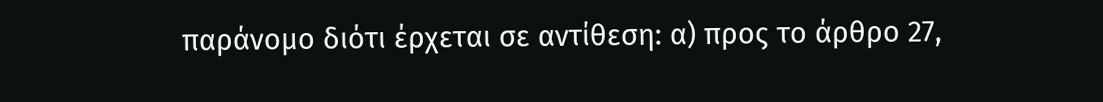παράνομο διότι έρχεται σε αντίθεση: α) προς το άρθρο 27,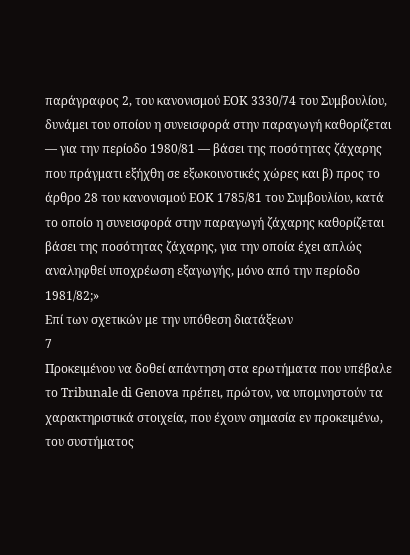παράγραφος 2, του κανονισμού ΕΟΚ 3330/74 του Συμβουλίου, δυνάμει του οποίου η συνεισφορά στην παραγωγή καθορίζεται — για την περίοδο 1980/81 — βάσει της ποσότητας ζάχαρης που πράγματι εξήχθη σε εξωκοινοτικές χώρες και β) προς το άρθρο 28 του κανονισμού ΕΟΚ 1785/81 του Συμβουλίου, κατά το οποίο η συνεισφορά στην παραγωγή ζάχαρης καθορίζεται βάσει της ποσότητας ζάχαρης, για την οποία έχει απλώς αναληφθεί υποχρέωση εξαγωγής, μόνο από την περίοδο 1981/82;»
Επί των σχετικών με την υπόθεση διατάξεων
7
Προκειμένου να δοθεί απάντηση στα ερωτήματα που υπέβαλε το Tribunale di Genova πρέπει, πρώτον, να υπομνηστούν τα χαρακτηριστικά στοιχεία, που έχουν σημασία εν προκειμένω, του συστήματος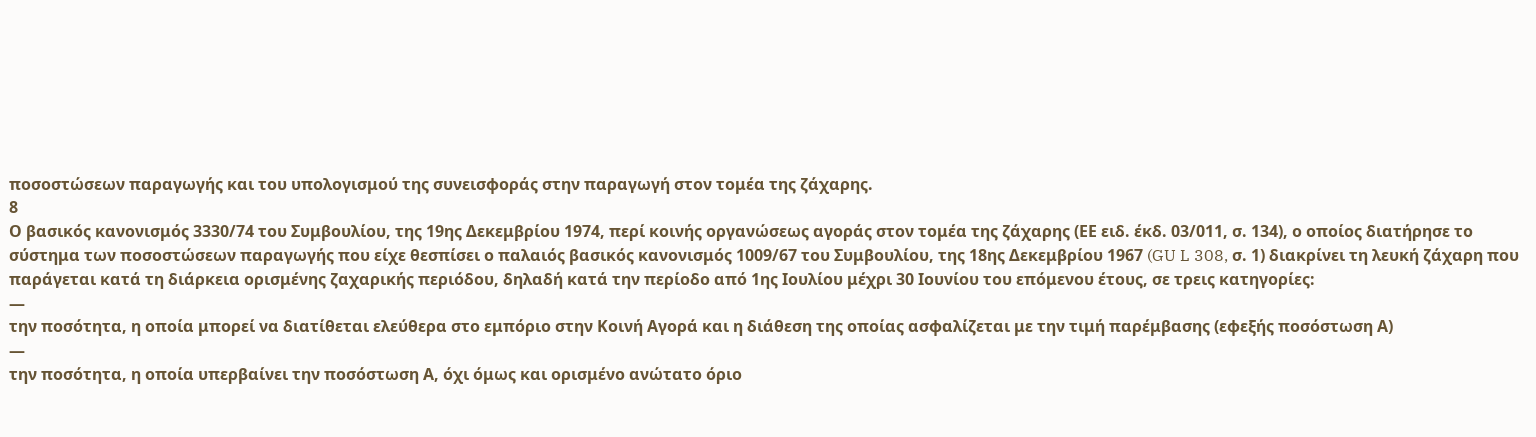ποσοστώσεων παραγωγής και του υπολογισμού της συνεισφοράς στην παραγωγή στον τομέα της ζάχαρης.
8
Ο βασικός κανονισμός 3330/74 του Συμβουλίου, της 19ης Δεκεμβρίου 1974, περί κοινής οργανώσεως αγοράς στον τομέα της ζάχαρης (ΕΕ ειδ. έκδ. 03/011, σ. 134), ο οποίος διατήρησε το σύστημα των ποσοστώσεων παραγωγής που είχε θεσπίσει ο παλαιός βασικός κανονισμός 1009/67 του Συμβουλίου, της 18ης Δεκεμβρίου 1967 (GU L 308, σ. 1) διακρίνει τη λευκή ζάχαρη που παράγεται κατά τη διάρκεια ορισμένης ζαχαρικής περιόδου, δηλαδή κατά την περίοδο από 1ης Ιουλίου μέχρι 30 Ιουνίου του επόμενου έτους, σε τρεις κατηγορίες:
—
την ποσότητα, η οποία μπορεί να διατίθεται ελεύθερα στο εμπόριο στην Κοινή Αγορά και η διάθεση της οποίας ασφαλίζεται με την τιμή παρέμβασης (εφεξής ποσόστωση Α)
—
την ποσότητα, η οποία υπερβαίνει την ποσόστωση Α, όχι όμως και ορισμένο ανώτατο όριο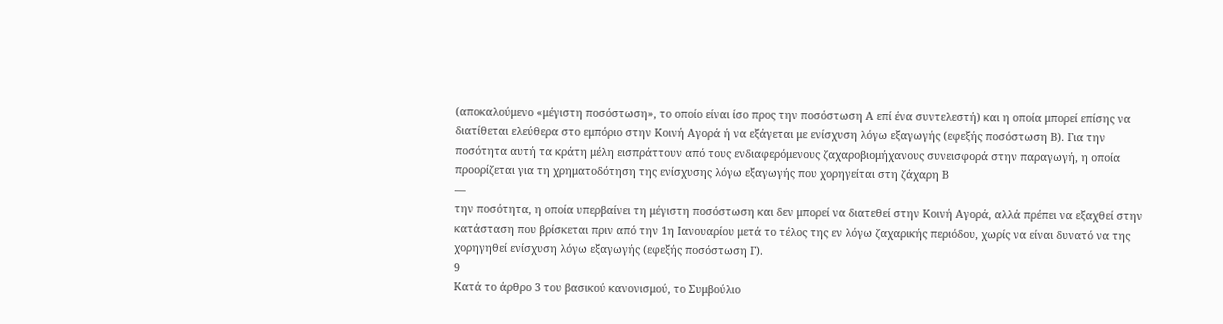(αποκαλούμενο «μέγιστη ποσόστωση», το οποίο είναι ίσο προς την ποσόστωση Α επί ένα συντελεστή) και η οποία μπορεί επίσης να διατίθεται ελεύθερα στο εμπόριο στην Κοινή Αγορά ή να εξάγεται με ενίσχυση λόγω εξαγωγής (εφεξής ποσόστωση Β). Για την ποσότητα αυτή τα κράτη μέλη εισπράττουν από τους ενδιαφερόμενους ζαχαροβιομήχανους συνεισφορά στην παραγωγή, η οποία προορίζεται για τη χρηματοδότηση της ενίσχυσης λόγω εξαγωγής που χορηγείται στη ζάχαρη Β
—
την ποσότητα, η οποία υπερβαίνει τη μέγιστη ποσόστωση και δεν μπορεί να διατεθεί στην Κοινή Αγορά, αλλά πρέπει να εξαχθεί στην κατάσταση που βρίσκεται πριν από την 1η Ιανουαρίου μετά το τέλος της εν λόγω ζαχαρικής περιόδου, χωρίς να είναι δυνατό να της χορηγηθεί ενίσχυση λόγω εξαγωγής (εφεξής ποσόστωση Γ).
9
Κατά το άρθρο 3 του βασικού κανονισμού, το Συμβούλιο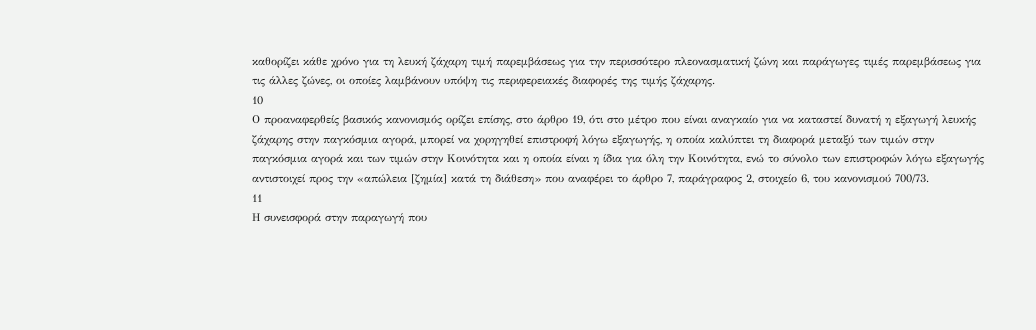καθορίζει κάθε χρόνο για τη λευκή ζάχαρη τιμή παρεμβάσεως για την περισσότερο πλεονασματική ζώνη και παράγωγες τιμές παρεμβάσεως για τις άλλες ζώνες, οι οποίες λαμβάνουν υπόψη τις περιφερειακές διαφορές της τιμής ζάχαρης.
10
Ο προαναφερθείς βασικός κανονισμός ορίζει επίσης, στο άρθρο 19, ότι στο μέτρο που είναι αναγκαίο για να καταστεί δυνατή η εξαγωγή λευκής ζάχαρης στην παγκόσμια αγορά, μπορεί να χορηγηθεί επιστροφή λόγω εξαγωγής, η οποία καλύπτει τη διαφορά μεταξύ των τιμών στην παγκόσμια αγορά και των τιμών στην Κοινότητα και η οποία είναι η ίδια για όλη την Κοινότητα, ενώ το σύνολο των επιστροφών λόγω εξαγωγής αντιστοιχεί προς την «απώλεια [ζημία] κατά τη διάθεση» που αναφέρει το άρθρο 7, παράγραφος 2, στοιχείο 6, του κανονισμού 700/73.
11
Η συνεισφορά στην παραγωγή που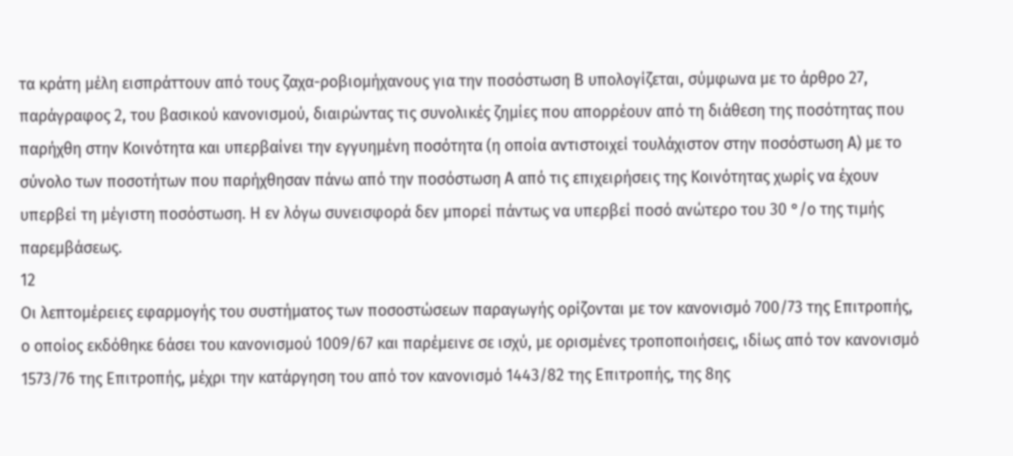τα κράτη μέλη εισπράττουν από τους ζαχα-ροβιομήχανους για την ποσόστωση Β υπολογίζεται, σύμφωνα με το άρθρο 27, παράγραφος 2, του βασικού κανονισμού, διαιρώντας τις συνολικές ζημίες που απορρέουν από τη διάθεση της ποσότητας που παρήχθη στην Κοινότητα και υπερβαίνει την εγγυημένη ποσότητα (η οποία αντιστοιχεί τουλάχιστον στην ποσόστωση Α) με το σύνολο των ποσοτήτων που παρήχθησαν πάνω από την ποσόστωση Α από τις επιχειρήσεις της Κοινότητας χωρίς να έχουν υπερβεί τη μέγιστη ποσόστωση. Η εν λόγω συνεισφορά δεν μπορεί πάντως να υπερβεί ποσό ανώτερο του 30 °/ο της τιμής παρεμβάσεως.
12
Οι λεπτομέρειες εφαρμογής του συστήματος των ποσοστώσεων παραγωγής ορίζονται με τον κανονισμό 700/73 της Επιτροπής, ο οποίος εκδόθηκε 6άσει του κανονισμού 1009/67 και παρέμεινε σε ισχύ, με ορισμένες τροποποιήσεις, ιδίως από τον κανονισμό 1573/76 της Επιτροπής, μέχρι την κατάργηση του από τον κανονισμό 1443/82 της Επιτροπής, της 8ης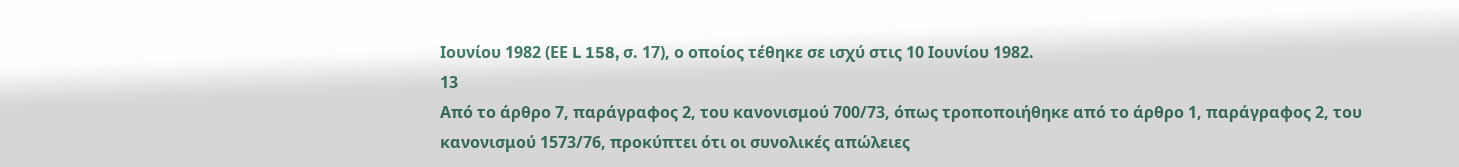Ιουνίου 1982 (ΕΕ L 158, σ. 17), ο οποίος τέθηκε σε ισχύ στις 10 Ιουνίου 1982.
13
Από το άρθρο 7, παράγραφος 2, του κανονισμού 700/73, όπως τροποποιήθηκε από το άρθρο 1, παράγραφος 2, του κανονισμού 1573/76, προκύπτει ότι οι συνολικές απώλειες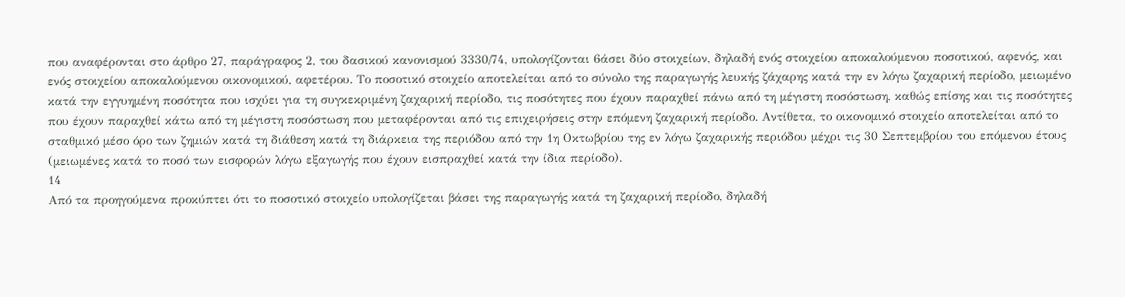που αναφέρονται στο άρθρο 27, παράγραφος 2, του δασικού κανονισμού 3330/74, υπολογίζονται 6άσει δύο στοιχείων, δηλαδή ενός στοιχείου αποκαλούμενου ποσοτικού, αφενός, και ενός στοιχείου αποκαλούμενου οικονομικού, αφετέρου. Το ποσοτικό στοιχείο αποτελείται από το σύνολο της παραγωγής λευκής ζάχαρης κατά την εν λόγω ζαχαρική περίοδο, μειωμένο κατά την εγγυημένη ποσότητα που ισχύει για τη συγκεκριμένη ζαχαρική περίοδο, τις ποσότητες που έχουν παραχθεί πάνω από τη μέγιστη ποσόστωση, καθώς επίσης και τις ποσότητες που έχουν παραχθεί κάτω από τη μέγιστη ποσόστωση που μεταφέρονται από τις επιχειρήσεις στην επόμενη ζαχαρική περίοδο. Αντίθετα, το οικονομικό στοιχείο αποτελείται από το σταθμικό μέσο όρο των ζημιών κατά τη διάθεση κατά τη διάρκεια της περιόδου από την 1η Οκτωβρίου της εν λόγω ζαχαρικής περιόδου μέχρι τις 30 Σεπτεμβρίου του επόμενου έτους (μειωμένες κατά το ποσό των εισφορών λόγω εξαγωγής που έχουν εισπραχθεί κατά την ίδια περίοδο).
14
Από τα προηγούμενα προκύπτει ότι το ποσοτικό στοιχείο υπολογίζεται βάσει της παραγωγής κατά τη ζαχαρική περίοδο, δηλαδή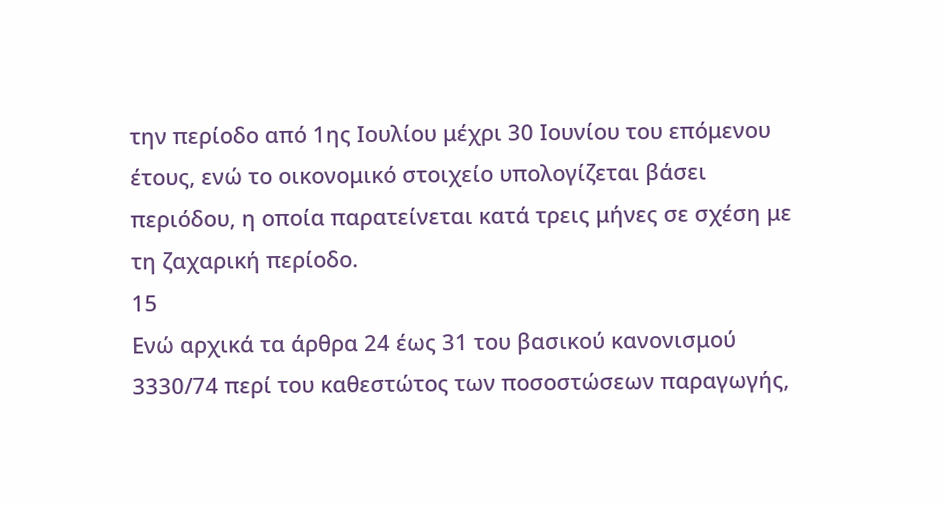την περίοδο από 1ης Ιουλίου μέχρι 30 Ιουνίου του επόμενου έτους, ενώ το οικονομικό στοιχείο υπολογίζεται βάσει περιόδου, η οποία παρατείνεται κατά τρεις μήνες σε σχέση με τη ζαχαρική περίοδο.
15
Ενώ αρχικά τα άρθρα 24 έως 31 του βασικού κανονισμού 3330/74 περί του καθεστώτος των ποσοστώσεων παραγωγής,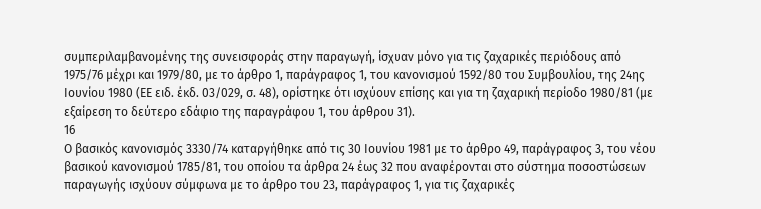συμπεριλαμβανομένης της συνεισφοράς στην παραγωγή, ίσχυαν μόνο για τις ζαχαρικές περιόδους από 1975/76 μέχρι και 1979/80, με το άρθρο 1, παράγραφος 1, του κανονισμού 1592/80 του Συμβουλίου, της 24ης Ιουνίου 1980 (ΕΕ ειδ. έκδ. 03/029, σ. 48), ορίστηκε ότι ισχύουν επίσης και για τη ζαχαρική περίοδο 1980/81 (με εξαίρεση το δεύτερο εδάφιο της παραγράφου 1, του άρθρου 31).
16
Ο βασικός κανονισμός 3330/74 καταργήθηκε από τις 30 Ιουνίου 1981 με το άρθρο 49, παράγραφος 3, του νέου βασικού κανονισμού 1785/81, του οποίου τα άρθρα 24 έως 32 που αναφέρονται στο σύστημα ποσοστώσεων παραγωγής ισχύουν σύμφωνα με το άρθρο του 23, παράγραφος 1, για τις ζαχαρικές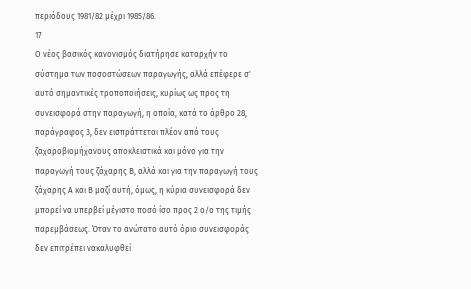περιόδους 1981/82 μέχρι 1985/86.
17
Ο νέος βασικός κανονισμός διατήρησε καταρχήν το σύστημα των ποσοστώσεων παραγωγής, αλλά επέφερε σ' αυτό σημαντικές τροποποιήσεις, κυρίως ως προς τη συνεισφορά στην παραγωγή, η οποία, κατά το άρθρο 28, παράγραφος 3, δεν εισπράττεται πλέον από τους ζαχαροβιομήχανους αποκλειστικά και μόνο για την παραγωγή τους ζάχαρης Β, αλλά και για την παραγωγή τους ζάχαρης Α και Β μαζί αυτή, όμως, η κύρια συνεισφορά δεν μπορεί να υπερβεί μέγιστο ποσό ίσο προς 2 ο/ο της τιμής παρεμβάσεως. Όταν το ανώτατο αυτό όριο συνεισφοράς δεν επιτρέπει νακαλυφθεί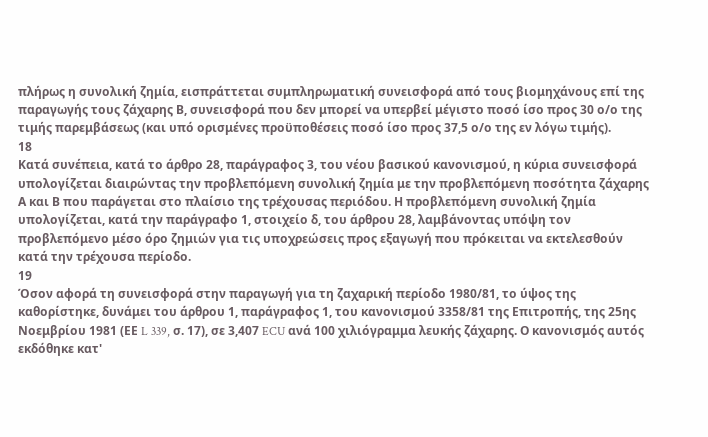πλήρως η συνολική ζημία, εισπράττεται συμπληρωματική συνεισφορά από τους βιομηχάνους επί της παραγωγής τους ζάχαρης Β, συνεισφορά που δεν μπορεί να υπερβεί μέγιστο ποσό ίσο προς 30 ο/ο της τιμής παρεμβάσεως (και υπό ορισμένες προϋποθέσεις ποσό ίσο προς 37,5 ο/ο της εν λόγω τιμής).
18
Κατά συνέπεια, κατά το άρθρο 28, παράγραφος 3, του νέου βασικού κανονισμού, η κύρια συνεισφορά υπολογίζεται διαιρώντας την προβλεπόμενη συνολική ζημία με την προβλεπόμενη ποσότητα ζάχαρης Α και Β που παράγεται στο πλαίσιο της τρέχουσας περιόδου. Η προβλεπόμενη συνολική ζημία υπολογίζεται, κατά την παράγραφο 1, στοιχείο δ, του άρθρου 28, λαμβάνοντας υπόψη τον προβλεπόμενο μέσο όρο ζημιών για τις υποχρεώσεις προς εξαγωγή που πρόκειται να εκτελεσθούν κατά την τρέχουσα περίοδο.
19
Όσον αφορά τη συνεισφορά στην παραγωγή για τη ζαχαρική περίοδο 1980/81, το ύψος της καθορίστηκε, δυνάμει του άρθρου 1, παράγραφος 1, του κανονισμού 3358/81 της Επιτροπής, της 25ης Νοεμβρίου 1981 (ΕΕ L 339, σ. 17), σε 3,407 ECU ανά 100 χιλιόγραμμα λευκής ζάχαρης. Ο κανονισμός αυτός εκδόθηκε κατ'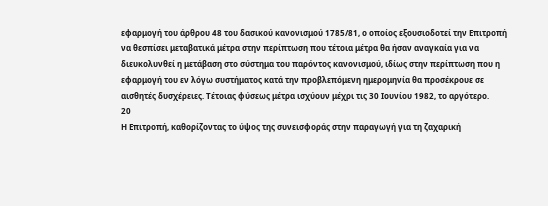εφαρμογή του άρθρου 48 του δασικού κανονισμού 1785/81, ο οποίος εξουσιοδοτεί την Επιτροπή να θεσπίσει μεταβατικά μέτρα στην περίπτωση που τέτοια μέτρα θα ήσαν αναγκαία για να διευκολυνθεί η μετάβαση στο σύστημα του παρόντος κανονισμού, ιδίως στην περίπτωση που η εφαρμογή του εν λόγω συστήματος κατά την προβλεπόμενη ημερομηνία θα προσέκρουε σε αισθητές δυσχέρειες. Τέτοιας φύσεως μέτρα ισχύουν μέχρι τις 30 Ιουνίου 1982, το αργότερο.
20
Η Επιτροπή, καθορίζοντας το ύψος της συνεισφοράς στην παραγωγή για τη ζαχαρική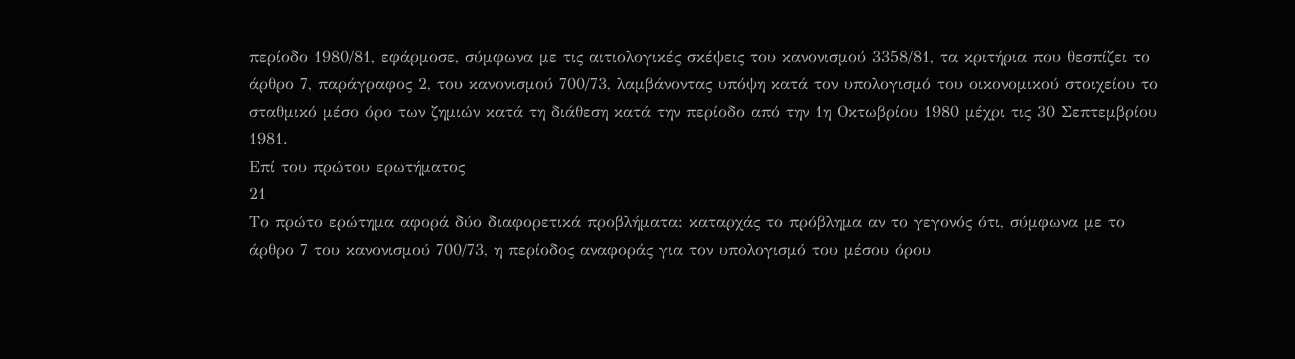περίοδο 1980/81, εφάρμοσε, σύμφωνα με τις αιτιολογικές σκέψεις του κανονισμού 3358/81, τα κριτήρια που θεσπίζει το άρθρο 7, παράγραφος 2, του κανονισμού 700/73, λαμβάνοντας υπόψη κατά τον υπολογισμό του οικονομικού στοιχείου το σταθμικό μέσο όρο των ζημιών κατά τη διάθεση κατά την περίοδο από την 1η Οκτωβρίου 1980 μέχρι τις 30 Σεπτεμβρίου 1981.
Επί του πρώτου ερωτήματος
21
Το πρώτο ερώτημα αφορά δύο διαφορετικά προβλήματα: καταρχάς το πρόβλημα αν το γεγονός ότι, σύμφωνα με το άρθρο 7 του κανονισμού 700/73, η περίοδος αναφοράς για τον υπολογισμό του μέσου όρου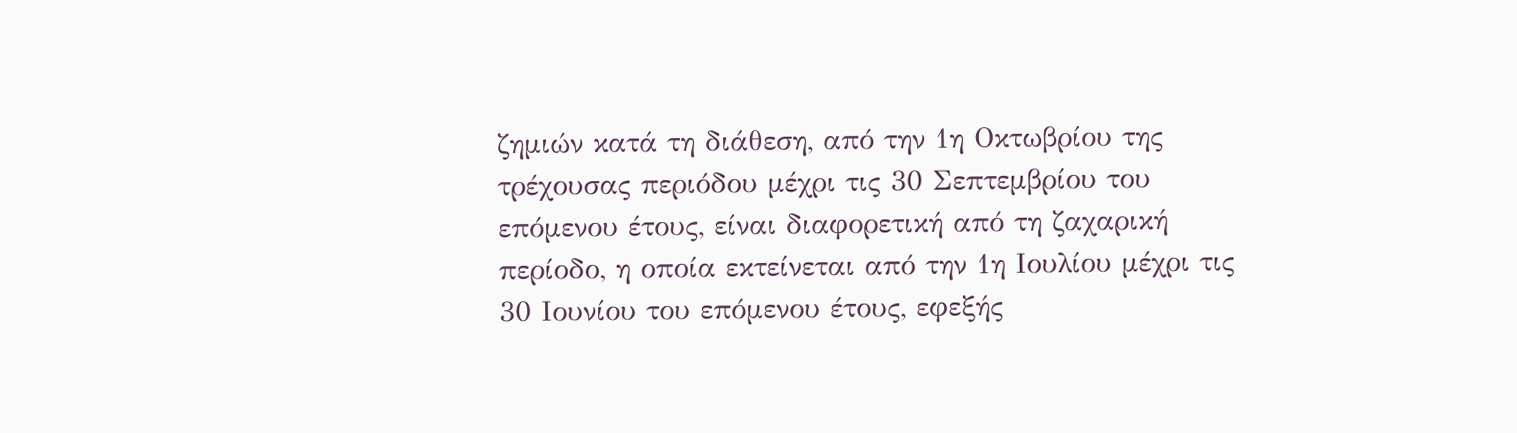ζημιών κατά τη διάθεση, από την 1η Οκτωβρίου της τρέχουσας περιόδου μέχρι τις 30 Σεπτεμβρίου του επόμενου έτους, είναι διαφορετική από τη ζαχαρική περίοδο, η οποία εκτείνεται από την 1η Ιουλίου μέχρι τις 30 Ιουνίου του επόμενου έτους, εφεξής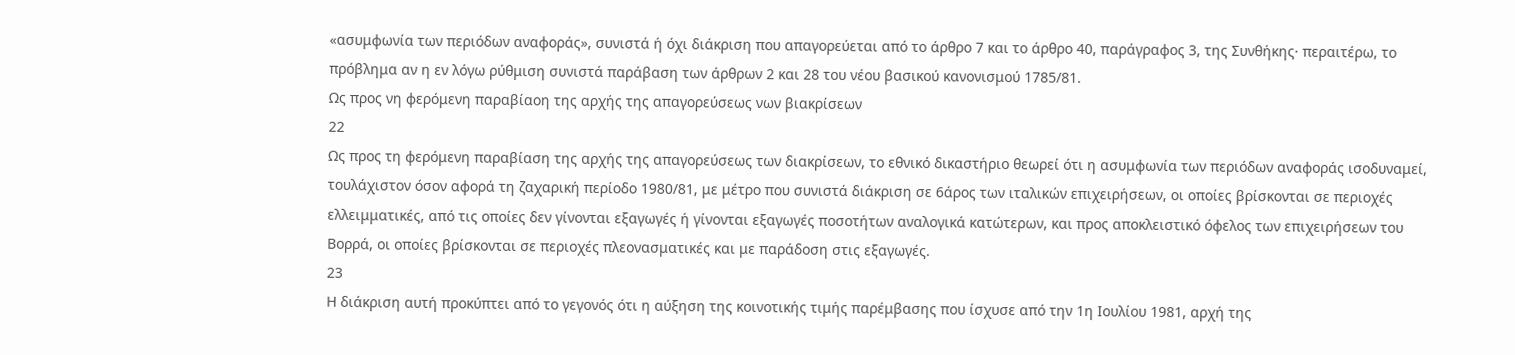«ασυμφωνία των περιόδων αναφοράς», συνιστά ή όχι διάκριση που απαγορεύεται από το άρθρο 7 και το άρθρο 40, παράγραφος 3, της Συνθήκης· περαιτέρω, το πρόβλημα αν η εν λόγω ρύθμιση συνιστά παράβαση των άρθρων 2 και 28 του νέου βασικού κανονισμού 1785/81.
Ως προς νη φερόμενη παραβίαοη της αρχής της απαγορεύσεως νων βιακρίσεων
22
Ως προς τη φερόμενη παραβίαση της αρχής της απαγορεύσεως των διακρίσεων, το εθνικό δικαστήριο θεωρεί ότι η ασυμφωνία των περιόδων αναφοράς ισοδυναμεί, τουλάχιστον όσον αφορά τη ζαχαρική περίοδο 1980/81, με μέτρο που συνιστά διάκριση σε 6άρος των ιταλικών επιχειρήσεων, οι οποίες βρίσκονται σε περιοχές ελλειμματικές, από τις οποίες δεν γίνονται εξαγωγές ή γίνονται εξαγωγές ποσοτήτων αναλογικά κατώτερων, και προς αποκλειστικό όφελος των επιχειρήσεων του Βορρά, οι οποίες βρίσκονται σε περιοχές πλεονασματικές και με παράδοση στις εξαγωγές.
23
Η διάκριση αυτή προκύπτει από το γεγονός ότι η αύξηση της κοινοτικής τιμής παρέμβασης που ίσχυσε από την 1η Ιουλίου 1981, αρχή της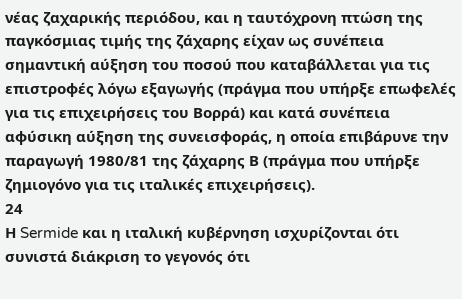νέας ζαχαρικής περιόδου, και η ταυτόχρονη πτώση της παγκόσμιας τιμής της ζάχαρης είχαν ως συνέπεια σημαντική αύξηση του ποσού που καταβάλλεται για τις επιστροφές λόγω εξαγωγής (πράγμα που υπήρξε επωφελές για τις επιχειρήσεις του Βορρά) και κατά συνέπεια αφύσικη αύξηση της συνεισφοράς, η οποία επιβάρυνε την παραγωγή 1980/81 της ζάχαρης Β (πράγμα που υπήρξε ζημιογόνο για τις ιταλικές επιχειρήσεις).
24
Η Sermide και η ιταλική κυβέρνηση ισχυρίζονται ότι συνιστά διάκριση το γεγονός ότι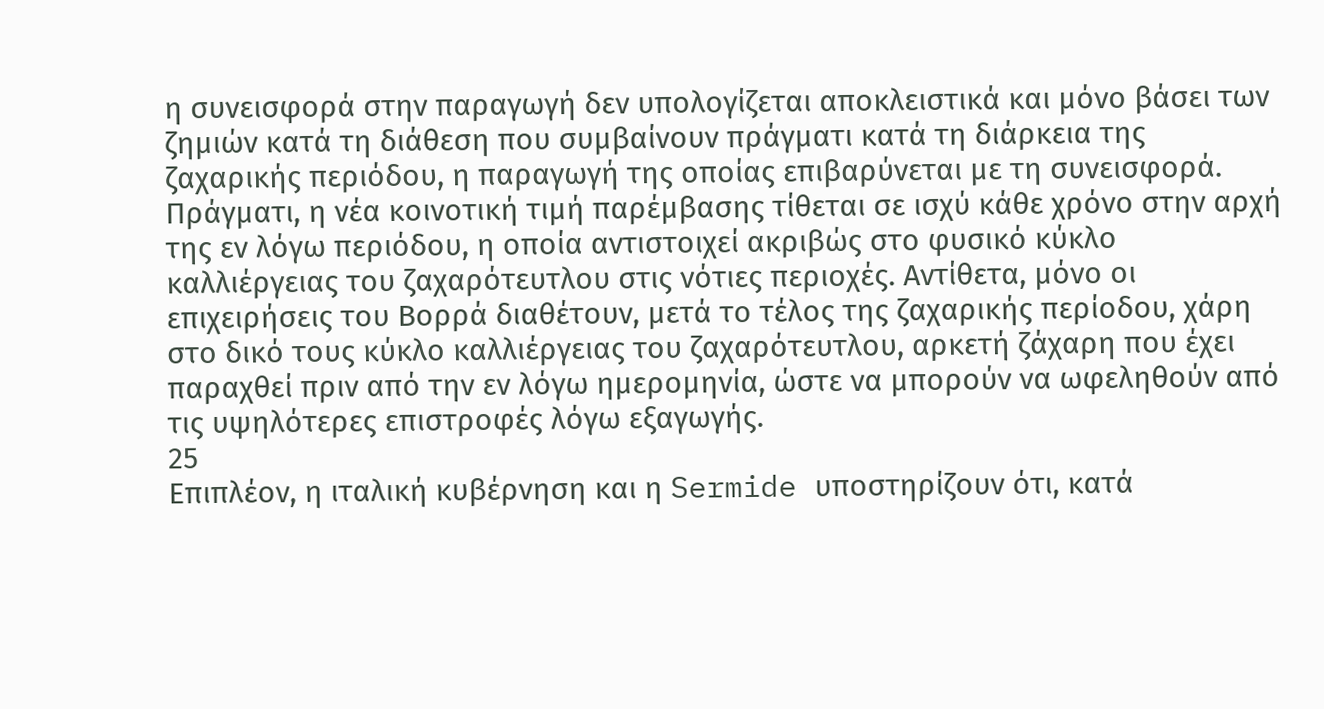η συνεισφορά στην παραγωγή δεν υπολογίζεται αποκλειστικά και μόνο βάσει των ζημιών κατά τη διάθεση που συμβαίνουν πράγματι κατά τη διάρκεια της ζαχαρικής περιόδου, η παραγωγή της οποίας επιβαρύνεται με τη συνεισφορά. Πράγματι, η νέα κοινοτική τιμή παρέμβασης τίθεται σε ισχύ κάθε χρόνο στην αρχή της εν λόγω περιόδου, η οποία αντιστοιχεί ακριβώς στο φυσικό κύκλο καλλιέργειας του ζαχαρότευτλου στις νότιες περιοχές. Αντίθετα, μόνο οι επιχειρήσεις του Βορρά διαθέτουν, μετά το τέλος της ζαχαρικής περίοδου, χάρη στο δικό τους κύκλο καλλιέργειας του ζαχαρότευτλου, αρκετή ζάχαρη που έχει παραχθεί πριν από την εν λόγω ημερομηνία, ώστε να μπορούν να ωφεληθούν από τις υψηλότερες επιστροφές λόγω εξαγωγής.
25
Επιπλέον, η ιταλική κυβέρνηση και η Sermide υποστηρίζουν ότι, κατά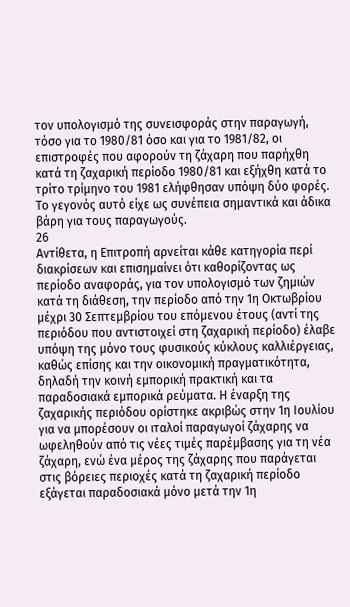τον υπολογισμό της συνεισφοράς στην παραγωγή, τόσο για το 1980/81 όσο και για το 1981/82, οι επιστροφές που αφορούν τη ζάχαρη που παρήχθη κατά τη ζαχαρική περίοδο 1980/81 και εξήχθη κατά το τρίτο τρίμηνο του 1981 ελήφθησαν υπόψη δύο φορές. Το γεγονός αυτό είχε ως συνέπεια σημαντικά και άδικα βάρη για τους παραγωγούς.
26
Αντίθετα, η Επιτροπή αρνείται κάθε κατηγορία περί διακρίσεων και επισημαίνει ότι καθορίζοντας ως περίοδο αναφοράς, για τον υπολογισμό των ζημιών κατά τη διάθεση, την περίοδο από την 1η Οκτωβρίου μέχρι 30 Σεπτεμβρίου του επόμενου έτους (αντί της περιόδου που αντιστοιχεί στη ζαχαρική περίοδο) έλαβε υπόψη της μόνο τους φυσικούς κύκλους καλλιέργειας, καθώς επίσης και την οικονομική πραγματικότητα, δηλαδή την κοινή εμπορική πρακτική και τα παραδοσιακά εμπορικά ρεύματα. Η έναρξη της ζαχαρικής περιόδου ορίστηκε ακριβώς στην 1η Ιουλίου για να μπορέσουν οι ιταλοί παραγωγοί ζάχαρης να ωφεληθούν από τις νέες τιμές παρέμβασης για τη νέα ζάχαρη, ενώ ένα μέρος της ζάχαρης που παράγεται στις βόρειες περιοχές κατά τη ζαχαρική περίοδο εξάγεται παραδοσιακά μόνο μετά την 1η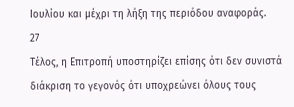Ιουλίου και μέχρι τη λήξη της περιόδου αναφοράς.
27
Τέλος, η Επιτροπή υποστηρίζει επίσης ότι δεν συνιστά διάκριση το γεγονός ότι υποχρεώνει όλους τους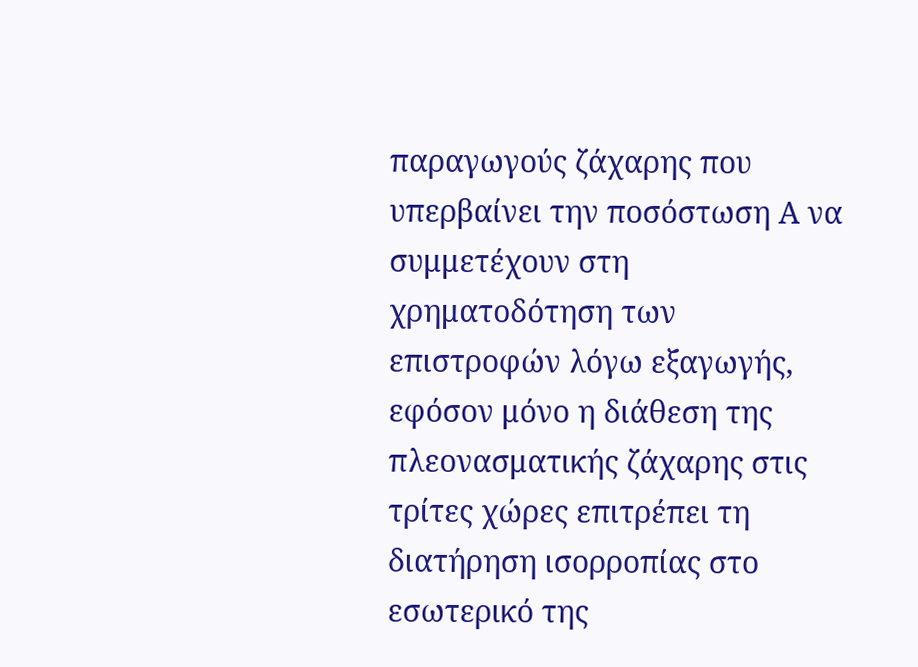παραγωγούς ζάχαρης που υπερβαίνει την ποσόστωση Α να συμμετέχουν στη χρηματοδότηση των επιστροφών λόγω εξαγωγής, εφόσον μόνο η διάθεση της πλεονασματικής ζάχαρης στις τρίτες χώρες επιτρέπει τη διατήρηση ισορροπίας στο εσωτερικό της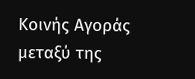Κοινής Αγοράς μεταξύ της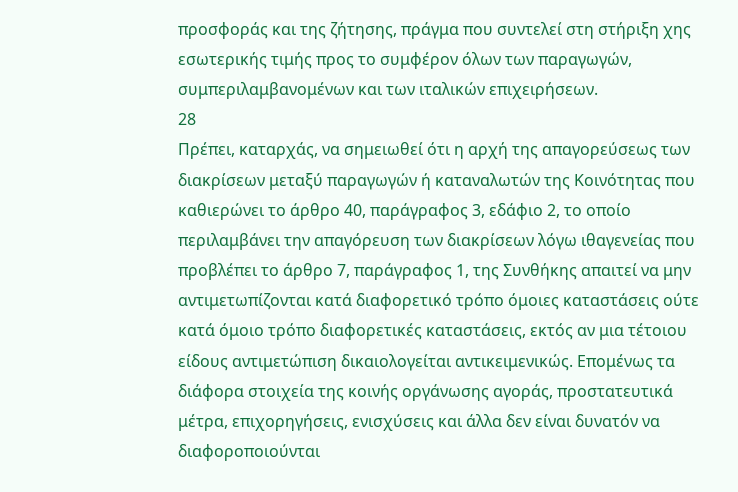προσφοράς και της ζήτησης, πράγμα που συντελεί στη στήριξη χης εσωτερικής τιμής προς το συμφέρον όλων των παραγωγών, συμπεριλαμβανομένων και των ιταλικών επιχειρήσεων.
28
Πρέπει, καταρχάς, να σημειωθεί ότι η αρχή της απαγορεύσεως των διακρίσεων μεταξύ παραγωγών ή καταναλωτών της Κοινότητας που καθιερώνει το άρθρο 40, παράγραφος 3, εδάφιο 2, το οποίο περιλαμβάνει την απαγόρευση των διακρίσεων λόγω ιθαγενείας που προβλέπει το άρθρο 7, παράγραφος 1, της Συνθήκης απαιτεί να μην αντιμετωπίζονται κατά διαφορετικό τρόπο όμοιες καταστάσεις ούτε κατά όμοιο τρόπο διαφορετικές καταστάσεις, εκτός αν μια τέτοιου είδους αντιμετώπιση δικαιολογείται αντικειμενικώς. Επομένως τα διάφορα στοιχεία της κοινής οργάνωσης αγοράς, προστατευτικά μέτρα, επιχορηγήσεις, ενισχύσεις και άλλα δεν είναι δυνατόν να διαφοροποιούνται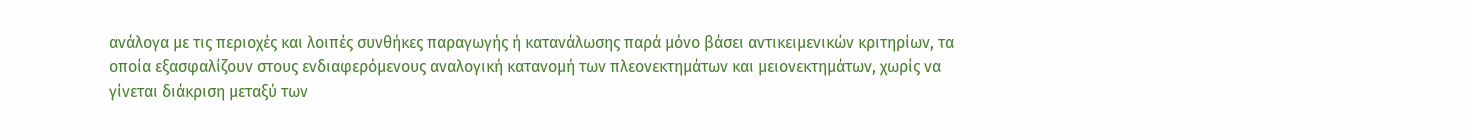ανάλογα με τις περιοχές και λοιπές συνθήκες παραγωγής ή κατανάλωσης παρά μόνο βάσει αντικειμενικών κριτηρίων, τα οποία εξασφαλίζουν στους ενδιαφερόμενους αναλογική κατανομή των πλεονεκτημάτων και μειονεκτημάτων, χωρίς να γίνεται διάκριση μεταξύ των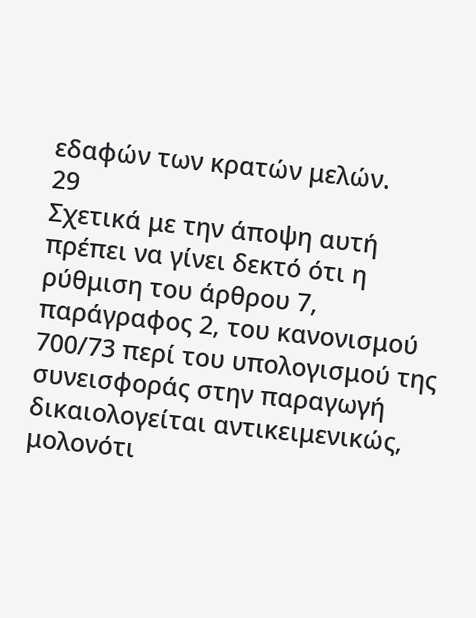εδαφών των κρατών μελών.
29
Σχετικά με την άποψη αυτή πρέπει να γίνει δεκτό ότι η ρύθμιση του άρθρου 7, παράγραφος 2, του κανονισμού 700/73 περί του υπολογισμού της συνεισφοράς στην παραγωγή δικαιολογείται αντικειμενικώς, μολονότι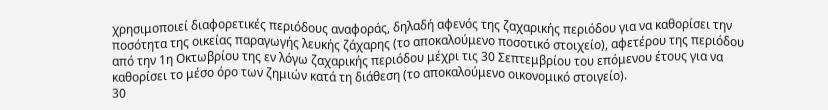χρησιμοποιεί διαφορετικές περιόδους αναφοράς, δηλαδή αφενός της ζαχαρικής περιόδου για να καθορίσει την ποσότητα της οικείας παραγωγής λευκής ζάχαρης (το αποκαλούμενο ποσοτικό στοιχείο), αφετέρου της περιόδου από την 1η Οκτωβρίου της εν λόγω ζαχαρικής περιόδου μέχρι τις 30 Σεπτεμβρίου του επόμενου έτους για να καθορίσει το μέσο όρο των ζημιών κατά τη διάθεση (το αποκαλούμενο οικονομικό στοιγείο).
30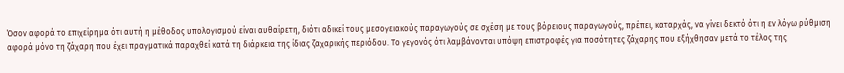Όσον αφορά το επιχείρημα ότι αυτή η μέθοδος υπολογισμού είναι αυθαίρετη, διότι αδικεί τους μεσογειακούς παραγωγούς σε σχέση με τους βόρειους παραγωγούς, πρέπει, καταρχάς, να γίνει δεκτό ότι η εν λόγω ρύθμιση αφορά μόνο τη ζάχαρη που έχει πραγματικά παραχθεί κατά τη διάρκεια της ίδιας ζαχαρικής περιόδου. Το γεγονός ότι λαμβάνονται υπόψη επιστροφές για ποσότητες ζάχαρης που εξήχθησαν μετά το τέλος της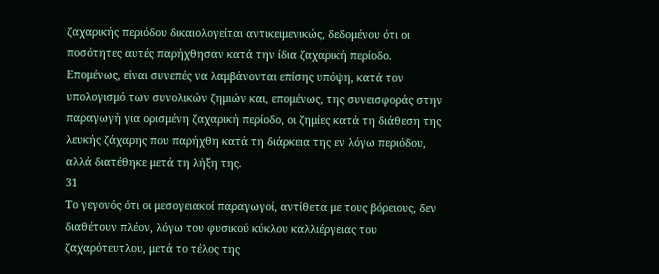ζαχαρικής περιόδου δικαιολογείται αντικειμενικώς, δεδομένου ότι οι ποσότητες αυτές παρήχθησαν κατά την ίδια ζαχαρική περίοδο. Επομένως, είναι συνεπές να λαμβάνονται επίσης υπόψη, κατά τον υπολογισμό των συνολικών ζημιών και, επομένως, της συνεισφοράς στην παραγωγή για ορισμένη ζαχαρική περίοδο, οι ζημίες κατά τη διάθεση της λευκής ζάχαρης που παρήχθη κατά τη διάρκεια της εν λόγω περιόδου, αλλά διατέθηκε μετά τη λήξη της.
31
Το γεγονός ότι οι μεσογειακοί παραγωγοί, αντίθετα με τους βόρειους, δεν διαθέτουν πλέον, λόγω του φυσικού κύκλου καλλιέργειας του ζαχαρότευτλου, μετά το τέλος της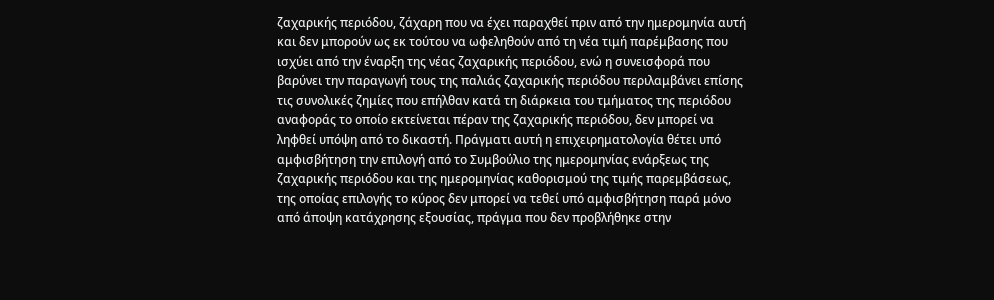ζαχαρικής περιόδου, ζάχαρη που να έχει παραχθεί πριν από την ημερομηνία αυτή και δεν μπορούν ως εκ τούτου να ωφεληθούν από τη νέα τιμή παρέμβασης που ισχύει από την έναρξη της νέας ζαχαρικής περιόδου, ενώ η συνεισφορά που βαρύνει την παραγωγή τους της παλιάς ζαχαρικής περιόδου περιλαμβάνει επίσης τις συνολικές ζημίες που επήλθαν κατά τη διάρκεια του τμήματος της περιόδου αναφοράς το οποίο εκτείνεται πέραν της ζαχαρικής περιόδου, δεν μπορεί να ληφθεί υπόψη από το δικαστή. Πράγματι αυτή η επιχειρηματολογία θέτει υπό αμφισβήτηση την επιλογή από το Συμβούλιο της ημερομηνίας ενάρξεως της ζαχαρικής περιόδου και της ημερομηνίας καθορισμού της τιμής παρεμβάσεως, της οποίας επιλογής το κύρος δεν μπορεί να τεθεί υπό αμφισβήτηση παρά μόνο από άποψη κατάχρησης εξουσίας, πράγμα που δεν προβλήθηκε στην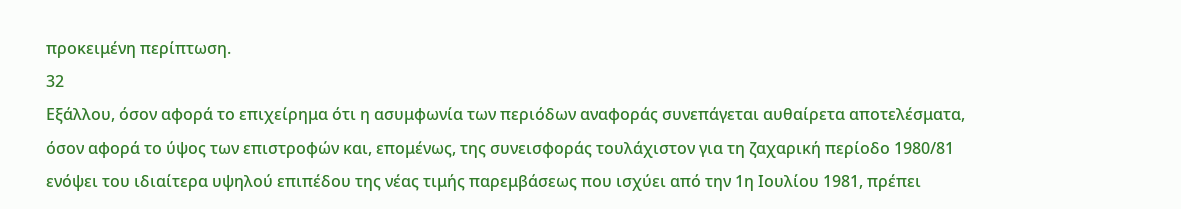προκειμένη περίπτωση.
32
Εξάλλου, όσον αφορά το επιχείρημα ότι η ασυμφωνία των περιόδων αναφοράς συνεπάγεται αυθαίρετα αποτελέσματα, όσον αφορά το ύψος των επιστροφών και, επομένως, της συνεισφοράς τουλάχιστον για τη ζαχαρική περίοδο 1980/81 ενόψει του ιδιαίτερα υψηλού επιπέδου της νέας τιμής παρεμβάσεως που ισχύει από την 1η Ιουλίου 1981, πρέπει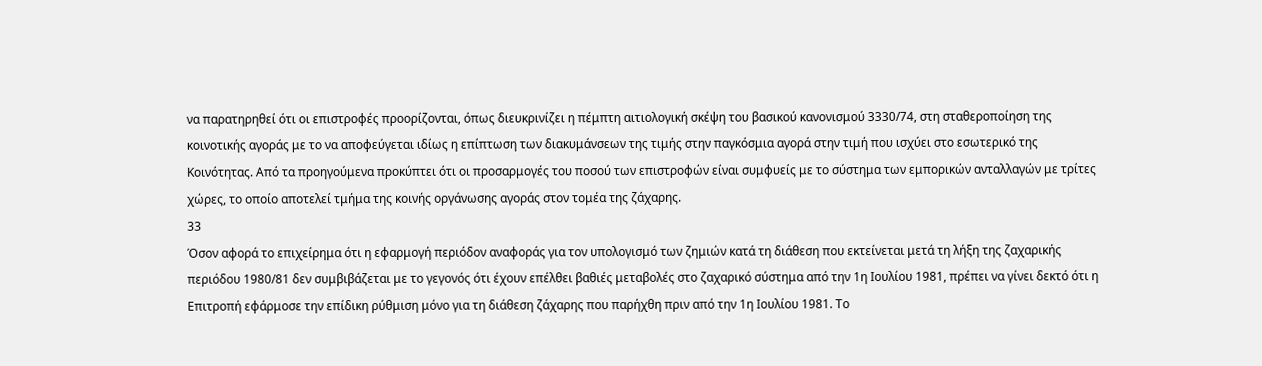να παρατηρηθεί ότι οι επιστροφές προορίζονται, όπως διευκρινίζει η πέμπτη αιτιολογική σκέψη του βασικού κανονισμού 3330/74, στη σταθεροποίηση της κοινοτικής αγοράς με το να αποφεύγεται ιδίως η επίπτωση των διακυμάνσεων της τιμής στην παγκόσμια αγορά στην τιμή που ισχύει στο εσωτερικό της Κοινότητας. Από τα προηγούμενα προκύπτει ότι οι προσαρμογές του ποσού των επιστροφών είναι συμφυείς με το σύστημα των εμπορικών ανταλλαγών με τρίτες χώρες, το οποίο αποτελεί τμήμα της κοινής οργάνωσης αγοράς στον τομέα της ζάχαρης.
33
Όσον αφορά το επιχείρημα ότι η εφαρμογή περιόδον αναφοράς για τον υπολογισμό των ζημιών κατά τη διάθεση που εκτείνεται μετά τη λήξη της ζαχαρικής περιόδου 1980/81 δεν συμβιβάζεται με το γεγονός ότι έχουν επέλθει βαθιές μεταβολές στο ζαχαρικό σύστημα από την 1η Ιουλίου 1981, πρέπει να γίνει δεκτό ότι η Επιτροπή εφάρμοσε την επίδικη ρύθμιση μόνο για τη διάθεση ζάχαρης που παρήχθη πριν από την 1η Ιουλίου 1981. Το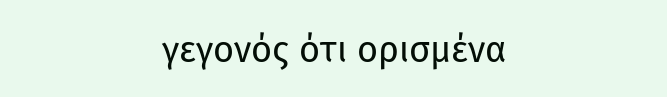γεγονός ότι ορισμένα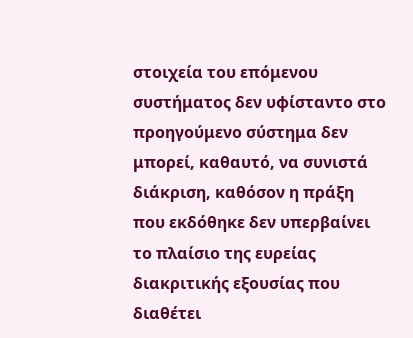στοιχεία του επόμενου συστήματος δεν υφίσταντο στο προηγούμενο σύστημα δεν μπορεί, καθαυτό, να συνιστά διάκριση, καθόσον η πράξη που εκδόθηκε δεν υπερβαίνει το πλαίσιο της ευρείας διακριτικής εξουσίας που διαθέτει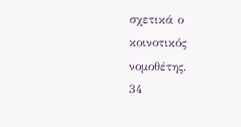σχετικά ο κοινοτικός νομοθέτης.
34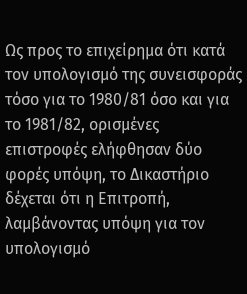Ως προς το επιχείρημα ότι κατά τον υπολογισμό της συνεισφοράς τόσο για το 1980/81 όσο και για το 1981/82, ορισμένες επιστροφές ελήφθησαν δύο φορές υπόψη, το Δικαστήριο δέχεται ότι η Επιτροπή, λαμβάνοντας υπόψη για τον υπολογισμό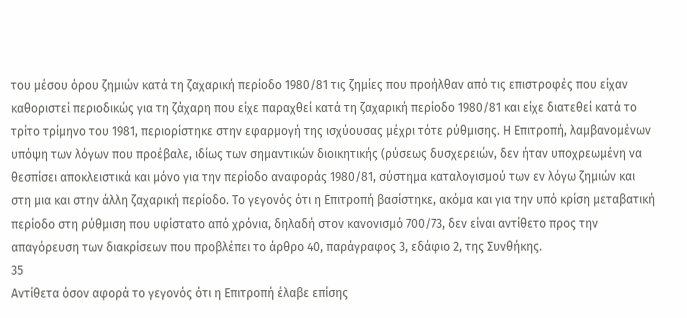του μέσου όρου ζημιών κατά τη ζαχαρική περίοδο 1980/81 τις ζημίες που προήλθαν από τις επιστροφές που είχαν καθοριστεί περιοδικώς για τη ζάχαρη που είχε παραχθεί κατά τη ζαχαρική περίοδο 1980/81 και είχε διατεθεί κατά το τρίτο τρίμηνο του 1981, περιορίστηκε στην εφαρμογή της ισχύουσας μέχρι τότε ρύθμισης. Η Επιτροπή, λαμβανομένων υπόψη των λόγων που προέβαλε, ιδίως των σημαντικών διοικητικής (ρύσεως δυσχερειών, δεν ήταν υποχρεωμένη να θεσπίσει αποκλειστικά και μόνο για την περίοδο αναφοράς 1980/81, σύστημα καταλογισμού των εν λόγω ζημιών και στη μια και στην άλλη ζαχαρική περίοδο. Το γεγονός ότι η Επιτροπή βασίστηκε, ακόμα και για την υπό κρίση μεταβατική περίοδο στη ρύθμιση που υφίστατο από χρόνια, δηλαδή στον κανονισμό 700/73, δεν είναι αντίθετο προς την απαγόρευση των διακρίσεων που προβλέπει το άρθρο 40, παράγραφος 3, εδάφιο 2, της Συνθήκης.
35
Αντίθετα όσον αφορά το γεγονός ότι η Επιτροπή έλαβε επίσης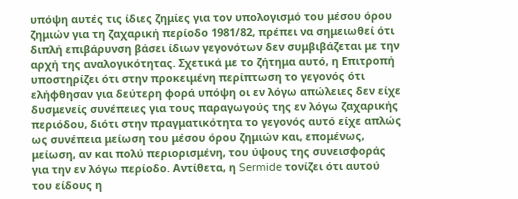υπόψη αυτές τις ίδιες ζημίες για τον υπολογισμό του μέσου όρου ζημιών για τη ζαχαρική περίοδο 1981/82, πρέπει να σημειωθεί ότι διπλή επιβάρυνση βάσει ίδιων γεγονότων δεν συμβιβάζεται με την αρχή της αναλογικότητας. Σχετικά με το ζήτημα αυτό, η Επιτροπή υποστηρίζει ότι στην προκειμένη περίπτωση το γεγονός ότι ελήφθησαν για δεύτερη φορά υπόψη οι εν λόγω απώλειες δεν είχε δυσμενείς συνέπειες για τους παραγωγούς της εν λόγω ζαχαρικής περιόδου, διότι στην πραγματικότητα το γεγονός αυτό είχε απλώς ως συνέπεια μείωση του μέσου όρου ζημιών και, επομένως, μείωση, αν και πολύ περιορισμένη, του ύψους της συνεισφοράς για την εν λόγω περίοδο. Αντίθετα, η Sermide τονίζει ότι αυτού του είδους η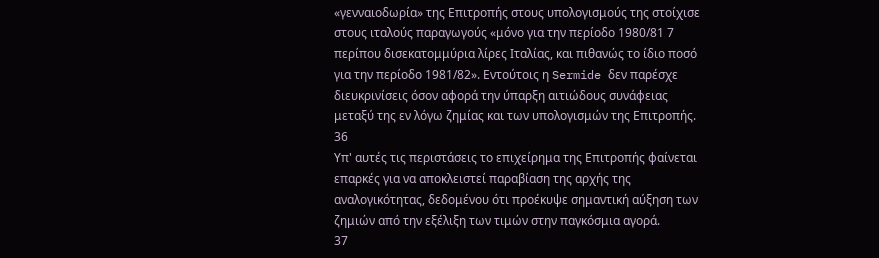«γενναιοδωρία» της Επιτροπής στους υπολογισμούς της στοίχισε στους ιταλούς παραγωγούς «μόνο για την περίοδο 1980/81 7 περίπου δισεκατομμύρια λίρες Ιταλίας, και πιθανώς το ίδιο ποσό για την περίοδο 1981/82». Εντούτοις η Sermide δεν παρέσχε διευκρινίσεις όσον αφορά την ύπαρξη αιτιώδους συνάφειας μεταξύ της εν λόγω ζημίας και των υπολογισμών της Επιτροπής.
36
Υπ' αυτές τις περιστάσεις το επιχείρημα της Επιτροπής φαίνεται επαρκές για να αποκλειστεί παραβίαση της αρχής της αναλογικότητας, δεδομένου ότι προέκυψε σημαντική αύξηση των ζημιών από την εξέλιξη των τιμών στην παγκόσμια αγορά.
37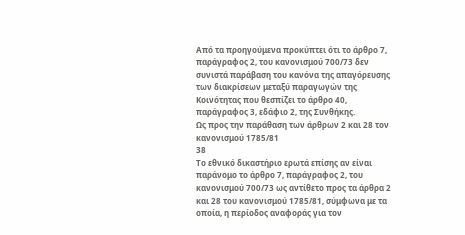Από τα προηγούμενα προκύπτει ότι το άρθρο 7, παράγραφος 2, του κανονισμού 700/73 δεν συνιστά παράβαση του κανόνα της απαγόρευσης των διακρίσεων μεταξύ παραγωγών της Κοινότητας που θεσπίζει το άρθρο 40, παράγραφος 3, εδάφιο 2, της Συνθήκης.
Ως προς την παράθαση των άρθρων 2 και 28 τον κανονισμού 1785/81
38
Το εθνικό δικαστήριο ερωτά επίσης αν είναι παράνομο το άρθρο 7, παράγραφος 2, του κανονισμού 700/73 ως αντίθετο προς τα άρθρα 2 και 28 του κανονισμού 1785/81, σύμφωνα με τα οποία, η περίοδος αναφοράς για τον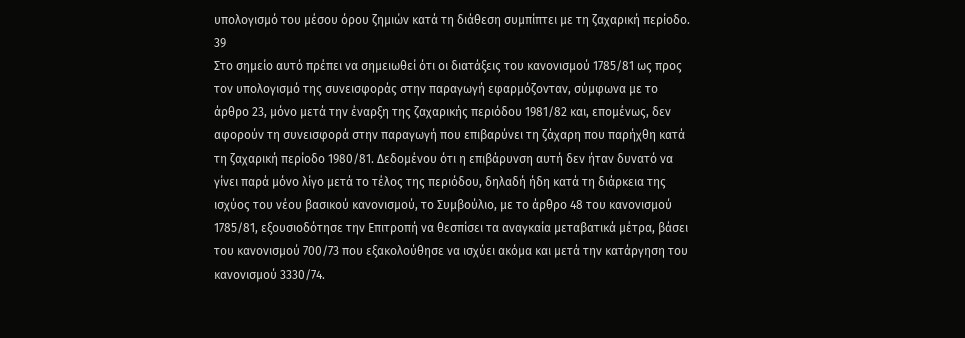υπολογισμό του μέσου όρου ζημιών κατά τη διάθεση συμπίπτει με τη ζαχαρική περίοδο.
39
Στο σημείο αυτό πρέπει να σημειωθεί ότι οι διατάξεις του κανονισμού 1785/81 ως προς τον υπολογισμό της συνεισφοράς στην παραγωγή εφαρμόζονταν, σύμφωνα με το άρθρο 23, μόνο μετά την έναρξη της ζαχαρικής περιόδου 1981/82 και, επομένως, δεν αφορούν τη συνεισφορά στην παραγωγή που επιβαρύνει τη ζάχαρη που παρήχθη κατά τη ζαχαρική περίοδο 1980/81. Δεδομένου ότι η επιβάρυνση αυτή δεν ήταν δυνατό να γίνει παρά μόνο λίγο μετά το τέλος της περιόδου, δηλαδή ήδη κατά τη διάρκεια της ισχύος του νέου βασικού κανονισμού, το Συμβούλιο, με το άρθρο 48 του κανονισμού 1785/81, εξουσιοδότησε την Επιτροπή να θεσπίσει τα αναγκαία μεταβατικά μέτρα, βάσει του κανονισμού 700/73 που εξακολούθησε να ισχύει ακόμα και μετά την κατάργηση του κανονισμού 3330/74.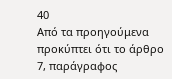40
Από τα προηγούμενα προκύπτει ότι το άρθρο 7, παράγραφος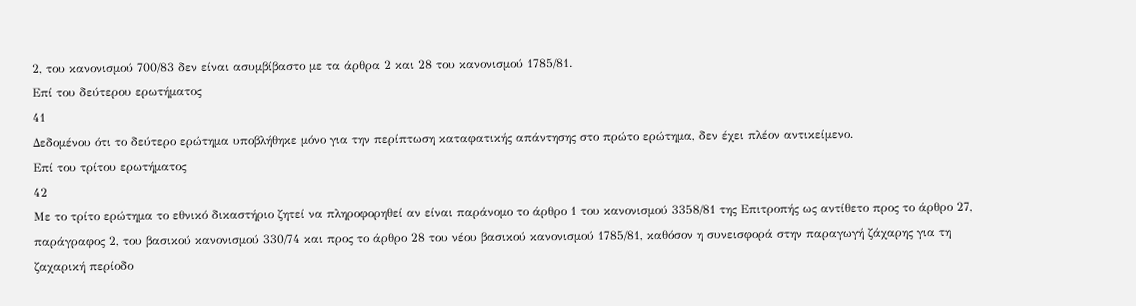2, του κανονισμού 700/83 δεν είναι ασυμβίβαστο με τα άρθρα 2 και 28 του κανονισμού 1785/81.
Επί του δεύτερου ερωτήματος
41
Δεδομένου ότι το δεύτερο ερώτημα υποβλήθηκε μόνο για την περίπτωση καταφατικής απάντησης στο πρώτο ερώτημα, δεν έχει πλέον αντικείμενο.
Επί του τρίτου ερωτήματος
42
Με το τρίτο ερώτημα το εθνικό δικαστήριο ζητεί να πληροφορηθεί αν είναι παράνομο το άρθρο 1 του κανονισμού 3358/81 της Επιτροπής ως αντίθετο προς το άρθρο 27, παράγραφος 2, του βασικού κανονισμού 330/74 και προς το άρθρο 28 του νέου βασικού κανονισμού 1785/81, καθόσον η συνεισφορά στην παραγωγή ζάχαρης για τη ζαχαρική περίοδο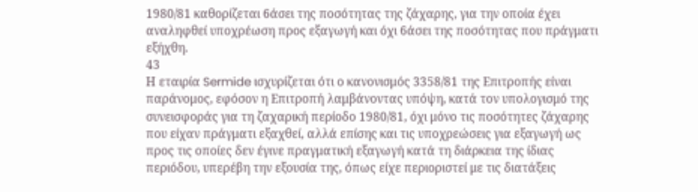1980/81 καθορίζεται 6άσει της ποσότητας της ζάχαρης, για την οποία έχει αναληφθεί υποχρέωση προς εξαγωγή και όχι 6άσει της ποσότητας που πράγματι εξήχθη.
43
Η εταιρία Sermide ισχυρίζεται ότι ο κανονισμός 3358/81 της Επιτροπής είναι παράνομος, εφόσον η Επιτροπή λαμβάνοντας υπόψη, κατά τον υπολογισμό της συνεισφοράς για τη ζαχαρική περίοδο 1980/81, όχι μόνο τις ποσότητες ζάχαρης που είχαν πράγματι εξαχθεί, αλλά επίσης και τις υποχρεώσεις για εξαγωγή ως προς τις οποίες δεν έγινε πραγματική εξαγωγή κατά τη διάρκεια της ίδιας περιόδου, υπερέβη την εξουσία της, όπως είχε περιοριστεί με τις διατάξεις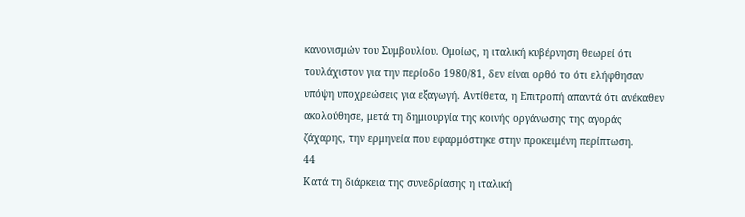κανονισμών του Συμβουλίου. Ομοίως, η ιταλική κυβέρνηση θεωρεί ότι τουλάχιστον για την περίοδο 1980/81, δεν είναι ορθό το ότι ελήφθησαν υπόψη υποχρεώσεις για εξαγωγή. Αντίθετα, η Επιτροπή απαντά ότι ανέκαθεν ακολούθησε, μετά τη δημιουργία της κοινής οργάνωσης της αγοράς ζάχαρης, την ερμηνεία που εφαρμόστηκε στην προκειμένη περίπτωση.
44
Κατά τη διάρκεια της συνεδρίασης η ιταλική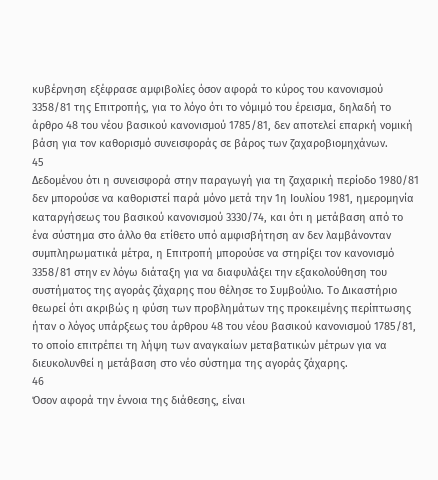κυβέρνηση εξέφρασε αμφιβολίες όσον αφορά το κύρος του κανονισμού 3358/81 της Επιτροπής, για το λόγο ότι το νόμιμό του έρεισμα, δηλαδή το άρθρο 48 του νέου βασικού κανονισμού 1785/81, δεν αποτελεί επαρκή νομική βάση για τον καθορισμό συνεισφοράς σε βάρος των ζαχαροβιομηχάνων.
45
Δεδομένου ότι η συνεισφορά στην παραγωγή για τη ζαχαρική περίοδο 1980/81 δεν μπορούσε να καθοριστεί παρά μόνο μετά την 1η Ιουλίου 1981, ημερομηνία καταργήσεως του βασικού κανονισμού 3330/74, και ότι η μετάβαση από το ένα σύστημα στο άλλο θα ετίθετο υπό αμφισβήτηση αν δεν λαμβάνονταν συμπληρωματικά μέτρα, η Επιτροπή μπορούσε να στηρίξει τον κανονισμό 3358/81 στην εν λόγω διάταξη για να διαφυλάξει την εξακολούθηση του συστήματος της αγοράς ζάχαρης που θέλησε το Συμβούλιο. Το Δικαστήριο θεωρεί ότι ακριβώς η φύση των προβλημάτων της προκειμένης περίπτωσης ήταν ο λόγος υπάρξεως του άρθρου 48 του νέου βασικού κανονισμού 1785/81, το οποίο επιτρέπει τη λήψη των αναγκαίων μεταβατικών μέτρων για να διευκολυνθεί η μετάβαση στο νέο σύστημα της αγοράς ζάχαρης.
46
Όσον αφορά την έννοια της διάθεσης, είναι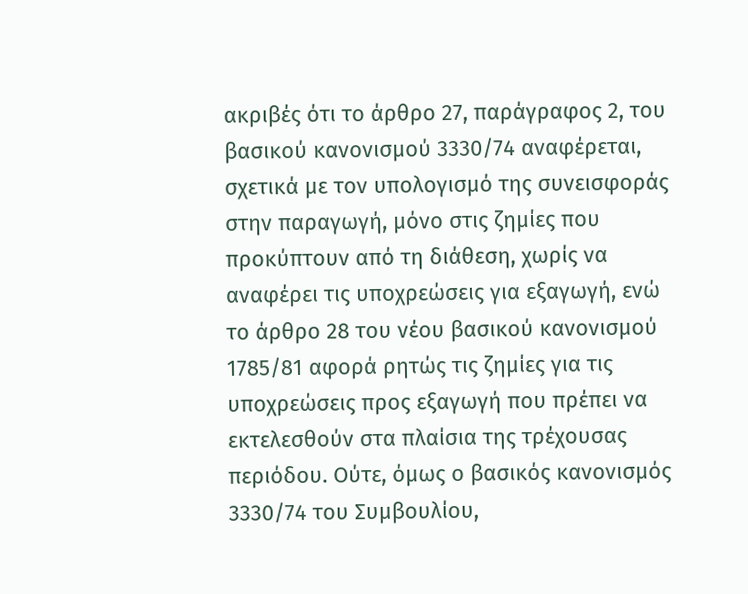ακριβές ότι το άρθρο 27, παράγραφος 2, του βασικού κανονισμού 3330/74 αναφέρεται, σχετικά με τον υπολογισμό της συνεισφοράς στην παραγωγή, μόνο στις ζημίες που προκύπτουν από τη διάθεση, χωρίς να αναφέρει τις υποχρεώσεις για εξαγωγή, ενώ το άρθρο 28 του νέου βασικού κανονισμού 1785/81 αφορά ρητώς τις ζημίες για τις υποχρεώσεις προς εξαγωγή που πρέπει να εκτελεσθούν στα πλαίσια της τρέχουσας περιόδου. Ούτε, όμως ο βασικός κανονισμός 3330/74 του Συμβουλίου,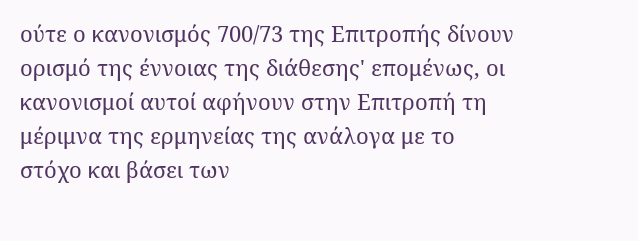ούτε ο κανονισμός 700/73 της Επιτροπής δίνουν ορισμό της έννοιας της διάθεσης' επομένως, οι κανονισμοί αυτοί αφήνουν στην Επιτροπή τη μέριμνα της ερμηνείας της ανάλογα με το στόχο και βάσει των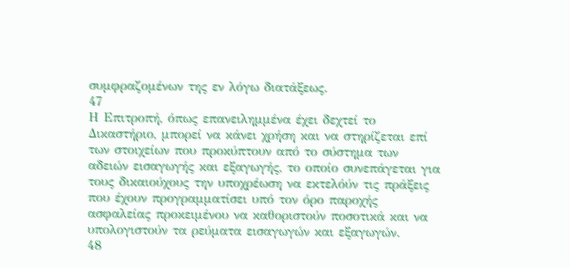συμφραζομένων της εν λόγω διατάξεως.
47
Η Επιτροπή, όπως επανειλημμένα έχει δεχτεί το Δικαστήριο, μπορεί να κάνει χρήση και να στηρίζεται επί των στοιχείων που προκύπτουν από το σύστημα των αδειών εισαγωγής και εξαγωγής, το οποίο συνεπάγεται για τους δικαιούχους την υποχρέωση να εκτελόύν τις πράξεις που έχουν προγραμματίσει υπό τον όρο παροχής ασφαλείας προκειμένου να καθοριστούν ποσοτικά και να υπολογιστούν τα ρεύματα εισαγωγών και εξαγωγών.
48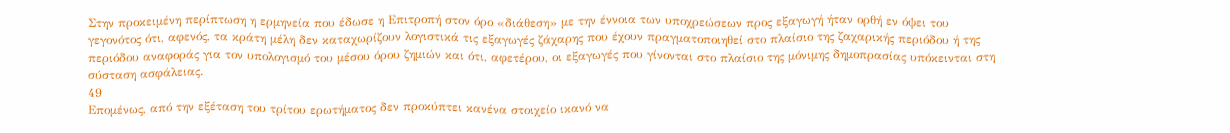Στην προκειμένη περίπτωση η ερμηνεία που έδωσε η Επιτροπή στον όρο «διάθεση» με την έννοια των υποχρεώσεων προς εξαγωγή ήταν ορθή εν όψει του γεγονότος ότι, αφενός, τα κράτη μέλη δεν καταχωρίζουν λογιστικά τις εξαγωγές ζάχαρης που έχουν πραγματοποιηθεί στο πλαίσιο της ζαχαρικής περιόδου ή της περιόδου αναφοράς για τον υπολογισμό του μέσου όρου ζημιών και ότι, αφετέρου, οι εξαγωγές που γίνονται στο πλαίσιο της μόνιμης δημοπρασίας υπόκεινται στη σύσταση ασφάλειας.
49
Επομένως, από την εξέταση του τρίτου ερωτήματος δεν προκύπτει κανένα στοιχείο ικανό να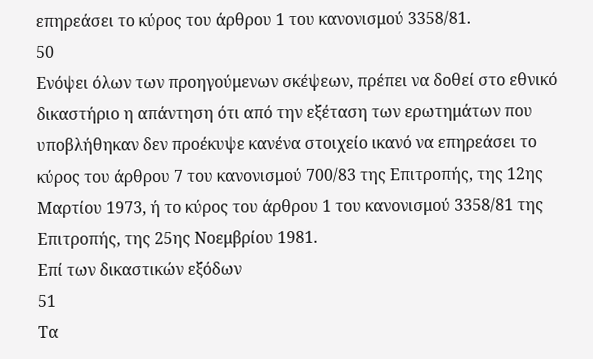επηρεάσει το κύρος του άρθρου 1 του κανονισμού 3358/81.
50
Ενόψει όλων των προηγούμενων σκέψεων, πρέπει να δοθεί στο εθνικό δικαστήριο η απάντηση ότι από την εξέταση των ερωτημάτων που υποβλήθηκαν δεν προέκυψε κανένα στοιχείο ικανό να επηρεάσει το κύρος του άρθρου 7 του κανονισμού 700/83 της Επιτροπής, της 12ης Μαρτίου 1973, ή το κύρος του άρθρου 1 του κανονισμού 3358/81 της Επιτροπής, της 25ης Νοεμβρίου 1981.
Επί των δικαστικών εξόδων
51
Τα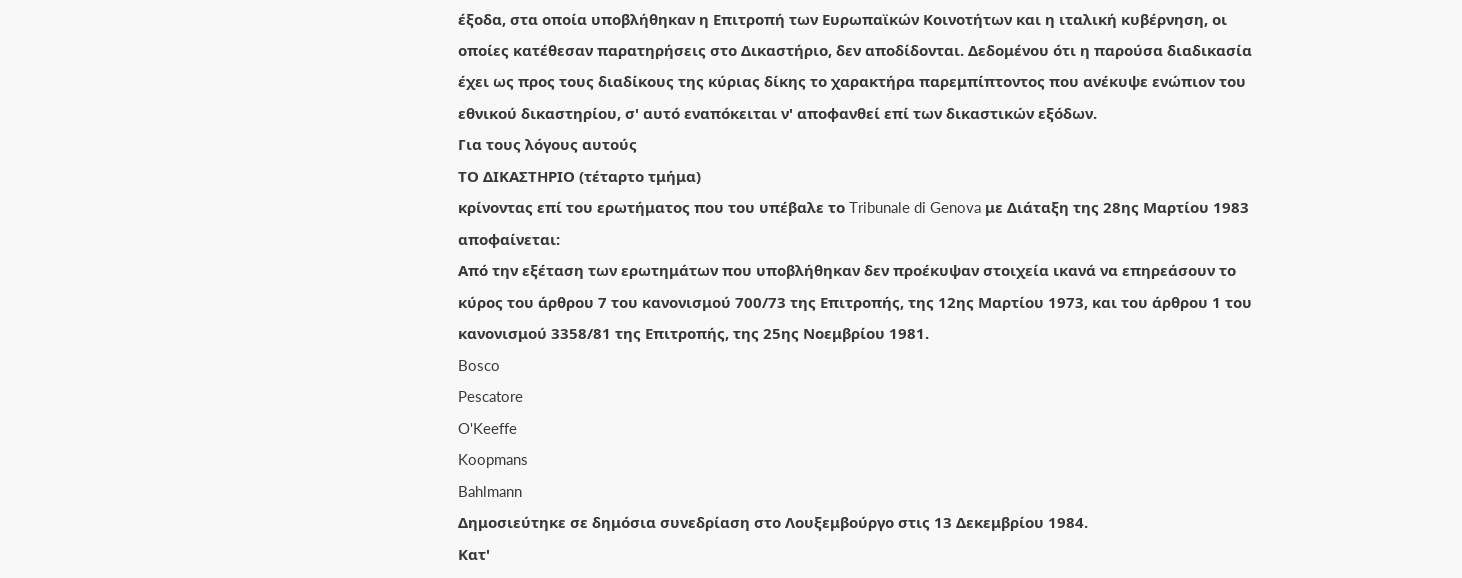έξοδα, στα οποία υποβλήθηκαν η Επιτροπή των Ευρωπαϊκών Κοινοτήτων και η ιταλική κυβέρνηση, οι οποίες κατέθεσαν παρατηρήσεις στο Δικαστήριο, δεν αποδίδονται. Δεδομένου ότι η παρούσα διαδικασία έχει ως προς τους διαδίκους της κύριας δίκης το χαρακτήρα παρεμπίπτοντος που ανέκυψε ενώπιον του εθνικού δικαστηρίου, σ' αυτό εναπόκειται ν' αποφανθεί επί των δικαστικών εξόδων.
Για τους λόγους αυτούς
ΤΟ ΔΙΚΑΣΤΗΡΙΟ (τέταρτο τμήμα)
κρίνοντας επί του ερωτήματος που του υπέβαλε το Tribunale di Genova με Διάταξη της 28ης Μαρτίου 1983 αποφαίνεται:
Από την εξέταση των ερωτημάτων που υποβλήθηκαν δεν προέκυψαν στοιχεία ικανά να επηρεάσουν το κύρος του άρθρου 7 του κανονισμού 700/73 της Επιτροπής, της 12ης Μαρτίου 1973, και του άρθρου 1 του κανονισμού 3358/81 της Επιτροπής, της 25ης Νοεμβρίου 1981.
Bosco
Pescatore
O'Keeffe
Koopmans
Bahlmann
Δημοσιεύτηκε σε δημόσια συνεδρίαση στο Λουξεμβούργο στις 13 Δεκεμβρίου 1984.
Κατ'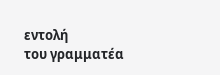εντολή
του γραμματέα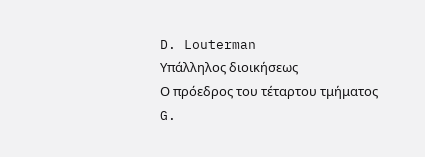D. Louterman
Υπάλληλος διοικήσεως
Ο πρόεδρος του τέταρτου τμήματος
G.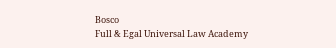Bosco
Full & Egal Universal Law Academy